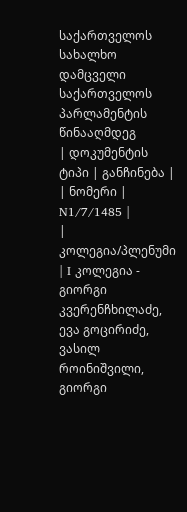საქართველოს სახალხო დამცველი საქართველოს პარლამენტის წინააღმდეგ
| დოკუმენტის ტიპი | განჩინება |
| ნომერი | N1/7/1485 |
| კოლეგია/პლენუმი | I კოლეგია - გიორგი კვერენჩხილაძე, ევა გოცირიძე, ვასილ როინიშვილი, გიორგი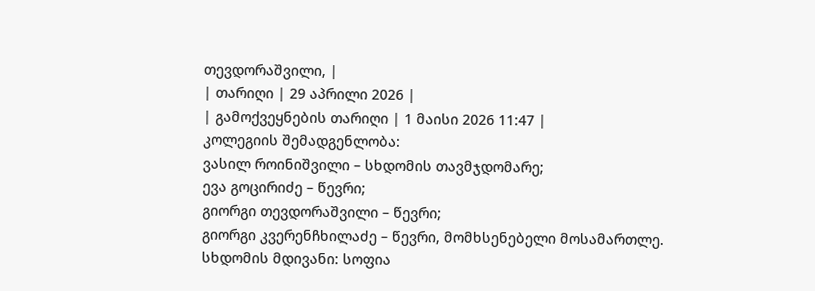თევდორაშვილი, |
| თარიღი | 29 აპრილი 2026 |
| გამოქვეყნების თარიღი | 1 მაისი 2026 11:47 |
კოლეგიის შემადგენლობა:
ვასილ როინიშვილი – სხდომის თავმჯდომარე;
ევა გოცირიძე – წევრი;
გიორგი თევდორაშვილი – წევრი;
გიორგი კვერენჩხილაძე – წევრი, მომხსენებელი მოსამართლე.
სხდომის მდივანი: სოფია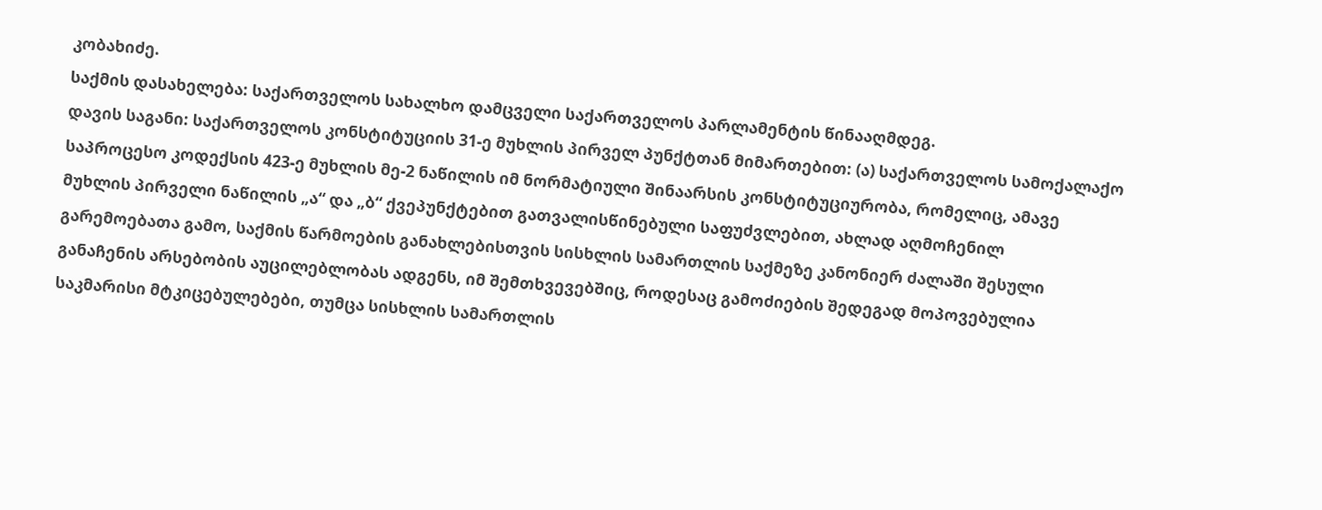კობახიძე.
საქმის დასახელება: საქართველოს სახალხო დამცველი საქართველოს პარლამენტის წინააღმდეგ.
დავის საგანი: საქართველოს კონსტიტუციის 31-ე მუხლის პირველ პუნქტთან მიმართებით: (ა) საქართველოს სამოქალაქო საპროცესო კოდექსის 423-ე მუხლის მე-2 ნაწილის იმ ნორმატიული შინაარსის კონსტიტუციურობა, რომელიც, ამავე მუხლის პირველი ნაწილის „ა“ და „ბ“ ქვეპუნქტებით გათვალისწინებული საფუძვლებით, ახლად აღმოჩენილ გარემოებათა გამო, საქმის წარმოების განახლებისთვის სისხლის სამართლის საქმეზე კანონიერ ძალაში შესული განაჩენის არსებობის აუცილებლობას ადგენს, იმ შემთხვევებშიც, როდესაც გამოძიების შედეგად მოპოვებულია საკმარისი მტკიცებულებები, თუმცა სისხლის სამართლის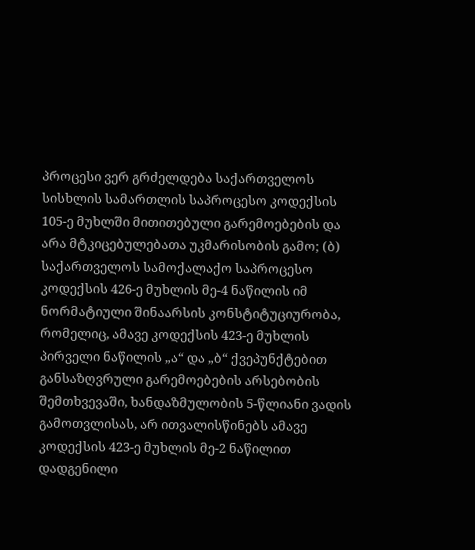პროცესი ვერ გრძელდება საქართველოს სისხლის სამართლის საპროცესო კოდექსის 105-ე მუხლში მითითებული გარემოებების და არა მტკიცებულებათა უკმარისობის გამო; (ბ) საქართველოს სამოქალაქო საპროცესო კოდექსის 426-ე მუხლის მე-4 ნაწილის იმ ნორმატიული შინაარსის კონსტიტუციურობა, რომელიც, ამავე კოდექსის 423-ე მუხლის პირველი ნაწილის „ა“ და „ბ“ ქვეპუნქტებით განსაზღვრული გარემოებების არსებობის შემთხვევაში, ხანდაზმულობის 5-წლიანი ვადის გამოთვლისას, არ ითვალისწინებს ამავე კოდექსის 423-ე მუხლის მე-2 ნაწილით დადგენილი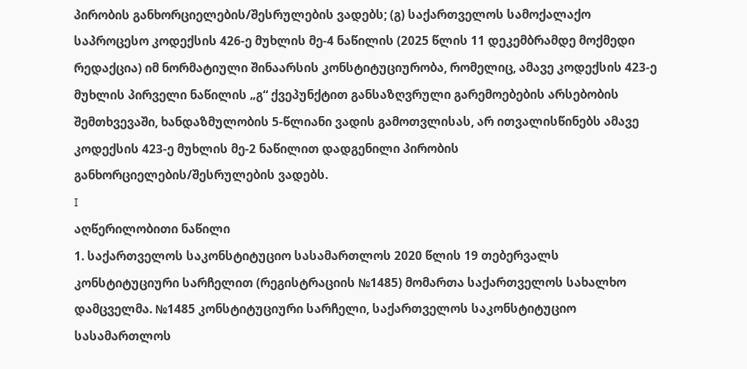პირობის განხორციელების/შესრულების ვადებს; (გ) საქართველოს სამოქალაქო საპროცესო კოდექსის 426-ე მუხლის მე-4 ნაწილის (2025 წლის 11 დეკემბრამდე მოქმედი რედაქცია) იმ ნორმატიული შინაარსის კონსტიტუციურობა, რომელიც, ამავე კოდექსის 423-ე მუხლის პირველი ნაწილის „გ“ ქვეპუნქტით განსაზღვრული გარემოებების არსებობის შემთხვევაში, ხანდაზმულობის 5-წლიანი ვადის გამოთვლისას, არ ითვალისწინებს ამავე კოდექსის 423-ე მუხლის მე-2 ნაწილით დადგენილი პირობის განხორციელების/შესრულების ვადებს.
I
აღწერილობითი ნაწილი
1. საქართველოს საკონსტიტუციო სასამართლოს 2020 წლის 19 თებერვალს კონსტიტუციური სარჩელით (რეგისტრაციის №1485) მომართა საქართველოს სახალხო დამცველმა. №1485 კონსტიტუციური სარჩელი, საქართველოს საკონსტიტუციო სასამართლოს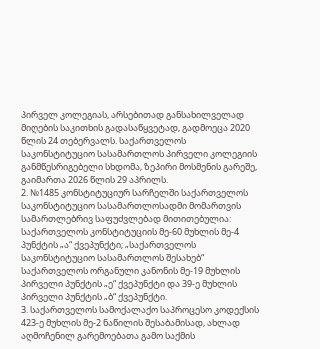პირველ კოლეგიას, არსებითად განსახილველად მიღების საკითხის გადასაწყვეტად, გადმოეცა 2020 წლის 24 თებერვალს. საქართველოს საკონსტიტუციო სასამართლოს პირველი კოლეგიის განმწესრიგებელი სხდომა, ზეპირი მოსმენის გარეშე, გაიმართა 2026 წლის 29 აპრილს.
2. №1485 კონსტიტუციურ სარჩელში საქართველოს საკონსტიტუციო სასამართლოსადმი მომართვის სამართლებრივ საფუძვლებად მითითებულია: საქართველოს კონსტიტუციის მე-60 მუხლის მე-4 პუნქტის „ა“ ქვეპუნქტი; „საქართველოს საკონსტიტუციო სასამართლოს შესახებ“ საქართველოს ორგანული კანონის მე-19 მუხლის პირველი პუნქტის „ე“ ქვეპუნქტი და 39-ე მუხლის პირველი პუნქტის „ბ“ ქვეპუნქტი.
3. საქართველოს სამოქალაქო საპროცესო კოდექსის 423-ე მუხლის მე-2 ნაწილის შესაბამისად, ახლად აღმოჩენილ გარემოებათა გამო საქმის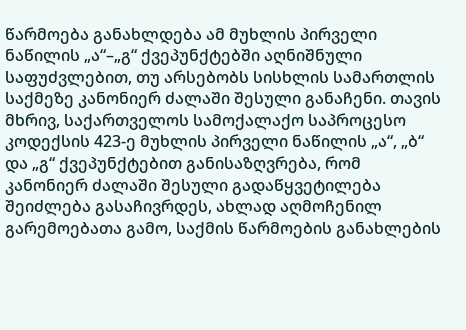წარმოება განახლდება ამ მუხლის პირველი ნაწილის „ა“–„გ“ ქვეპუნქტებში აღნიშნული საფუძვლებით, თუ არსებობს სისხლის სამართლის საქმეზე კანონიერ ძალაში შესული განაჩენი. თავის მხრივ, საქართველოს სამოქალაქო საპროცესო კოდექსის 423-ე მუხლის პირველი ნაწილის „ა“, „ბ“ და „გ“ ქვეპუნქტებით განისაზღვრება, რომ კანონიერ ძალაში შესული გადაწყვეტილება შეიძლება გასაჩივრდეს, ახლად აღმოჩენილ გარემოებათა გამო, საქმის წარმოების განახლების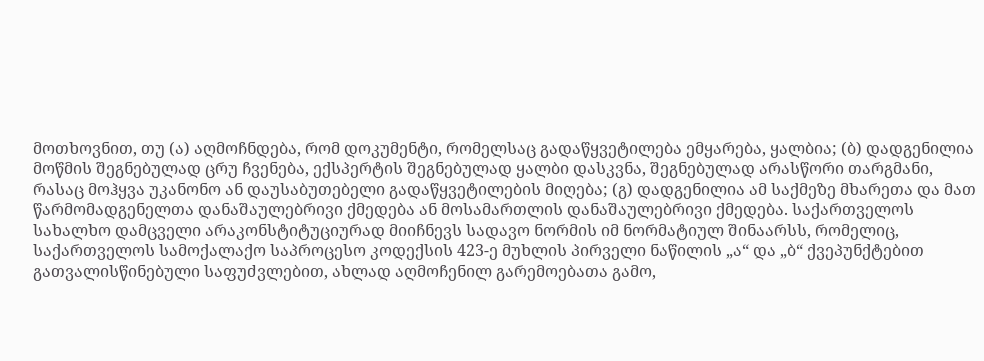მოთხოვნით, თუ (ა) აღმოჩნდება, რომ დოკუმენტი, რომელსაც გადაწყვეტილება ემყარება, ყალბია; (ბ) დადგენილია მოწმის შეგნებულად ცრუ ჩვენება, ექსპერტის შეგნებულად ყალბი დასკვნა, შეგნებულად არასწორი თარგმანი, რასაც მოჰყვა უკანონო ან დაუსაბუთებელი გადაწყვეტილების მიღება; (გ) დადგენილია ამ საქმეზე მხარეთა და მათ წარმომადგენელთა დანაშაულებრივი ქმედება ან მოსამართლის დანაშაულებრივი ქმედება. საქართველოს სახალხო დამცველი არაკონსტიტუციურად მიიჩნევს სადავო ნორმის იმ ნორმატიულ შინაარსს, რომელიც, საქართველოს სამოქალაქო საპროცესო კოდექსის 423-ე მუხლის პირველი ნაწილის „ა“ და „ბ“ ქვეპუნქტებით გათვალისწინებული საფუძვლებით, ახლად აღმოჩენილ გარემოებათა გამო,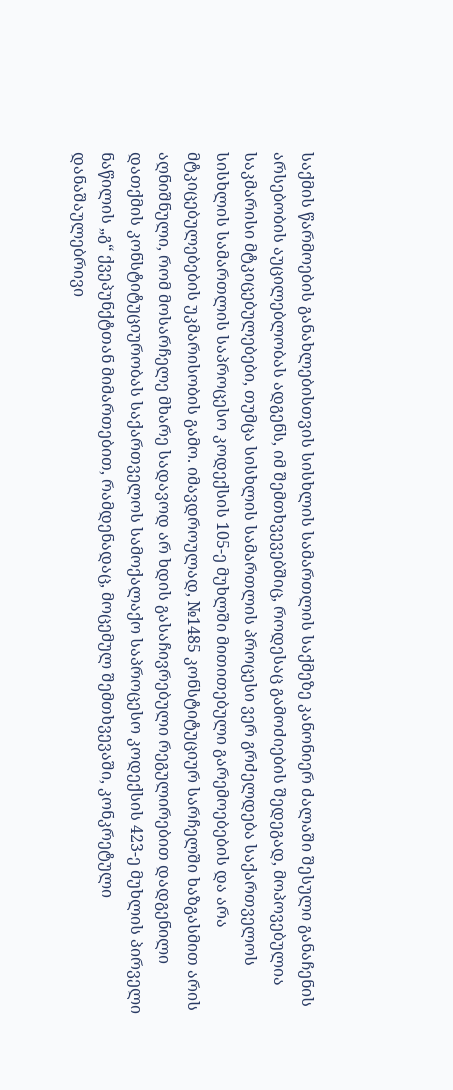საქმის წარმოების განახლებისთვის სისხლის სამართლის საქმეზე კანონიერ ძალაში შესული განაჩენის არსებობის აუცილებლობას ადგენს, იმ შემთხვევებშიც, როდესაც გამოძიების შედეგად, მოპოვებულია საკმარისი მტკიცებულებები, თუმცა სისხლის სამართლის პროცესი ვერ გრძელდება საქართველოს სისხლის სამართლის საპროცესო კოდექსის 105-ე მუხლში მითითებული გარემოებების და არა მტკიცებულებების უკმარისობის გამო. იმავდროულად, №1485 კონსტიტუციურ სარჩელში ხაზგასმით არის აღნიშნული, რომ მოსარჩელე მხარე სადავოდ არ ხდის გასაჩივრებული რეგულირებით დადგენილი დათქმის კონსტიტუციურობას საქართველოს სამოქალაქო საპროცესო კოდექსის 423-ე მუხლის პირველი ნაწილის „გ“ ქვეპუნქტთან მიმართებით, რამდენადაც, მოცემულ შემთხვევაში, კონკრეტული დანაშაულებრივი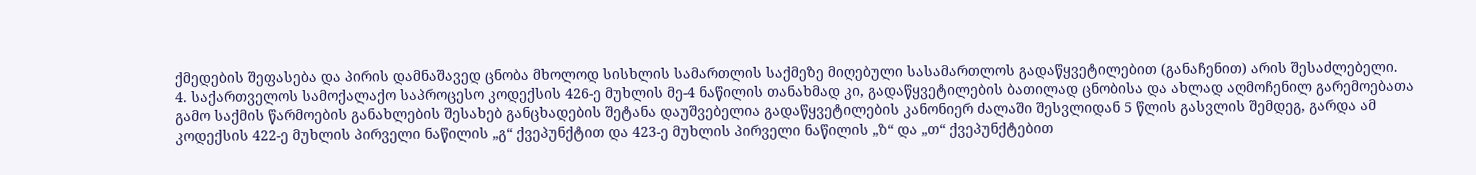ქმედების შეფასება და პირის დამნაშავედ ცნობა მხოლოდ სისხლის სამართლის საქმეზე მიღებული სასამართლოს გადაწყვეტილებით (განაჩენით) არის შესაძლებელი.
4. საქართველოს სამოქალაქო საპროცესო კოდექსის 426-ე მუხლის მე-4 ნაწილის თანახმად კი, გადაწყვეტილების ბათილად ცნობისა და ახლად აღმოჩენილ გარემოებათა გამო საქმის წარმოების განახლების შესახებ განცხადების შეტანა დაუშვებელია გადაწყვეტილების კანონიერ ძალაში შესვლიდან 5 წლის გასვლის შემდეგ, გარდა ამ კოდექსის 422-ე მუხლის პირველი ნაწილის „გ“ ქვეპუნქტით და 423-ე მუხლის პირველი ნაწილის „ზ“ და „თ“ ქვეპუნქტებით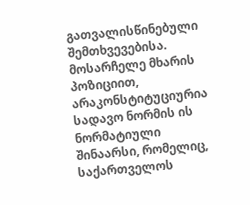გათვალისწინებული შემთხვევებისა. მოსარჩელე მხარის პოზიციით, არაკონსტიტუციურია სადავო ნორმის ის ნორმატიული შინაარსი, რომელიც, საქართველოს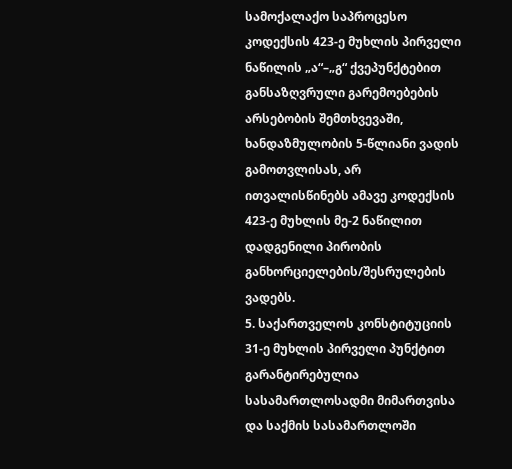სამოქალაქო საპროცესო კოდექსის 423-ე მუხლის პირველი ნაწილის „ა“–„გ“ ქვეპუნქტებით განსაზღვრული გარემოებების არსებობის შემთხვევაში, ხანდაზმულობის 5-წლიანი ვადის გამოთვლისას, არ ითვალისწინებს ამავე კოდექსის 423-ე მუხლის მე-2 ნაწილით დადგენილი პირობის განხორციელების/შესრულების ვადებს.
5. საქართველოს კონსტიტუციის 31-ე მუხლის პირველი პუნქტით გარანტირებულია სასამართლოსადმი მიმართვისა და საქმის სასამართლოში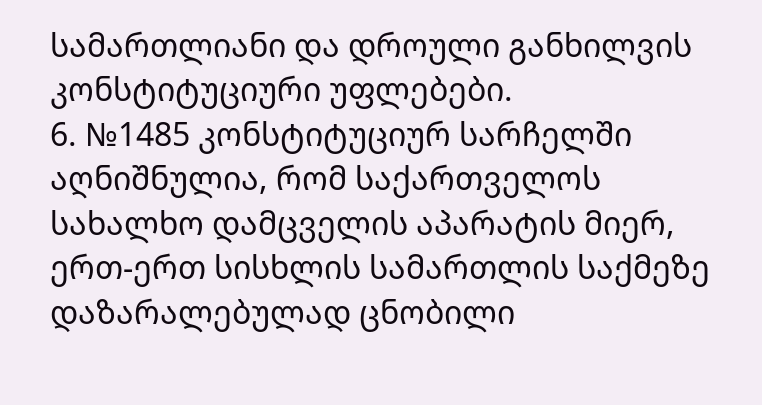სამართლიანი და დროული განხილვის კონსტიტუციური უფლებები.
6. №1485 კონსტიტუციურ სარჩელში აღნიშნულია, რომ საქართველოს სახალხო დამცველის აპარატის მიერ, ერთ-ერთ სისხლის სამართლის საქმეზე დაზარალებულად ცნობილი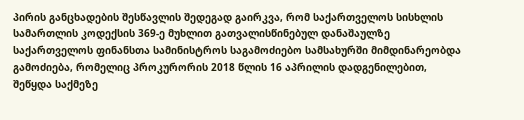პირის განცხადების შესწავლის შედეგად გაირკვა, რომ საქართველოს სისხლის სამართლის კოდექსის 369-ე მუხლით გათვალისწინებულ დანაშაულზე საქართველოს ფინანსთა სამინისტროს საგამოძიებო სამსახურში მიმდინარეობდა გამოძიება, რომელიც პროკურორის 2018 წლის 16 აპრილის დადგენილებით, შეწყდა საქმეზე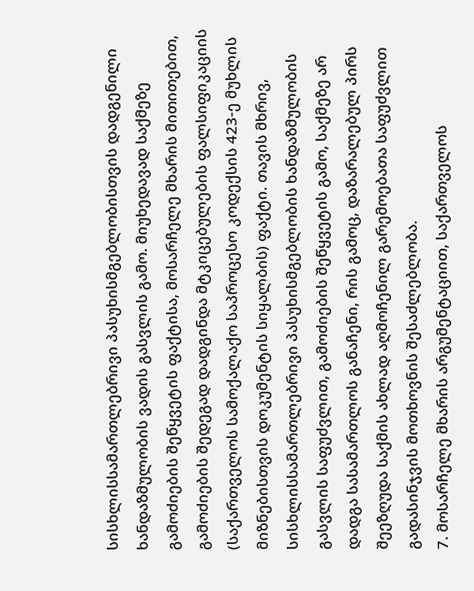სისხლისსამართლებრივი პასუხისმგებლობისთვის დადგენილი ხანდაზმულობის ვადის გასვლის გამო. მიუხედავად საქმეზე გამოძიების შეწყვეტის ფაქტისა, მოსარჩელე მხარის მითითებით, გამოძიების შედეგად დადგინდა მტკიცებულების ფალსიფიკაციის (საქართველოს სამოქალაქო საპროცესო კოდექსის 423-ე მუხლის მიზნებისთვის დოკუმენტის სიყალბის) ფაქტი. თავის მხრივ, სისხლისსამართლებრივი პასუხისმგებლობის ხანდაზმულობის გასვლის საფუძვლით, გამოძიების შეწყვეტის გამო, საქმეზე არ დადგა სასამართლოს განაჩენი, რის გამოც, დაზარალებულ პირს შეეზღუდა საქმის ახლად აღმოჩენილ გარემოებათა საფუძვლით გადასინჯვის მოთხოვნის შესაძლებლობა.
7. მოსარჩელე მხარის არგუმენტაციით, საქართველოს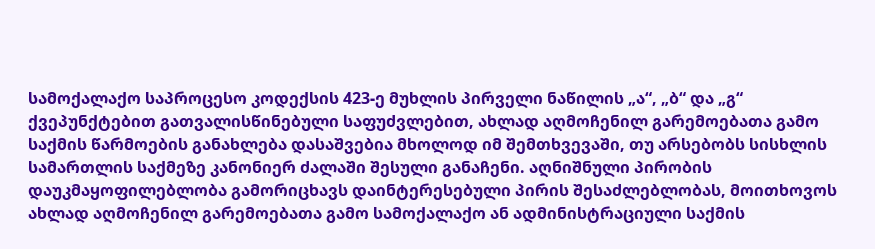სამოქალაქო საპროცესო კოდექსის 423-ე მუხლის პირველი ნაწილის „ა“, „ბ“ და „გ“ ქვეპუნქტებით გათვალისწინებული საფუძვლებით, ახლად აღმოჩენილ გარემოებათა გამო საქმის წარმოების განახლება დასაშვებია მხოლოდ იმ შემთხვევაში, თუ არსებობს სისხლის სამართლის საქმეზე კანონიერ ძალაში შესული განაჩენი. აღნიშნული პირობის დაუკმაყოფილებლობა გამორიცხავს დაინტერესებული პირის შესაძლებლობას, მოითხოვოს ახლად აღმოჩენილ გარემოებათა გამო სამოქალაქო ან ადმინისტრაციული საქმის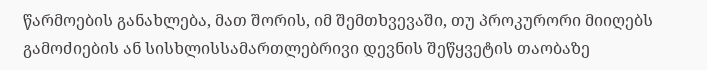წარმოების განახლება, მათ შორის, იმ შემთხვევაში, თუ პროკურორი მიიღებს გამოძიების ან სისხლისსამართლებრივი დევნის შეწყვეტის თაობაზე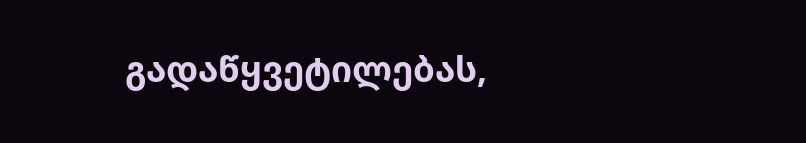გადაწყვეტილებას,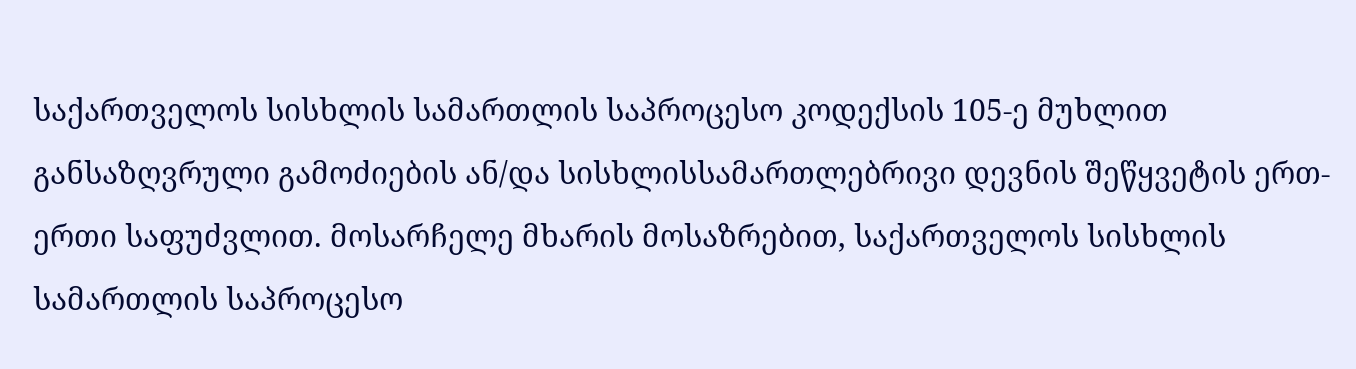საქართველოს სისხლის სამართლის საპროცესო კოდექსის 105-ე მუხლით განსაზღვრული გამოძიების ან/და სისხლისსამართლებრივი დევნის შეწყვეტის ერთ-ერთი საფუძვლით. მოსარჩელე მხარის მოსაზრებით, საქართველოს სისხლის სამართლის საპროცესო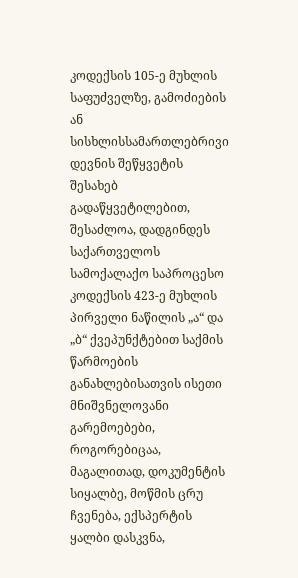კოდექსის 105-ე მუხლის საფუძველზე, გამოძიების ან სისხლისსამართლებრივი დევნის შეწყვეტის შესახებ გადაწყვეტილებით, შესაძლოა, დადგინდეს საქართველოს სამოქალაქო საპროცესო კოდექსის 423-ე მუხლის პირველი ნაწილის „ა“ და „ბ“ ქვეპუნქტებით საქმის წარმოების განახლებისათვის ისეთი მნიშვნელოვანი გარემოებები, როგორებიცაა, მაგალითად, დოკუმენტის სიყალბე, მოწმის ცრუ ჩვენება, ექსპერტის ყალბი დასკვნა,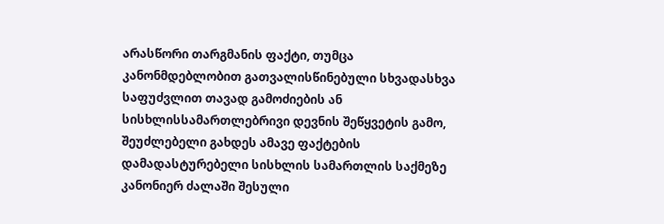არასწორი თარგმანის ფაქტი, თუმცა კანონმდებლობით გათვალისწინებული სხვადასხვა საფუძვლით თავად გამოძიების ან სისხლისსამართლებრივი დევნის შეწყვეტის გამო, შეუძლებელი გახდეს ამავე ფაქტების დამადასტურებელი სისხლის სამართლის საქმეზე კანონიერ ძალაში შესული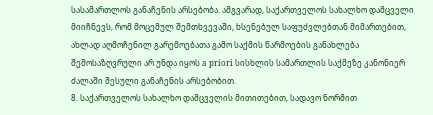სასამართლოს განაჩენის არსებობა. ამგვარად, საქართველოს სახალხო დამცველი მიიჩნევს, რომ მოცემულ შემთხვევაში, ხსენებულ საფუძვლებთან მიმართებით, ახლად აღმოჩენილ გარემოებათა გამო საქმის წარმოების განახლება შემოსაზღვრული არ უნდა იყოს a priori სისხლის სამართლის საქმეზე კანონიერ ძალაში შესული განაჩენის არსებობით.
8. საქართველოს სახალხო დამცველის მითითებით, სადავო ნორმით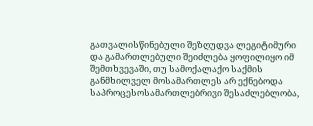გათვალისწინებული შეზღუდვა ლეგიტიმური და გამართლებული შეიძლება ყოფილიყო იმ შემთხვევაში, თუ სამოქალაქო საქმის განმხილველ მოსამართლეს არ ექნებოდა საპროცესოსამართლებრივი შესაძლებლობა,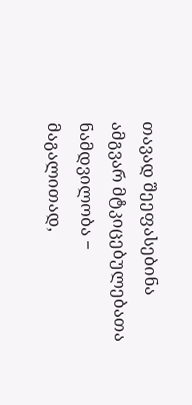თავად შეეფასებინა ამგვარ მტკიცებულებათა ნამდვილობა − მაგალითად,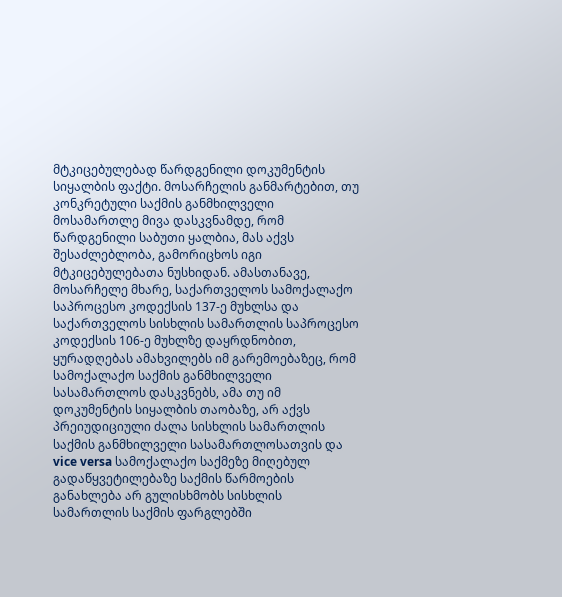მტკიცებულებად წარდგენილი დოკუმენტის სიყალბის ფაქტი. მოსარჩელის განმარტებით, თუ კონკრეტული საქმის განმხილველი მოსამართლე მივა დასკვნამდე, რომ წარდგენილი საბუთი ყალბია, მას აქვს შესაძლებლობა, გამორიცხოს იგი მტკიცებულებათა ნუსხიდან. ამასთანავე, მოსარჩელე მხარე, საქართველოს სამოქალაქო საპროცესო კოდექსის 137-ე მუხლსა და საქართველოს სისხლის სამართლის საპროცესო კოდექსის 106-ე მუხლზე დაყრდნობით, ყურადღებას ამახვილებს იმ გარემოებაზეც, რომ სამოქალაქო საქმის განმხილველი სასამართლოს დასკვნებს, ამა თუ იმ დოკუმენტის სიყალბის თაობაზე, არ აქვს პრეიუდიციული ძალა სისხლის სამართლის საქმის განმხილველი სასამართლოსათვის და vice versa სამოქალაქო საქმეზე მიღებულ გადაწყვეტილებაზე საქმის წარმოების განახლება არ გულისხმობს სისხლის სამართლის საქმის ფარგლებში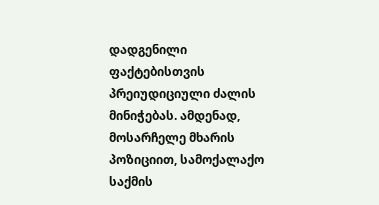დადგენილი ფაქტებისთვის პრეიუდიციული ძალის მინიჭებას. ამდენად, მოსარჩელე მხარის პოზიციით, სამოქალაქო საქმის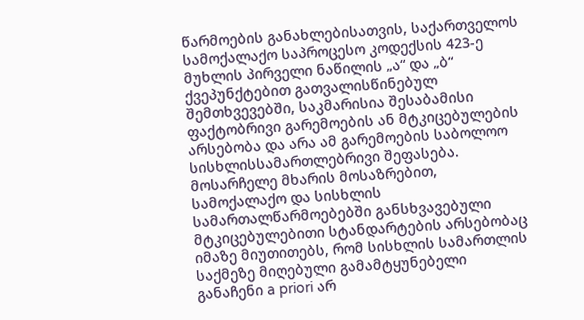წარმოების განახლებისათვის, საქართველოს სამოქალაქო საპროცესო კოდექსის 423-ე მუხლის პირველი ნაწილის „ა“ და „ბ“ ქვეპუნქტებით გათვალისწინებულ შემთხვევებში, საკმარისია შესაბამისი ფაქტობრივი გარემოების ან მტკიცებულების არსებობა და არა ამ გარემოების საბოლოო სისხლისსამართლებრივი შეფასება. მოსარჩელე მხარის მოსაზრებით, სამოქალაქო და სისხლის სამართალწარმოებებში განსხვავებული მტკიცებულებითი სტანდარტების არსებობაც იმაზე მიუთითებს, რომ სისხლის სამართლის საქმეზე მიღებული გამამტყუნებელი განაჩენი a priori არ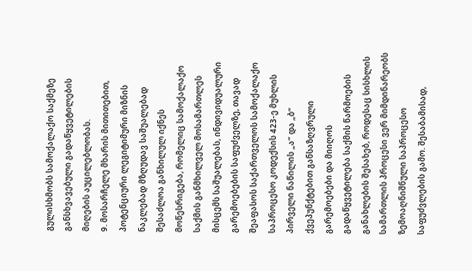გულისხმობს სამოქალაქო საქმეზე განსხვავებული გადაწყვეტილების მიღების აუცილებლობას.
9. მოსარჩელე მხარის მითითებით, პოტენციური ლეგიტიმური მიზნის ნაკლებად მზღუდავ საშუალებად შესაძლოა განხილულ იქნეს მოწესრიგება, რომელიც სამოქალაქო საქმის განმხილველ მოსამართლეს მისცემს საშუალებას, ინდივიდუალური გარემოებების საფუძველზე, თავად შეაფასოს საქართველოს სამოქალაქო საპროცესო კოდექსის 423-ე მუხლის პირველი ნაწილის „ა“ და „ბ“ ქვეპუნქტებით განსაზღვრული გარემოებები და მიიღოს გადაწყვეტილება საქმის წარმოების განახლების შესახებ, როდესაც სისხლის სამართლის პროცესი ვერ მიმდინარეობს ზემოაღნიშნული საპროცესო საფუძვლების გამო. შესაბამისად,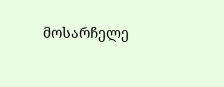მოსარჩელე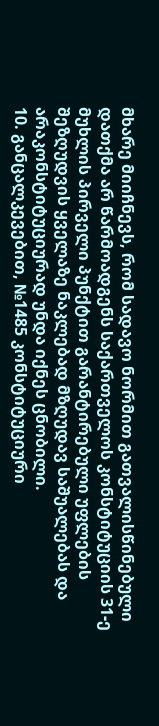მხარე მიიჩნევს, რომ სადავო ნორმით გათვალისწინებული დათქმა არ წარმოადგენს საქართველოს კონსტიტუციის 31-ე მუხლის პირველი პუნქტით გარანტირებული უფლების შეზღუდვის ყველაზე ნაკლებად მზღუდავ საშუალებას და არაკონსტიტუციურად უნდა იქნეს ცნობილი.
10. განცალკევებით, №1485 კონსტიტუციური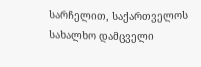სარჩელით, საქართველოს სახალხო დამცველი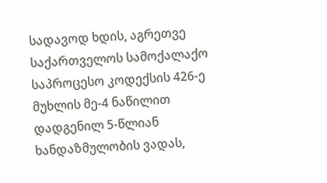სადავოდ ხდის, აგრეთვე საქართველოს სამოქალაქო საპროცესო კოდექსის 426-ე მუხლის მე-4 ნაწილით დადგენილ 5-წლიან ხანდაზმულობის ვადას,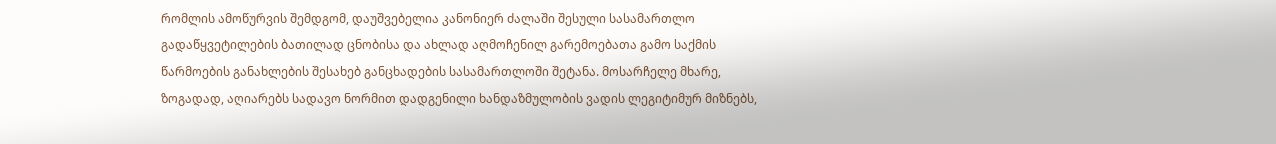რომლის ამოწურვის შემდგომ, დაუშვებელია კანონიერ ძალაში შესული სასამართლო გადაწყვეტილების ბათილად ცნობისა და ახლად აღმოჩენილ გარემოებათა გამო საქმის წარმოების განახლების შესახებ განცხადების სასამართლოში შეტანა. მოსარჩელე მხარე, ზოგადად, აღიარებს სადავო ნორმით დადგენილი ხანდაზმულობის ვადის ლეგიტიმურ მიზნებს,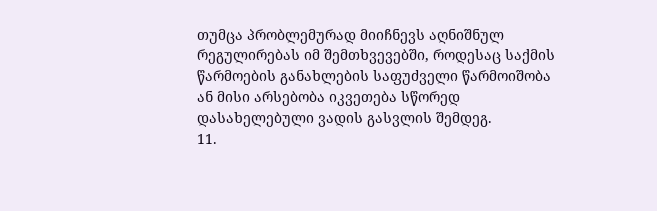თუმცა პრობლემურად მიიჩნევს აღნიშნულ რეგულირებას იმ შემთხვევებში, როდესაც საქმის წარმოების განახლების საფუძველი წარმოიშობა ან მისი არსებობა იკვეთება სწორედ დასახელებული ვადის გასვლის შემდეგ.
11.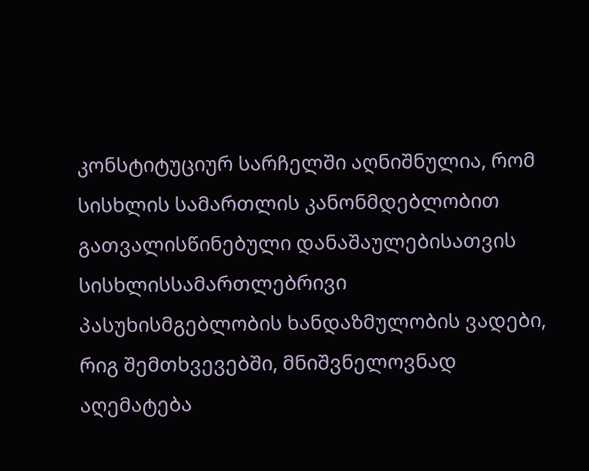კონსტიტუციურ სარჩელში აღნიშნულია, რომ სისხლის სამართლის კანონმდებლობით გათვალისწინებული დანაშაულებისათვის სისხლისსამართლებრივი პასუხისმგებლობის ხანდაზმულობის ვადები, რიგ შემთხვევებში, მნიშვნელოვნად აღემატება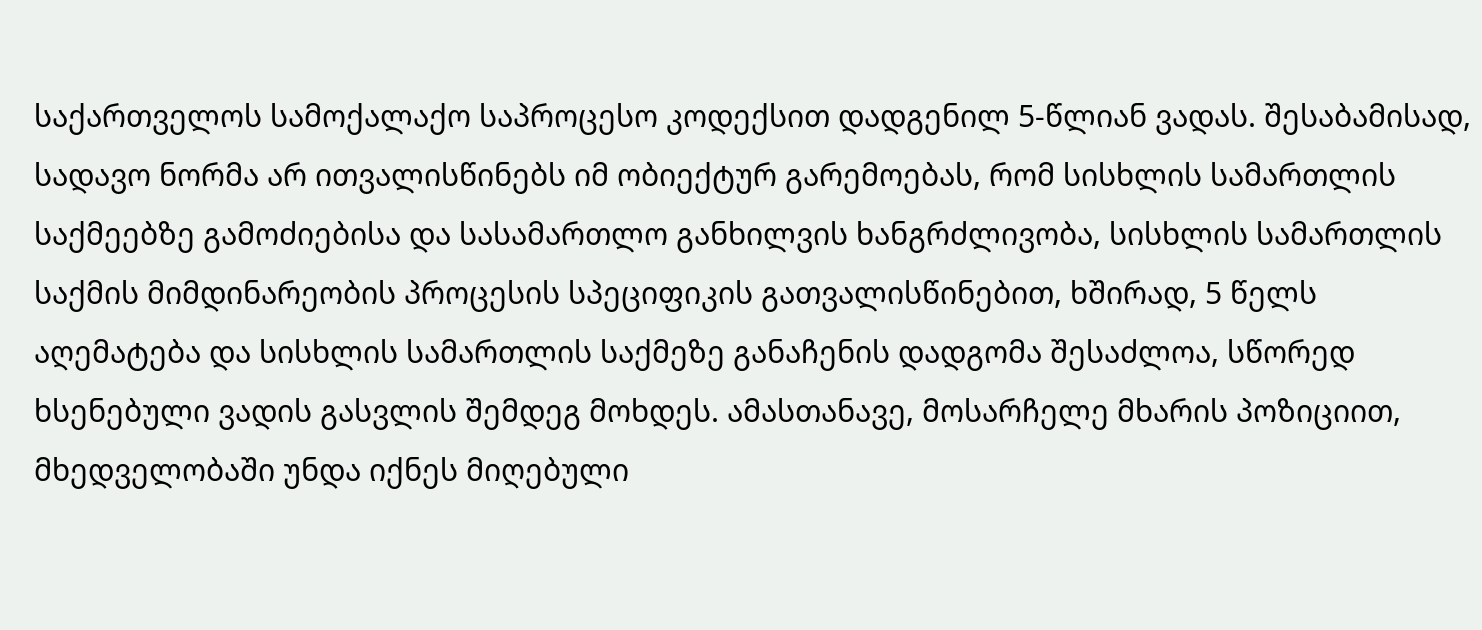საქართველოს სამოქალაქო საპროცესო კოდექსით დადგენილ 5-წლიან ვადას. შესაბამისად, სადავო ნორმა არ ითვალისწინებს იმ ობიექტურ გარემოებას, რომ სისხლის სამართლის საქმეებზე გამოძიებისა და სასამართლო განხილვის ხანგრძლივობა, სისხლის სამართლის საქმის მიმდინარეობის პროცესის სპეციფიკის გათვალისწინებით, ხშირად, 5 წელს აღემატება და სისხლის სამართლის საქმეზე განაჩენის დადგომა შესაძლოა, სწორედ ხსენებული ვადის გასვლის შემდეგ მოხდეს. ამასთანავე, მოსარჩელე მხარის პოზიციით, მხედველობაში უნდა იქნეს მიღებული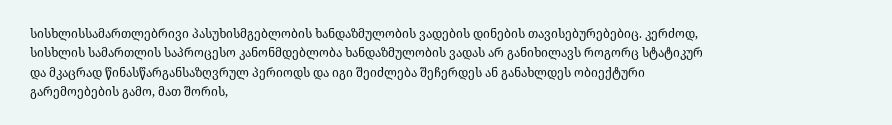სისხლისსამართლებრივი პასუხისმგებლობის ხანდაზმულობის ვადების დინების თავისებურებებიც. კერძოდ, სისხლის სამართლის საპროცესო კანონმდებლობა ხანდაზმულობის ვადას არ განიხილავს როგორც სტატიკურ და მკაცრად წინასწარგანსაზღვრულ პერიოდს და იგი შეიძლება შეჩერდეს ან განახლდეს ობიექტური გარემოებების გამო, მათ შორის,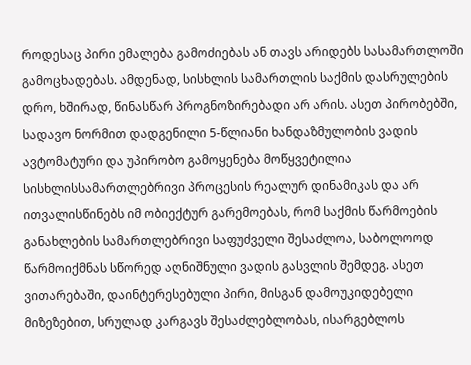როდესაც პირი ემალება გამოძიებას ან თავს არიდებს სასამართლოში გამოცხადებას. ამდენად, სისხლის სამართლის საქმის დასრულების დრო, ხშირად, წინასწარ პროგნოზირებადი არ არის. ასეთ პირობებში, სადავო ნორმით დადგენილი 5-წლიანი ხანდაზმულობის ვადის ავტომატური და უპირობო გამოყენება მოწყვეტილია სისხლისსამართლებრივი პროცესის რეალურ დინამიკას და არ ითვალისწინებს იმ ობიექტურ გარემოებას, რომ საქმის წარმოების განახლების სამართლებრივი საფუძველი შესაძლოა, საბოლოოდ წარმოიქმნას სწორედ აღნიშნული ვადის გასვლის შემდეგ. ასეთ ვითარებაში, დაინტერესებული პირი, მისგან დამოუკიდებელი მიზეზებით, სრულად კარგავს შესაძლებლობას, ისარგებლოს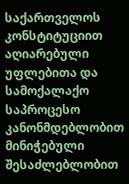საქართველოს კონსტიტუციით აღიარებული უფლებითა და სამოქალაქო საპროცესო კანონმდებლობით მინიჭებული შესაძლებლობით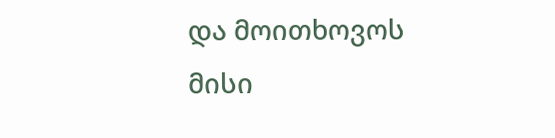და მოითხოვოს მისი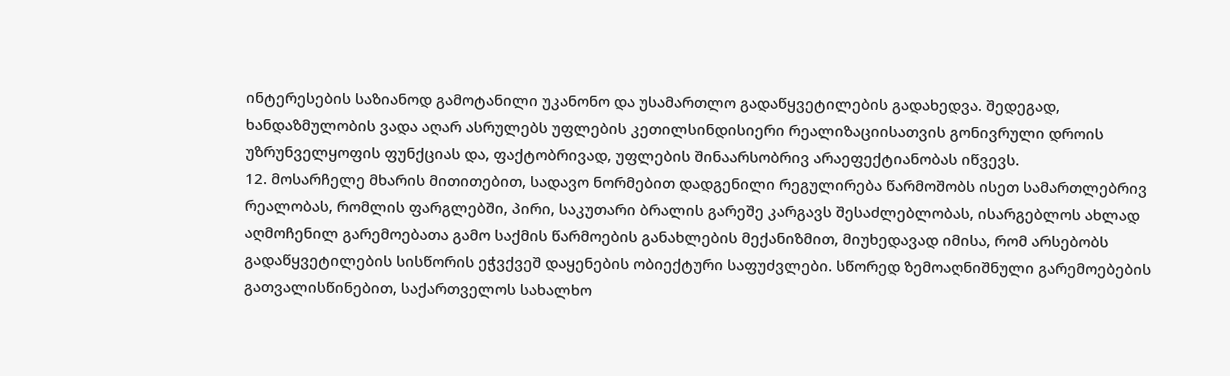ინტერესების საზიანოდ გამოტანილი უკანონო და უსამართლო გადაწყვეტილების გადახედვა. შედეგად, ხანდაზმულობის ვადა აღარ ასრულებს უფლების კეთილსინდისიერი რეალიზაციისათვის გონივრული დროის უზრუნველყოფის ფუნქციას და, ფაქტობრივად, უფლების შინაარსობრივ არაეფექტიანობას იწვევს.
12. მოსარჩელე მხარის მითითებით, სადავო ნორმებით დადგენილი რეგულირება წარმოშობს ისეთ სამართლებრივ რეალობას, რომლის ფარგლებში, პირი, საკუთარი ბრალის გარეშე კარგავს შესაძლებლობას, ისარგებლოს ახლად აღმოჩენილ გარემოებათა გამო საქმის წარმოების განახლების მექანიზმით, მიუხედავად იმისა, რომ არსებობს გადაწყვეტილების სისწორის ეჭვქვეშ დაყენების ობიექტური საფუძვლები. სწორედ ზემოაღნიშნული გარემოებების გათვალისწინებით, საქართველოს სახალხო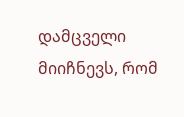დამცველი მიიჩნევს, რომ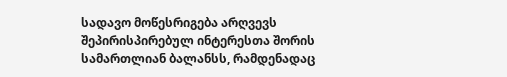სადავო მოწესრიგება არღვევს შეპირისპირებულ ინტერესთა შორის სამართლიან ბალანსს, რამდენადაც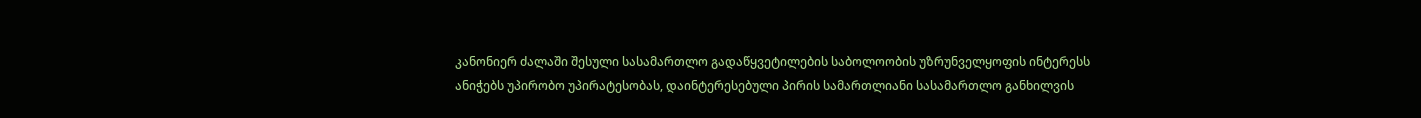კანონიერ ძალაში შესული სასამართლო გადაწყვეტილების საბოლოობის უზრუნველყოფის ინტერესს ანიჭებს უპირობო უპირატესობას, დაინტერესებული პირის სამართლიანი სასამართლო განხილვის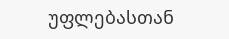უფლებასთან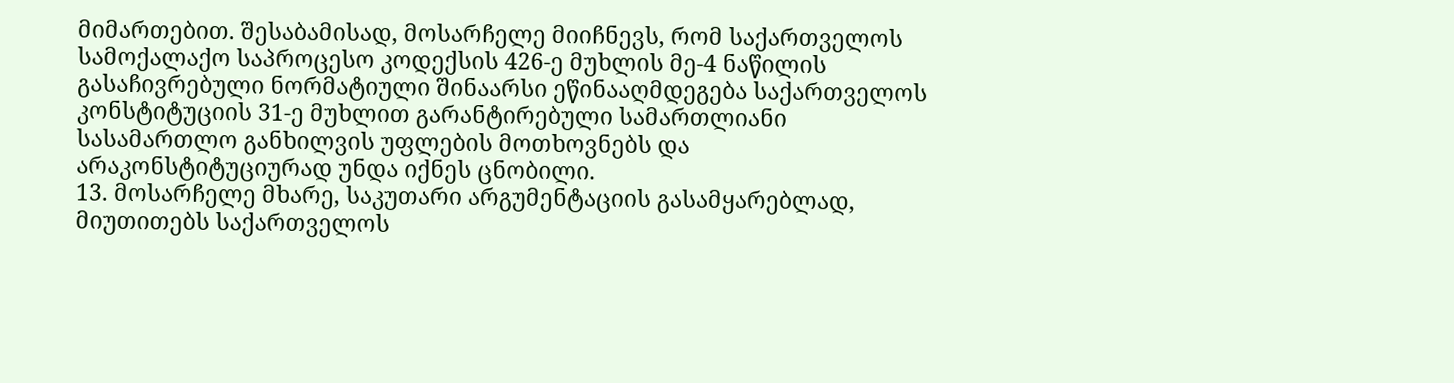მიმართებით. შესაბამისად, მოსარჩელე მიიჩნევს, რომ საქართველოს სამოქალაქო საპროცესო კოდექსის 426-ე მუხლის მე-4 ნაწილის გასაჩივრებული ნორმატიული შინაარსი ეწინააღმდეგება საქართველოს კონსტიტუციის 31-ე მუხლით გარანტირებული სამართლიანი სასამართლო განხილვის უფლების მოთხოვნებს და არაკონსტიტუციურად უნდა იქნეს ცნობილი.
13. მოსარჩელე მხარე, საკუთარი არგუმენტაციის გასამყარებლად, მიუთითებს საქართველოს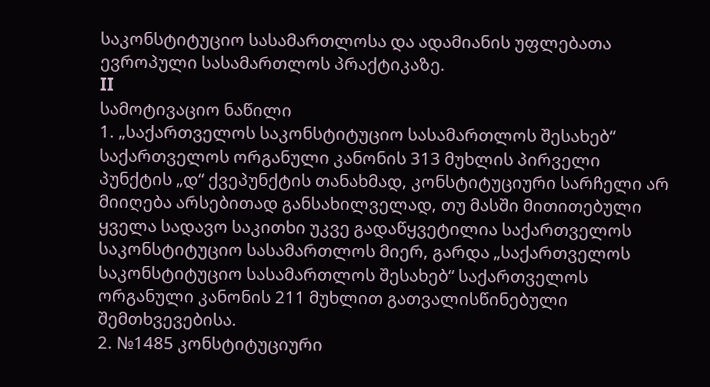საკონსტიტუციო სასამართლოსა და ადამიანის უფლებათა ევროპული სასამართლოს პრაქტიკაზე.
II
სამოტივაციო ნაწილი
1. „საქართველოს საკონსტიტუციო სასამართლოს შესახებ“ საქართველოს ორგანული კანონის 313 მუხლის პირველი პუნქტის „დ“ ქვეპუნქტის თანახმად, კონსტიტუციური სარჩელი არ მიიღება არსებითად განსახილველად, თუ მასში მითითებული ყველა სადავო საკითხი უკვე გადაწყვეტილია საქართველოს საკონსტიტუციო სასამართლოს მიერ, გარდა „საქართველოს საკონსტიტუციო სასამართლოს შესახებ“ საქართველოს ორგანული კანონის 211 მუხლით გათვალისწინებული შემთხვევებისა.
2. №1485 კონსტიტუციური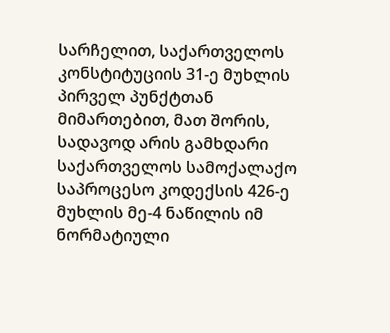სარჩელით, საქართველოს კონსტიტუციის 31-ე მუხლის პირველ პუნქტთან მიმართებით, მათ შორის, სადავოდ არის გამხდარი საქართველოს სამოქალაქო საპროცესო კოდექსის 426-ე მუხლის მე-4 ნაწილის იმ ნორმატიული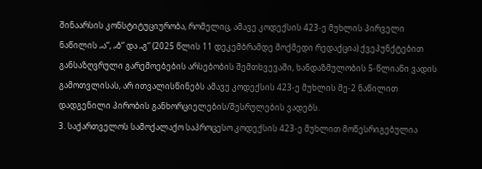შინაარსის კონსტიტუციურობა, რომელიც, ამავე კოდექსის 423-ე მუხლის პირველი ნაწილის „ა“, „ბ“ და „გ“ (2025 წლის 11 დეკემბრამდე მოქმედი რედაქცია) ქვეპუნქტებით განსაზღვრული გარემოებების არსებობის შემთხვევაში, ხანდაზმულობის 5-წლიანი ვადის გამოთვლისას, არ ითვალისწინებს ამავე კოდექსის 423-ე მუხლის მე-2 ნაწილით დადგენილი პირობის განხორციელების/შესრულების ვადებს.
3. საქართველოს სამოქალაქო საპროცესო კოდექსის 423-ე მუხლით მოწესრიგებულია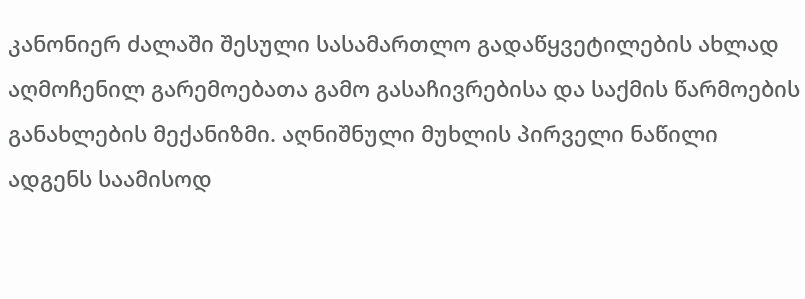კანონიერ ძალაში შესული სასამართლო გადაწყვეტილების ახლად აღმოჩენილ გარემოებათა გამო გასაჩივრებისა და საქმის წარმოების განახლების მექანიზმი. აღნიშნული მუხლის პირველი ნაწილი ადგენს საამისოდ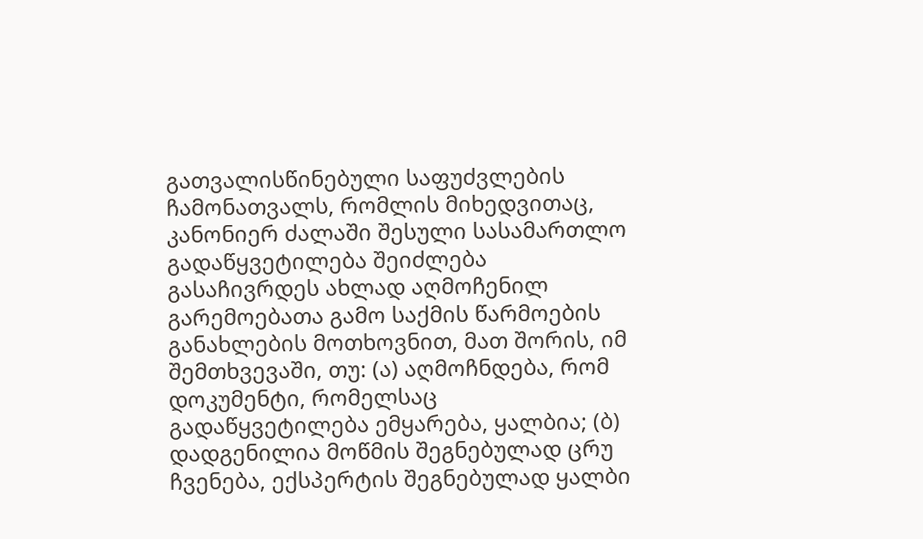გათვალისწინებული საფუძვლების ჩამონათვალს, რომლის მიხედვითაც, კანონიერ ძალაში შესული სასამართლო გადაწყვეტილება შეიძლება გასაჩივრდეს ახლად აღმოჩენილ გარემოებათა გამო საქმის წარმოების განახლების მოთხოვნით, მათ შორის, იმ შემთხვევაში, თუ: (ა) აღმოჩნდება, რომ დოკუმენტი, რომელსაც გადაწყვეტილება ემყარება, ყალბია; (ბ) დადგენილია მოწმის შეგნებულად ცრუ ჩვენება, ექსპერტის შეგნებულად ყალბი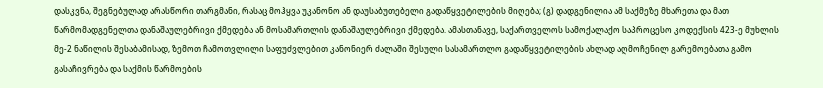დასკვნა, შეგნებულად არასწორი თარგმანი, რასაც მოჰყვა უკანონო ან დაუსაბუთებელი გადაწყვეტილების მიღება; (გ) დადგენილია ამ საქმეზე მხარეთა და მათ წარმომადგენელთა დანაშაულებრივი ქმედება ან მოსამართლის დანაშაულებრივი ქმედება. ამასთანავე, საქართველოს სამოქალაქო საპროცესო კოდექსის 423-ე მუხლის მე-2 ნაწილის შესაბამისად, ზემოთ ჩამოთვლილი საფუძვლებით კანონიერ ძალაში შესული სასამართლო გადაწყვეტილების ახლად აღმოჩენილ გარემოებათა გამო გასაჩივრება და საქმის წარმოების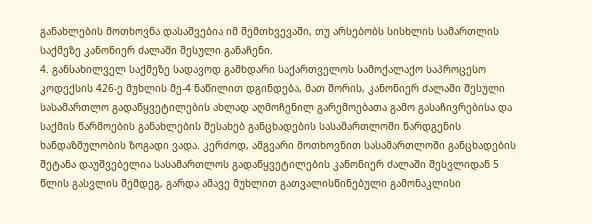განახლების მოთხოვნა დასაშვებია იმ შემთხვევაში, თუ არსებობს სისხლის სამართლის საქმეზე კანონიერ ძალაში შესული განაჩენი.
4. განსახილველ საქმეზე სადავოდ გამხდარი საქართველოს სამოქალაქო საპროცესო კოდექსის 426-ე მუხლის მე-4 ნაწილით დგინდება, მათ შორის, კანონიერ ძალაში შესული სასამართლო გადაწყვეტილების ახლად აღმოჩენილ გარემოებათა გამო გასაჩივრებისა და საქმის წარმოების განახლების შესახებ განცხადების სასამართლოში წარდგენის ხანდაზმულობის ზოგადი ვადა. კერძოდ, ამგვარი მოთხოვნით სასამართლოში განცხადების შეტანა დაუშვებელია სასამართლოს გადაწყვეტილების კანონიერ ძალაში შესვლიდან 5 წლის გასვლის შემდეგ, გარდა ამავე მუხლით გათვალისწინებული გამონაკლისი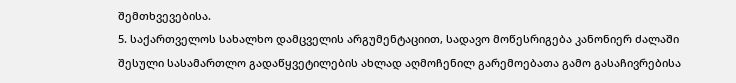შემთხვევებისა.
5. საქართველოს სახალხო დამცველის არგუმენტაციით, სადავო მოწესრიგება კანონიერ ძალაში შესული სასამართლო გადაწყვეტილების ახლად აღმოჩენილ გარემოებათა გამო გასაჩივრებისა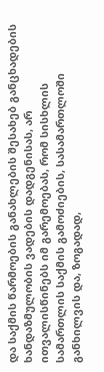და საქმის წარმოების განახლების შესახებ განცხადების ხანდაზმულობის ვადების დადგენისას, არ ითვალისწინებს იმ გარემოებას, რომ სისხლის სამართლის საქმის გამოძიების, სასამართლოში განხილვის და, ზოგადად,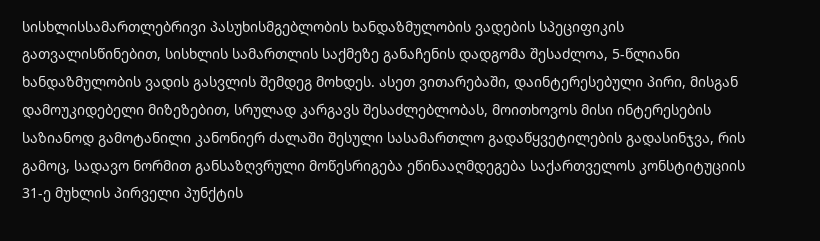სისხლისსამართლებრივი პასუხისმგებლობის ხანდაზმულობის ვადების სპეციფიკის გათვალისწინებით, სისხლის სამართლის საქმეზე განაჩენის დადგომა შესაძლოა, 5-წლიანი ხანდაზმულობის ვადის გასვლის შემდეგ მოხდეს. ასეთ ვითარებაში, დაინტერესებული პირი, მისგან დამოუკიდებელი მიზეზებით, სრულად კარგავს შესაძლებლობას, მოითხოვოს მისი ინტერესების საზიანოდ გამოტანილი კანონიერ ძალაში შესული სასამართლო გადაწყვეტილების გადასინჯვა, რის გამოც, სადავო ნორმით განსაზღვრული მოწესრიგება ეწინააღმდეგება საქართველოს კონსტიტუციის 31-ე მუხლის პირველი პუნქტის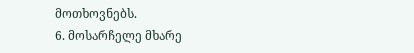მოთხოვნებს.
6. მოსარჩელე მხარე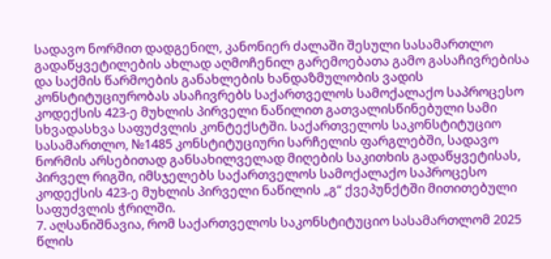სადავო ნორმით დადგენილ, კანონიერ ძალაში შესული სასამართლო გადაწყვეტილების ახლად აღმოჩენილ გარემოებათა გამო გასაჩივრებისა და საქმის წარმოების განახლების ხანდაზმულობის ვადის კონსტიტუციურობას ასაჩივრებს საქართველოს სამოქალაქო საპროცესო კოდექსის 423-ე მუხლის პირველი ნაწილით გათვალისწინებული სამი სხვადასხვა საფუძვლის კონტექსტში. საქართველოს საკონსტიტუციო სასამართლო, №1485 კონსტიტუციური სარჩელის ფარგლებში, სადავო ნორმის არსებითად განსახილველად მიღების საკითხის გადაწყვეტისას, პირველ რიგში, იმსჯელებს საქართველოს სამოქალაქო საპროცესო კოდექსის 423-ე მუხლის პირველი ნაწილის „გ“ ქვეპუნქტში მითითებული საფუძვლის ჭრილში.
7. აღსანიშნავია, რომ საქართველოს საკონსტიტუციო სასამართლომ 2025 წლის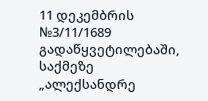11 დეკემბრის №3/11/1689 გადაწყვეტილებაში, საქმეზე „ალექსანდრე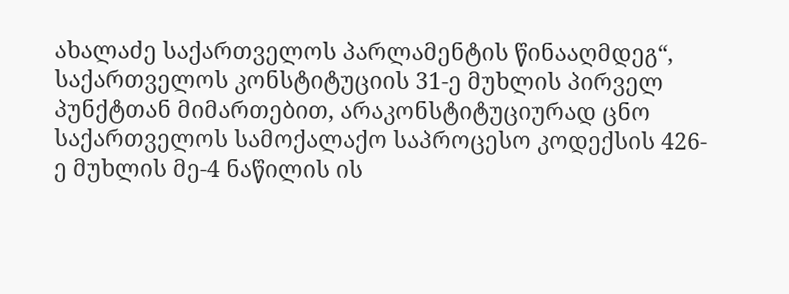ახალაძე საქართველოს პარლამენტის წინააღმდეგ“, საქართველოს კონსტიტუციის 31-ე მუხლის პირველ პუნქტთან მიმართებით, არაკონსტიტუციურად ცნო საქართველოს სამოქალაქო საპროცესო კოდექსის 426-ე მუხლის მე-4 ნაწილის ის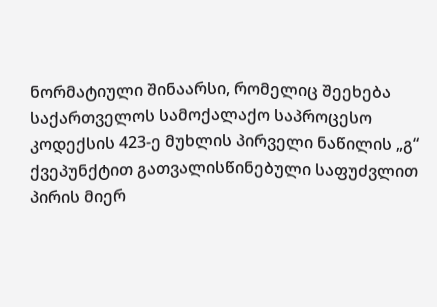ნორმატიული შინაარსი, რომელიც შეეხება საქართველოს სამოქალაქო საპროცესო კოდექსის 423-ე მუხლის პირველი ნაწილის „გ“ ქვეპუნქტით გათვალისწინებული საფუძვლით პირის მიერ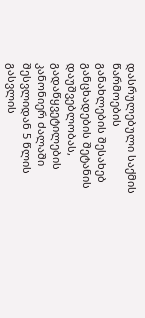დასრულებული საქმის წარმოების განახლების შესახებ განცხადების შეტანის დაუშვებლობას, გადაწყვეტილების კანონიერ ძალაში შესვლიდან 5 წლის გასვლის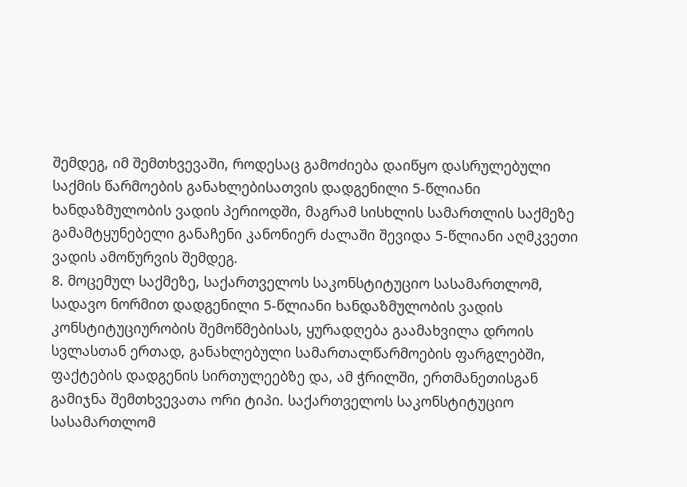შემდეგ, იმ შემთხვევაში, როდესაც გამოძიება დაიწყო დასრულებული საქმის წარმოების განახლებისათვის დადგენილი 5-წლიანი ხანდაზმულობის ვადის პერიოდში, მაგრამ სისხლის სამართლის საქმეზე გამამტყუნებელი განაჩენი კანონიერ ძალაში შევიდა 5-წლიანი აღმკვეთი ვადის ამოწურვის შემდეგ.
8. მოცემულ საქმეზე, საქართველოს საკონსტიტუციო სასამართლომ, სადავო ნორმით დადგენილი 5-წლიანი ხანდაზმულობის ვადის კონსტიტუციურობის შემოწმებისას, ყურადღება გაამახვილა დროის სვლასთან ერთად, განახლებული სამართალწარმოების ფარგლებში, ფაქტების დადგენის სირთულეებზე და, ამ ჭრილში, ერთმანეთისგან გამიჯნა შემთხვევათა ორი ტიპი. საქართველოს საკონსტიტუციო სასამართლომ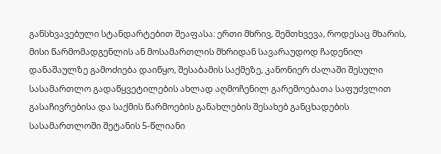განსხვავებული სტანდარტებით შეაფასა: ერთი მხრივ, შემთხვევა, როდესაც მხარის, მისი წარმომადგენლის ან მოსამართლის მხრიდან სავარაუდოდ ჩადენილ დანაშაულზე გამოძიება დაიწყო, შესაბამის საქმეზე, კანონიერ ძალაში შესული სასამართლო გადაწყვეტილების ახლად აღმოჩენილ გარემოებათა საფუძვლით გასაჩივრებისა და საქმის წარმოების განახლების შესახებ განცხადების სასამართლოში შეტანის 5-წლიანი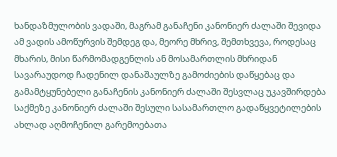ხანდაზმულობის ვადაში, მაგრამ განაჩენი კანონიერ ძალაში შევიდა ამ ვადის ამოწურვის შემდეგ და, მეორე მხრივ, შემთხვევა, როდესაც მხარის, მისი წარმომადგენლის ან მოსამართლის მხრიდან სავარაუდოდ ჩადენილ დანაშაულზე გამოძიების დაწყებაც და გამამტყუნებელი განაჩენის კანონიერ ძალაში შესვლაც უკავშირდება საქმეზე კანონიერ ძალაში შესული სასამართლო გადაწყვეტილების ახლად აღმოჩენილ გარემოებათა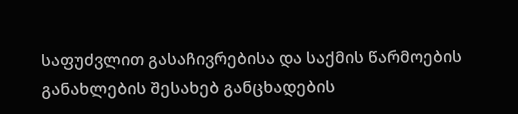საფუძვლით გასაჩივრებისა და საქმის წარმოების განახლების შესახებ განცხადების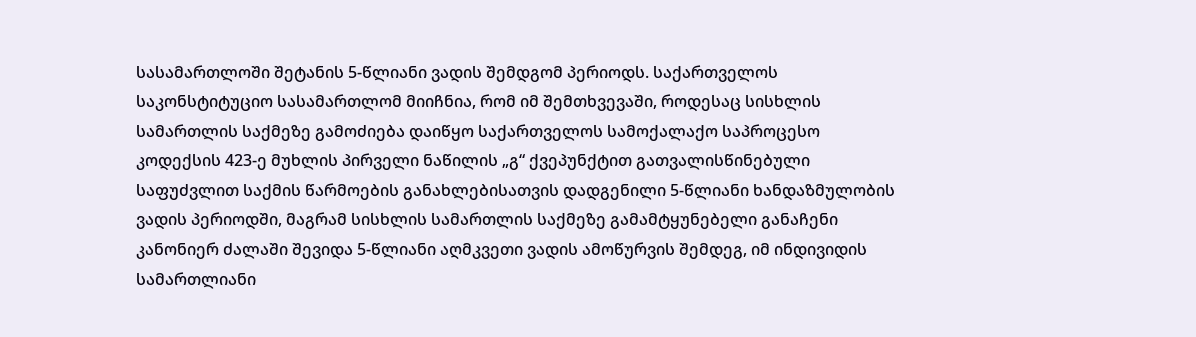სასამართლოში შეტანის 5-წლიანი ვადის შემდგომ პერიოდს. საქართველოს საკონსტიტუციო სასამართლომ მიიჩნია, რომ იმ შემთხვევაში, როდესაც სისხლის სამართლის საქმეზე გამოძიება დაიწყო საქართველოს სამოქალაქო საპროცესო კოდექსის 423-ე მუხლის პირველი ნაწილის „გ“ ქვეპუნქტით გათვალისწინებული საფუძვლით საქმის წარმოების განახლებისათვის დადგენილი 5-წლიანი ხანდაზმულობის ვადის პერიოდში, მაგრამ სისხლის სამართლის საქმეზე გამამტყუნებელი განაჩენი კანონიერ ძალაში შევიდა 5-წლიანი აღმკვეთი ვადის ამოწურვის შემდეგ, იმ ინდივიდის სამართლიანი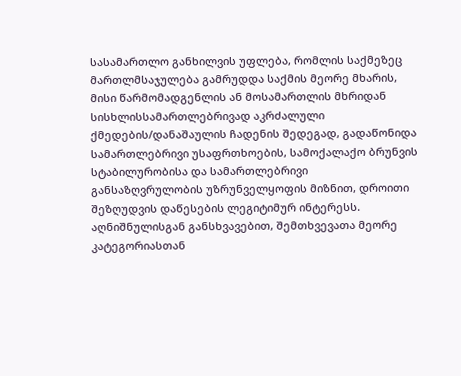სასამართლო განხილვის უფლება, რომლის საქმეზეც მართლმსაჯულება გამრუდდა საქმის მეორე მხარის, მისი წარმომადგენლის ან მოსამართლის მხრიდან სისხლისსამართლებრივად აკრძალული ქმედების/დანაშაულის ჩადენის შედეგად, გადაწონიდა სამართლებრივი უსაფრთხოების, სამოქალაქო ბრუნვის სტაბილურობისა და სამართლებრივი განსაზღვრულობის უზრუნველყოფის მიზნით, დროითი შეზღუდვის დაწესების ლეგიტიმურ ინტერესს. აღნიშნულისგან განსხვავებით, შემთხვევათა მეორე კატეგორიასთან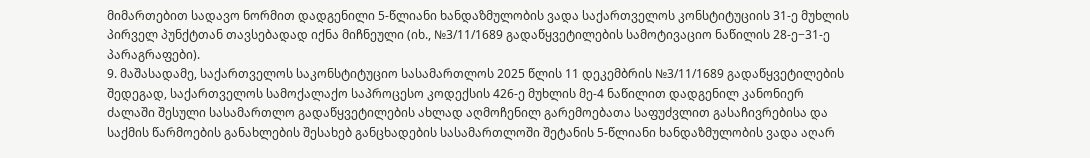მიმართებით სადავო ნორმით დადგენილი 5-წლიანი ხანდაზმულობის ვადა საქართველოს კონსტიტუციის 31-ე მუხლის პირველ პუნქტთან თავსებადად იქნა მიჩნეული (იხ., №3/11/1689 გადაწყვეტილების სამოტივაციო ნაწილის 28-ე−31-ე პარაგრაფები).
9. მაშასადამე, საქართველოს საკონსტიტუციო სასამართლოს 2025 წლის 11 დეკემბრის №3/11/1689 გადაწყვეტილების შედეგად, საქართველოს სამოქალაქო საპროცესო კოდექსის 426-ე მუხლის მე-4 ნაწილით დადგენილ კანონიერ ძალაში შესული სასამართლო გადაწყვეტილების ახლად აღმოჩენილ გარემოებათა საფუძვლით გასაჩივრებისა და საქმის წარმოების განახლების შესახებ განცხადების სასამართლოში შეტანის 5-წლიანი ხანდაზმულობის ვადა აღარ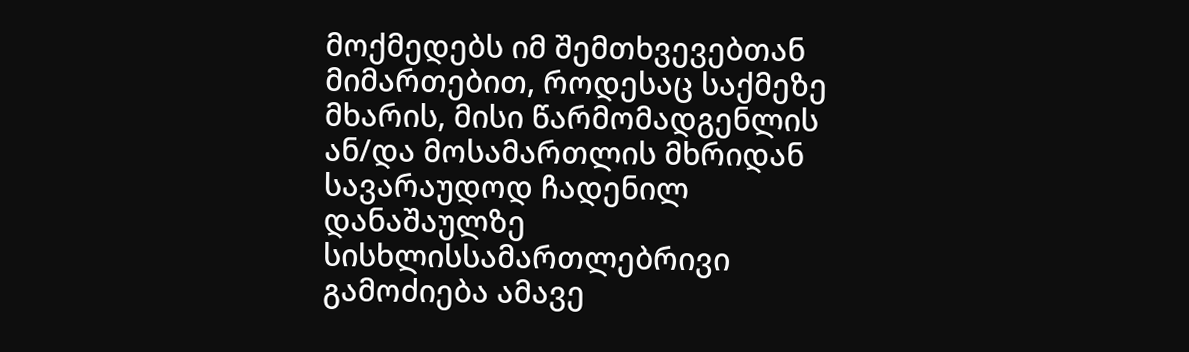მოქმედებს იმ შემთხვევებთან მიმართებით, როდესაც საქმეზე მხარის, მისი წარმომადგენლის ან/და მოსამართლის მხრიდან სავარაუდოდ ჩადენილ დანაშაულზე სისხლისსამართლებრივი გამოძიება ამავე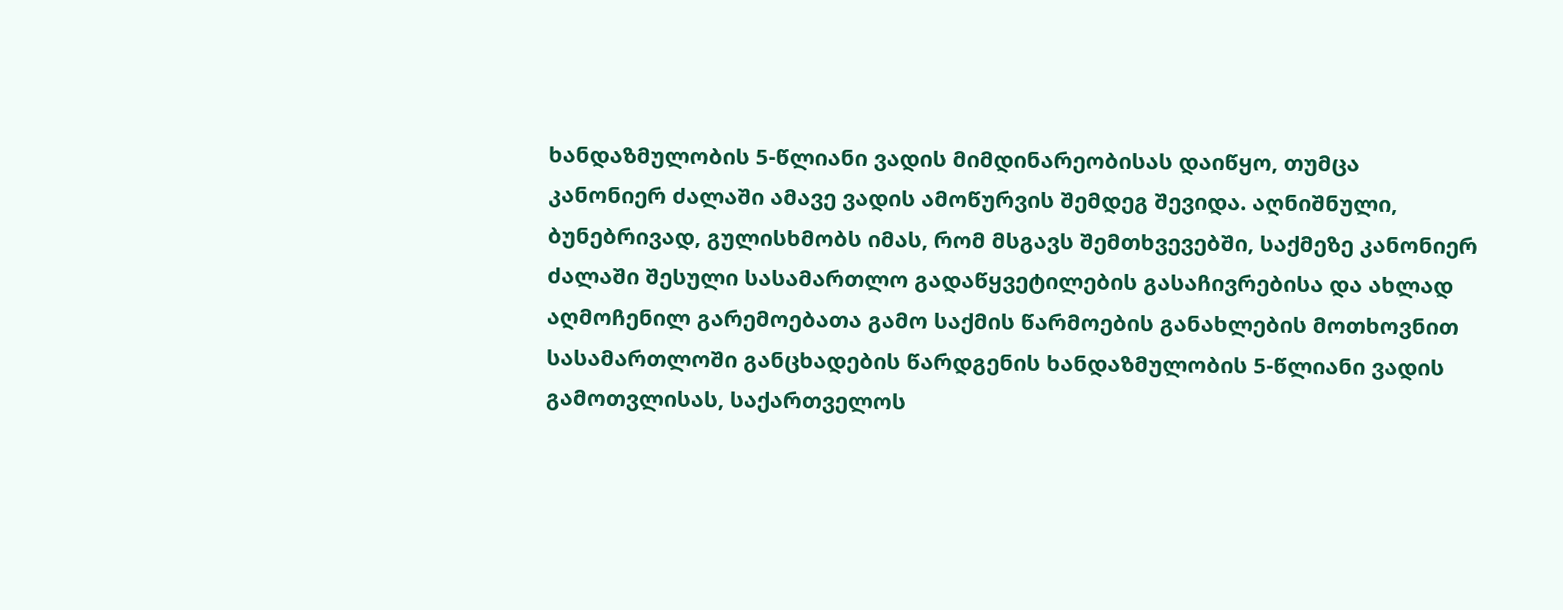ხანდაზმულობის 5-წლიანი ვადის მიმდინარეობისას დაიწყო, თუმცა კანონიერ ძალაში ამავე ვადის ამოწურვის შემდეგ შევიდა. აღნიშნული, ბუნებრივად, გულისხმობს იმას, რომ მსგავს შემთხვევებში, საქმეზე კანონიერ ძალაში შესული სასამართლო გადაწყვეტილების გასაჩივრებისა და ახლად აღმოჩენილ გარემოებათა გამო საქმის წარმოების განახლების მოთხოვნით სასამართლოში განცხადების წარდგენის ხანდაზმულობის 5-წლიანი ვადის გამოთვლისას, საქართველოს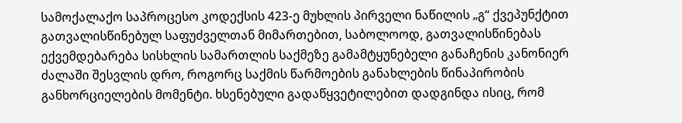სამოქალაქო საპროცესო კოდექსის 423-ე მუხლის პირველი ნაწილის „გ“ ქვეპუნქტით გათვალისწინებულ საფუძველთან მიმართებით, საბოლოოდ, გათვალისწინებას ექვემდებარება სისხლის სამართლის საქმეზე გამამტყუნებელი განაჩენის კანონიერ ძალაში შესვლის დრო, როგორც საქმის წარმოების განახლების წინაპირობის განხორციელების მომენტი. ხსენებული გადაწყვეტილებით დადგინდა ისიც, რომ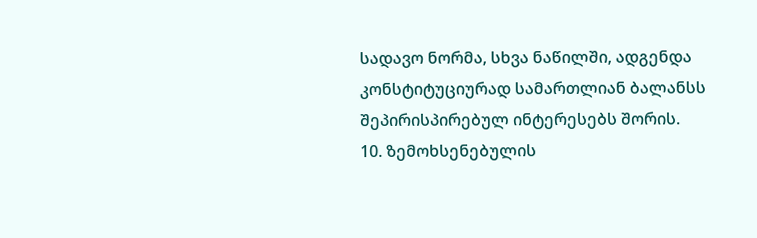სადავო ნორმა, სხვა ნაწილში, ადგენდა კონსტიტუციურად სამართლიან ბალანსს შეპირისპირებულ ინტერესებს შორის.
10. ზემოხსენებულის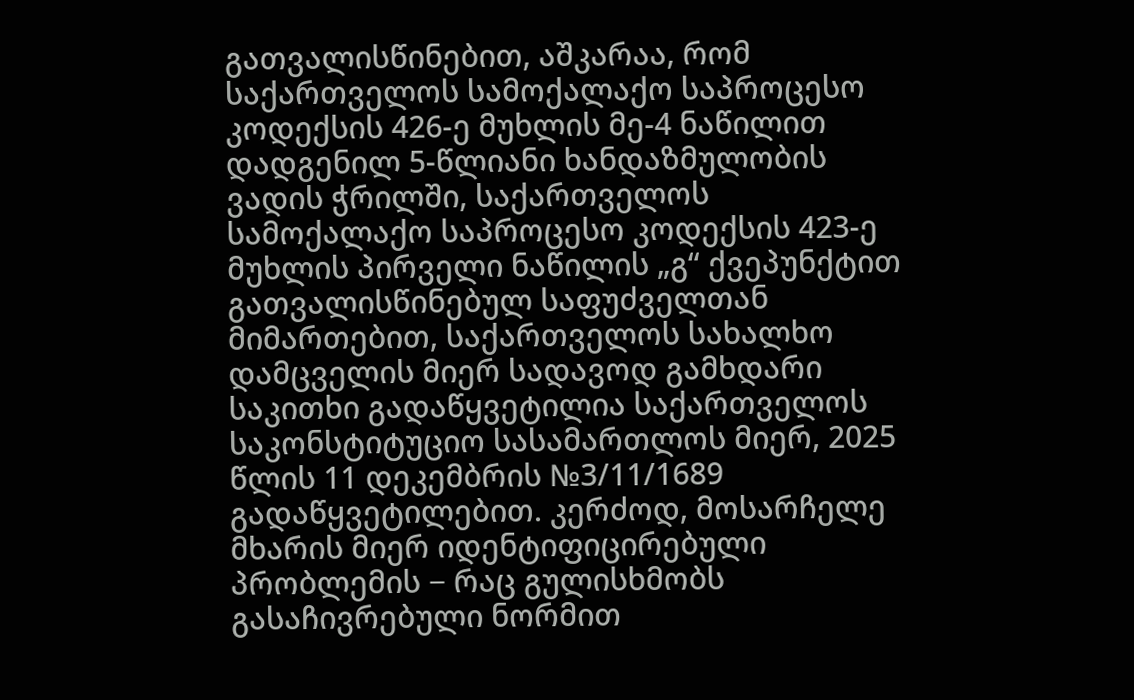გათვალისწინებით, აშკარაა, რომ საქართველოს სამოქალაქო საპროცესო კოდექსის 426-ე მუხლის მე-4 ნაწილით დადგენილ 5-წლიანი ხანდაზმულობის ვადის ჭრილში, საქართველოს სამოქალაქო საპროცესო კოდექსის 423-ე მუხლის პირველი ნაწილის „გ“ ქვეპუნქტით გათვალისწინებულ საფუძველთან მიმართებით, საქართველოს სახალხო დამცველის მიერ სადავოდ გამხდარი საკითხი გადაწყვეტილია საქართველოს საკონსტიტუციო სასამართლოს მიერ, 2025 წლის 11 დეკემბრის №3/11/1689 გადაწყვეტილებით. კერძოდ, მოსარჩელე მხარის მიერ იდენტიფიცირებული პრობლემის − რაც გულისხმობს გასაჩივრებული ნორმით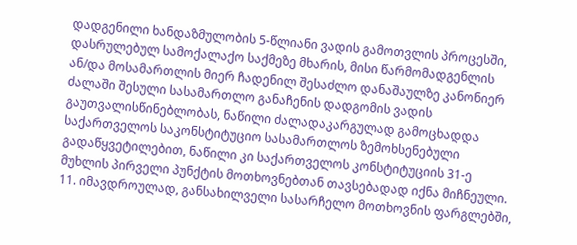დადგენილი ხანდაზმულობის 5-წლიანი ვადის გამოთვლის პროცესში, დასრულებულ სამოქალაქო საქმეზე მხარის, მისი წარმომადგენლის ან/და მოსამართლის მიერ ჩადენილ შესაძლო დანაშაულზე კანონიერ ძალაში შესული სასამართლო განაჩენის დადგომის ვადის გაუთვალისწინებლობას, ნაწილი ძალადაკარგულად გამოცხადდა საქართველოს საკონსტიტუციო სასამართლოს ზემოხსენებული გადაწყვეტილებით, ნაწილი კი საქართველოს კონსტიტუციის 31-ე მუხლის პირველი პუნქტის მოთხოვნებთან თავსებადად იქნა მიჩნეული.
11. იმავდროულად, განსახილველი სასარჩელო მოთხოვნის ფარგლებში,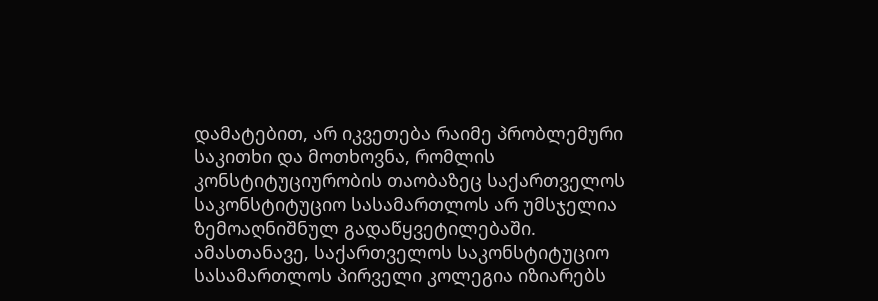დამატებით, არ იკვეთება რაიმე პრობლემური საკითხი და მოთხოვნა, რომლის კონსტიტუციურობის თაობაზეც საქართველოს საკონსტიტუციო სასამართლოს არ უმსჯელია ზემოაღნიშნულ გადაწყვეტილებაში. ამასთანავე, საქართველოს საკონსტიტუციო სასამართლოს პირველი კოლეგია იზიარებს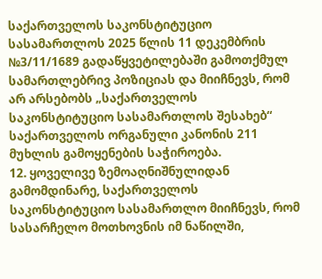საქართველოს საკონსტიტუციო სასამართლოს 2025 წლის 11 დეკემბრის №3/11/1689 გადაწყვეტილებაში გამოთქმულ სამართლებრივ პოზიციას და მიიჩნევს, რომ არ არსებობს „საქართველოს საკონსტიტუციო სასამართლოს შესახებ“ საქართველოს ორგანული კანონის 211 მუხლის გამოყენების საჭიროება.
12. ყოველივე ზემოაღნიშნულიდან გამომდინარე, საქართველოს საკონსტიტუციო სასამართლო მიიჩნევს, რომ სასარჩელო მოთხოვნის იმ ნაწილში,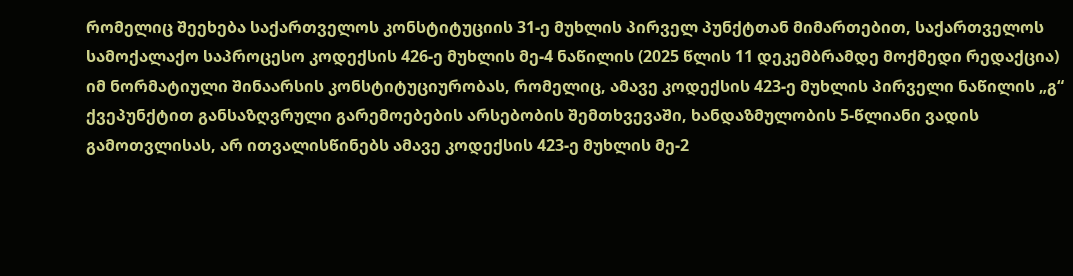რომელიც შეეხება საქართველოს კონსტიტუციის 31-ე მუხლის პირველ პუნქტთან მიმართებით, საქართველოს სამოქალაქო საპროცესო კოდექსის 426-ე მუხლის მე-4 ნაწილის (2025 წლის 11 დეკემბრამდე მოქმედი რედაქცია) იმ ნორმატიული შინაარსის კონსტიტუციურობას, რომელიც, ამავე კოდექსის 423-ე მუხლის პირველი ნაწილის „გ“ ქვეპუნქტით განსაზღვრული გარემოებების არსებობის შემთხვევაში, ხანდაზმულობის 5-წლიანი ვადის გამოთვლისას, არ ითვალისწინებს ამავე კოდექსის 423-ე მუხლის მე-2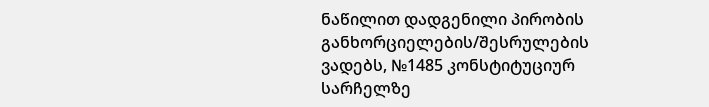ნაწილით დადგენილი პირობის განხორციელების/შესრულების ვადებს, №1485 კონსტიტუციურ სარჩელზე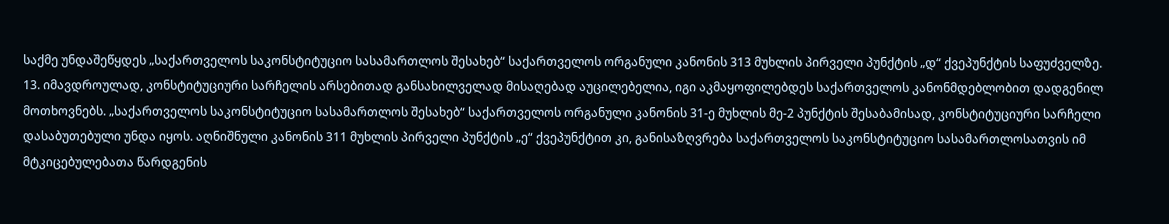საქმე უნდაშეწყდეს „საქართველოს საკონსტიტუციო სასამართლოს შესახებ“ საქართველოს ორგანული კანონის 313 მუხლის პირველი პუნქტის „დ“ ქვეპუნქტის საფუძველზე.
13. იმავდროულად, კონსტიტუციური სარჩელის არსებითად განსახილველად მისაღებად აუცილებელია, იგი აკმაყოფილებდეს საქართველოს კანონმდებლობით დადგენილ მოთხოვნებს. „საქართველოს საკონსტიტუციო სასამართლოს შესახებ“ საქართველოს ორგანული კანონის 31-ე მუხლის მე-2 პუნქტის შესაბამისად, კონსტიტუციური სარჩელი დასაბუთებული უნდა იყოს. აღნიშნული კანონის 311 მუხლის პირველი პუნქტის „ე“ ქვეპუნქტით კი, განისაზღვრება საქართველოს საკონსტიტუციო სასამართლოსათვის იმ მტკიცებულებათა წარდგენის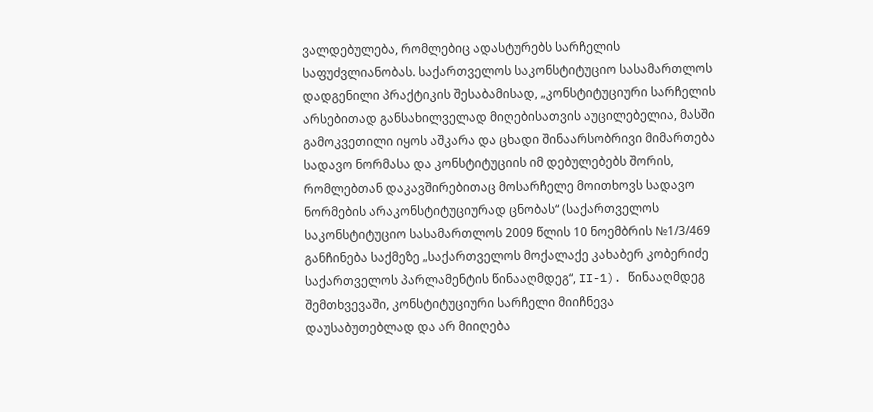ვალდებულება, რომლებიც ადასტურებს სარჩელის საფუძვლიანობას. საქართველოს საკონსტიტუციო სასამართლოს დადგენილი პრაქტიკის შესაბამისად, „კონსტიტუციური სარჩელის არსებითად განსახილველად მიღებისათვის აუცილებელია, მასში გამოკვეთილი იყოს აშკარა და ცხადი შინაარსობრივი მიმართება სადავო ნორმასა და კონსტიტუციის იმ დებულებებს შორის, რომლებთან დაკავშირებითაც მოსარჩელე მოითხოვს სადავო ნორმების არაკონსტიტუციურად ცნობას“ (საქართველოს საკონსტიტუციო სასამართლოს 2009 წლის 10 ნოემბრის №1/3/469 განჩინება საქმეზე „საქართველოს მოქალაქე კახაბერ კობერიძე საქართველოს პარლამენტის წინააღმდეგ“, II-1). წინააღმდეგ შემთხვევაში, კონსტიტუციური სარჩელი მიიჩნევა დაუსაბუთებლად და არ მიიღება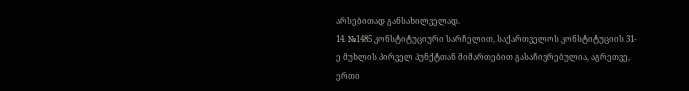არსებითად განსახილველად.
14. №1485 კონსტიტუციური სარჩელით, საქართველოს კონსტიტუციის 31-ე მუხლის პირველ პუნქტთან მიმართებით გასაჩივრებულია, აგრეთვე, ერთი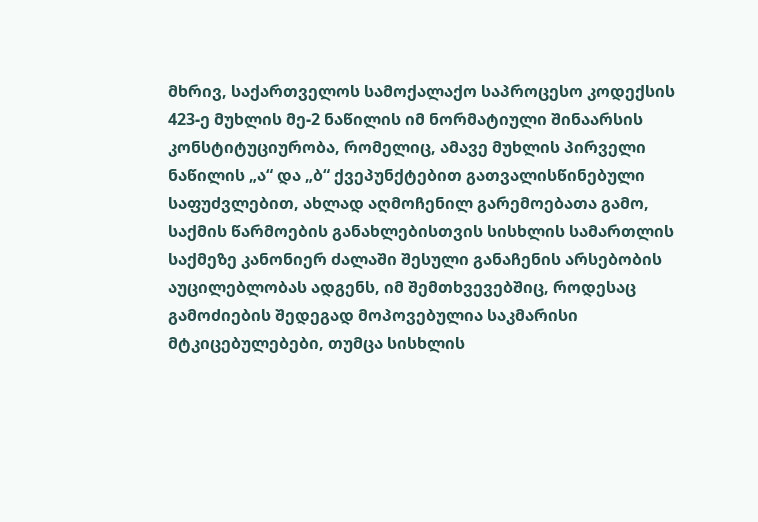მხრივ, საქართველოს სამოქალაქო საპროცესო კოდექსის 423-ე მუხლის მე-2 ნაწილის იმ ნორმატიული შინაარსის კონსტიტუციურობა, რომელიც, ამავე მუხლის პირველი ნაწილის „ა“ და „ბ“ ქვეპუნქტებით გათვალისწინებული საფუძვლებით, ახლად აღმოჩენილ გარემოებათა გამო, საქმის წარმოების განახლებისთვის სისხლის სამართლის საქმეზე კანონიერ ძალაში შესული განაჩენის არსებობის აუცილებლობას ადგენს, იმ შემთხვევებშიც, როდესაც გამოძიების შედეგად მოპოვებულია საკმარისი მტკიცებულებები, თუმცა სისხლის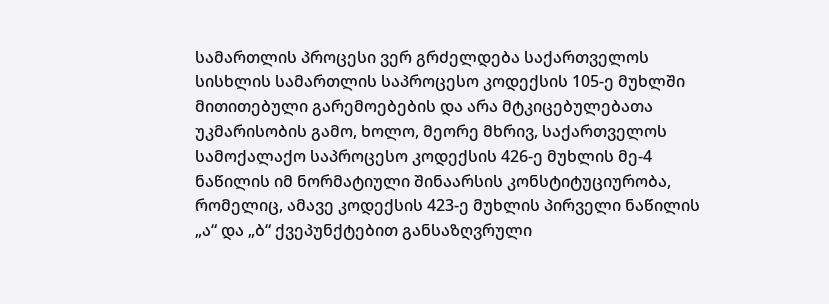სამართლის პროცესი ვერ გრძელდება საქართველოს სისხლის სამართლის საპროცესო კოდექსის 105-ე მუხლში მითითებული გარემოებების და არა მტკიცებულებათა უკმარისობის გამო, ხოლო, მეორე მხრივ, საქართველოს სამოქალაქო საპროცესო კოდექსის 426-ე მუხლის მე-4 ნაწილის იმ ნორმატიული შინაარსის კონსტიტუციურობა, რომელიც, ამავე კოდექსის 423-ე მუხლის პირველი ნაწილის „ა“ და „ბ“ ქვეპუნქტებით განსაზღვრული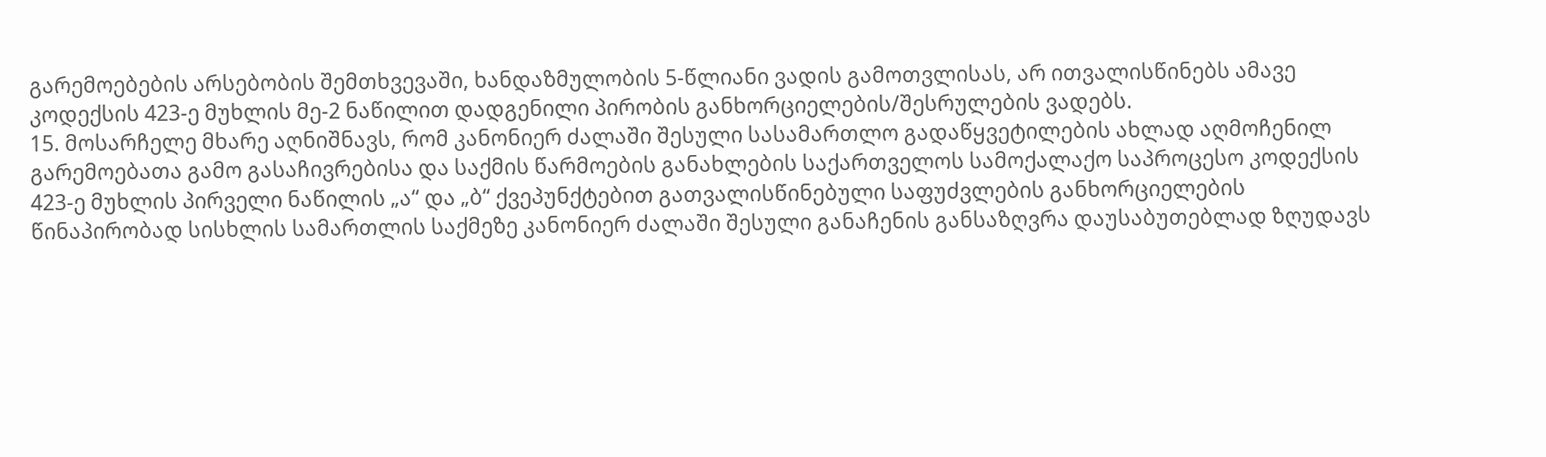გარემოებების არსებობის შემთხვევაში, ხანდაზმულობის 5-წლიანი ვადის გამოთვლისას, არ ითვალისწინებს ამავე კოდექსის 423-ე მუხლის მე-2 ნაწილით დადგენილი პირობის განხორციელების/შესრულების ვადებს.
15. მოსარჩელე მხარე აღნიშნავს, რომ კანონიერ ძალაში შესული სასამართლო გადაწყვეტილების ახლად აღმოჩენილ გარემოებათა გამო გასაჩივრებისა და საქმის წარმოების განახლების საქართველოს სამოქალაქო საპროცესო კოდექსის 423-ე მუხლის პირველი ნაწილის „ა“ და „ბ“ ქვეპუნქტებით გათვალისწინებული საფუძვლების განხორციელების წინაპირობად სისხლის სამართლის საქმეზე კანონიერ ძალაში შესული განაჩენის განსაზღვრა დაუსაბუთებლად ზღუდავს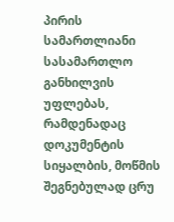პირის სამართლიანი სასამართლო განხილვის უფლებას, რამდენადაც დოკუმენტის სიყალბის, მოწმის შეგნებულად ცრუ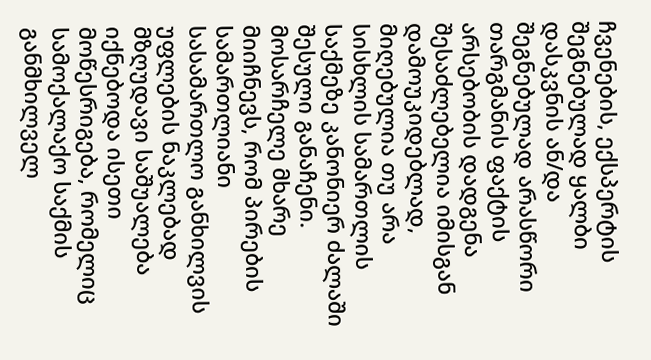ჩვენების, ექსპერტის შეგნებულად ყალბი დასკვნის ან/და შეგნებულად არასწორი თარგმანის ფაქტის არსებობის დადგენა შესაძლებელია იმისგან დამოუკიდებლად, მიღებულია თუ არა სისხლის სამართლის საქმეზე კანონიერ ძალაში შესული განაჩენი. მოსარჩელე მხარე მიიჩნევს, რომ პირების სამართლიანი სასამართლო განხილვის უფლების ნაკლებად მზღუდავი საშუალება იქნებოდა ისეთი მოწესრიგება, რომელიც სამოქალაქო საქმის განმხილველ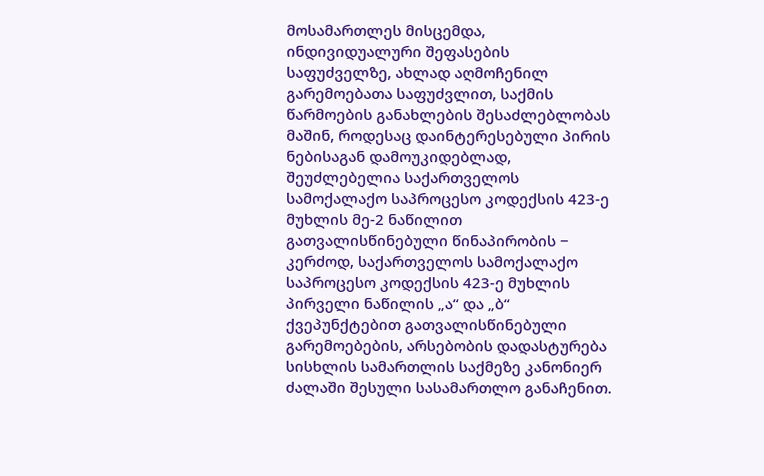მოსამართლეს მისცემდა, ინდივიდუალური შეფასების საფუძველზე, ახლად აღმოჩენილ გარემოებათა საფუძვლით, საქმის წარმოების განახლების შესაძლებლობას მაშინ, როდესაც დაინტერესებული პირის ნებისაგან დამოუკიდებლად, შეუძლებელია საქართველოს სამოქალაქო საპროცესო კოდექსის 423-ე მუხლის მე-2 ნაწილით გათვალისწინებული წინაპირობის − კერძოდ, საქართველოს სამოქალაქო საპროცესო კოდექსის 423-ე მუხლის პირველი ნაწილის „ა“ და „ბ“ ქვეპუნქტებით გათვალისწინებული გარემოებების, არსებობის დადასტურება სისხლის სამართლის საქმეზე კანონიერ ძალაში შესული სასამართლო განაჩენით.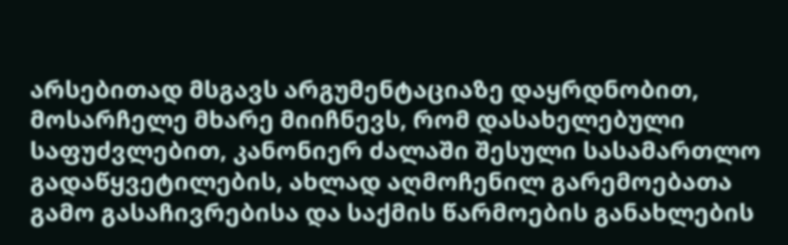არსებითად მსგავს არგუმენტაციაზე დაყრდნობით, მოსარჩელე მხარე მიიჩნევს, რომ დასახელებული საფუძვლებით, კანონიერ ძალაში შესული სასამართლო გადაწყვეტილების, ახლად აღმოჩენილ გარემოებათა გამო გასაჩივრებისა და საქმის წარმოების განახლების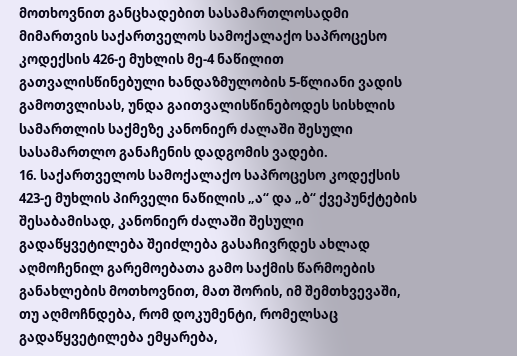მოთხოვნით განცხადებით სასამართლოსადმი მიმართვის საქართველოს სამოქალაქო საპროცესო კოდექსის 426-ე მუხლის მე-4 ნაწილით გათვალისწინებული ხანდაზმულობის 5-წლიანი ვადის გამოთვლისას, უნდა გაითვალისწინებოდეს სისხლის სამართლის საქმეზე კანონიერ ძალაში შესული სასამართლო განაჩენის დადგომის ვადები.
16. საქართველოს სამოქალაქო საპროცესო კოდექსის 423-ე მუხლის პირველი ნაწილის „ა“ და „ბ“ ქვეპუნქტების შესაბამისად, კანონიერ ძალაში შესული გადაწყვეტილება შეიძლება გასაჩივრდეს ახლად აღმოჩენილ გარემოებათა გამო საქმის წარმოების განახლების მოთხოვნით, მათ შორის, იმ შემთხვევაში, თუ აღმოჩნდება, რომ დოკუმენტი, რომელსაც გადაწყვეტილება ემყარება,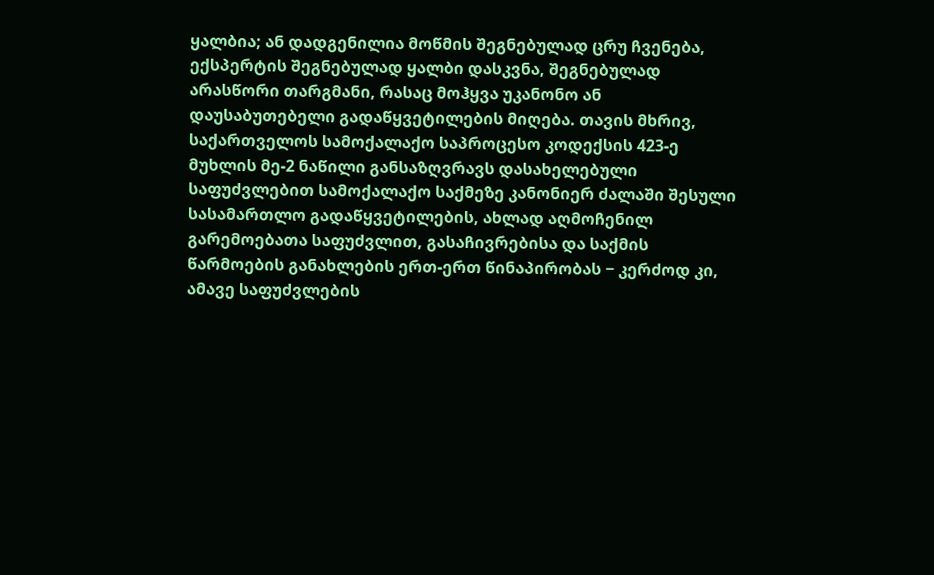ყალბია; ან დადგენილია მოწმის შეგნებულად ცრუ ჩვენება, ექსპერტის შეგნებულად ყალბი დასკვნა, შეგნებულად არასწორი თარგმანი, რასაც მოჰყვა უკანონო ან დაუსაბუთებელი გადაწყვეტილების მიღება. თავის მხრივ, საქართველოს სამოქალაქო საპროცესო კოდექსის 423-ე მუხლის მე-2 ნაწილი განსაზღვრავს დასახელებული საფუძვლებით სამოქალაქო საქმეზე კანონიერ ძალაში შესული სასამართლო გადაწყვეტილების, ახლად აღმოჩენილ გარემოებათა საფუძვლით, გასაჩივრებისა და საქმის წარმოების განახლების ერთ-ერთ წინაპირობას − კერძოდ კი, ამავე საფუძვლების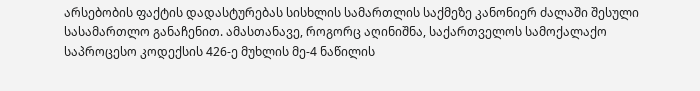არსებობის ფაქტის დადასტურებას სისხლის სამართლის საქმეზე კანონიერ ძალაში შესული სასამართლო განაჩენით. ამასთანავე, როგორც აღინიშნა, საქართველოს სამოქალაქო საპროცესო კოდექსის 426-ე მუხლის მე-4 ნაწილის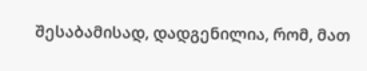შესაბამისად, დადგენილია, რომ, მათ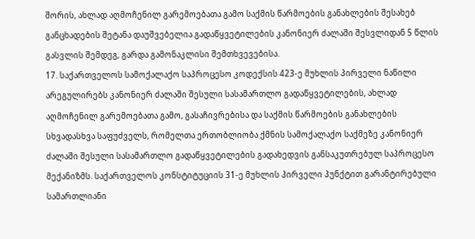შორის, ახლად აღმოჩენილ გარემოებათა გამო საქმის წარმოების განახლების შესახებ განცხადების შეტანა დაუშვებელია გადაწყვეტილების კანონიერ ძალაში შესვლიდან 5 წლის გასვლის შემდეგ, გარდა გამონაკლისი შემთხვევებისა.
17. საქართველოს სამოქალაქო საპროცესო კოდექსის 423-ე მუხლის პირველი ნაწილი არეგულირებს კანონიერ ძალაში შესული სასამართლო გადაწყვეტილების, ახლად აღმოჩენილ გარემოებათა გამო, გასაჩივრებისა და საქმის წარმოების განახლების სხვადასხვა საფუძველს, რომელთა ერთობლიობა ქმნის სამოქალაქო საქმეზე კანონიერ ძალაში შესული სასამართლო გადაწყვეტილების გადახედვის განსაკუთრებულ საპროცესო მექანიზმს. საქართველოს კონსტიტუციის 31-ე მუხლის პირველი პუნქტით გარანტირებული სამართლიანი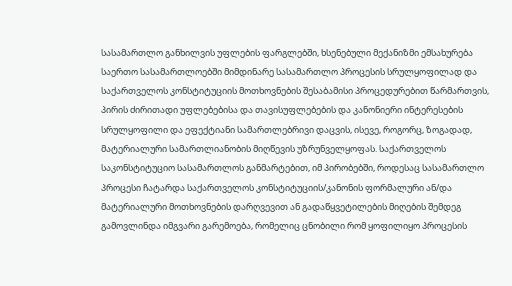სასამართლო განხილვის უფლების ფარგლებში, ხსენებული მექანიზმი ემსახურება საერთო სასამართლოებში მიმდინარე სასამართლო პროცესის სრულყოფილად და საქართველოს კონსტიტუციის მოთხოვნების შესაბამისი პროცედურებით წარმართვის, პირის ძირითადი უფლებებისა და თავისუფლებების და კანონიერი ინტერესების სრულყოფილი და ეფექტიანი სამართლებრივი დაცვის, ისევე, როგორც, ზოგადად, მატერიალური სამართლიანობის მიღწევის უზრუნველყოფას. საქართველოს საკონსტიტუციო სასამართლოს განმარტებით, იმ პირობებში, როდესაც სასამართლო პროცესი ჩატარდა საქართველოს კონსტიტუციის/კანონის ფორმალური ან/და მატერიალური მოთხოვნების დარღვევით ან გადაწყვეტილების მიღების შემდეგ გამოვლინდა იმგვარი გარემოება, რომელიც ცნობილი რომ ყოფილიყო პროცესის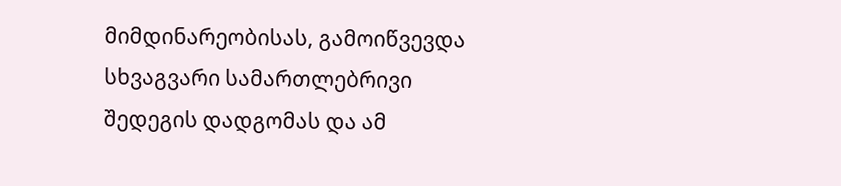მიმდინარეობისას, გამოიწვევდა სხვაგვარი სამართლებრივი შედეგის დადგომას და ამ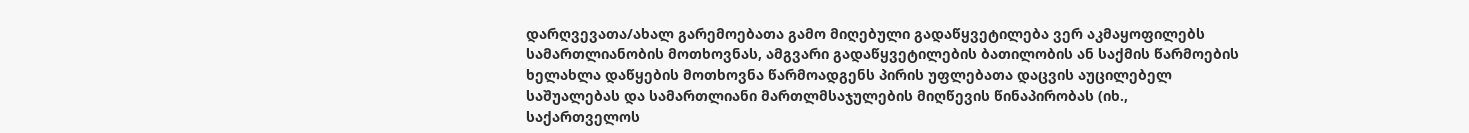დარღვევათა/ახალ გარემოებათა გამო მიღებული გადაწყვეტილება ვერ აკმაყოფილებს სამართლიანობის მოთხოვნას, ამგვარი გადაწყვეტილების ბათილობის ან საქმის წარმოების ხელახლა დაწყების მოთხოვნა წარმოადგენს პირის უფლებათა დაცვის აუცილებელ საშუალებას და სამართლიანი მართლმსაჯულების მიღწევის წინაპირობას (იხ., საქართველოს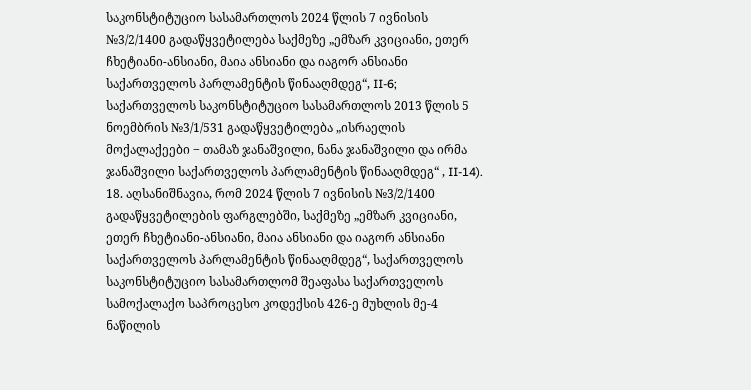საკონსტიტუციო სასამართლოს 2024 წლის 7 ივნისის №3/2/1400 გადაწყვეტილება საქმეზე „ემზარ კვიციანი, ეთერ ჩხეტიანი-ანსიანი, მაია ანსიანი და იაგორ ანსიანი საქართველოს პარლამენტის წინააღმდეგ“, II-6; საქართველოს საკონსტიტუციო სასამართლოს 2013 წლის 5 ნოემბრის №3/1/531 გადაწყვეტილება „ისრაელის მოქალაქეები ‒ თამაზ ჯანაშვილი, ნანა ჯანაშვილი და ირმა ჯანაშვილი საქართველოს პარლამენტის წინააღმდეგ“ , II-14).
18. აღსანიშნავია, რომ 2024 წლის 7 ივნისის №3/2/1400 გადაწყვეტილების ფარგლებში, საქმეზე „ემზარ კვიციანი, ეთერ ჩხეტიანი-ანსიანი, მაია ანსიანი და იაგორ ანსიანი საქართველოს პარლამენტის წინააღმდეგ“, საქართველოს საკონსტიტუციო სასამართლომ შეაფასა საქართველოს სამოქალაქო საპროცესო კოდექსის 426-ე მუხლის მე-4 ნაწილის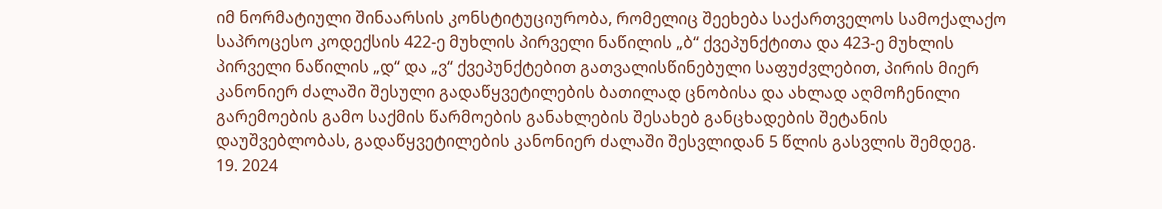იმ ნორმატიული შინაარსის კონსტიტუციურობა, რომელიც შეეხება საქართველოს სამოქალაქო საპროცესო კოდექსის 422-ე მუხლის პირველი ნაწილის „ბ“ ქვეპუნქტითა და 423-ე მუხლის პირველი ნაწილის „დ“ და „ვ“ ქვეპუნქტებით გათვალისწინებული საფუძვლებით, პირის მიერ კანონიერ ძალაში შესული გადაწყვეტილების ბათილად ცნობისა და ახლად აღმოჩენილი გარემოების გამო საქმის წარმოების განახლების შესახებ განცხადების შეტანის დაუშვებლობას, გადაწყვეტილების კანონიერ ძალაში შესვლიდან 5 წლის გასვლის შემდეგ.
19. 2024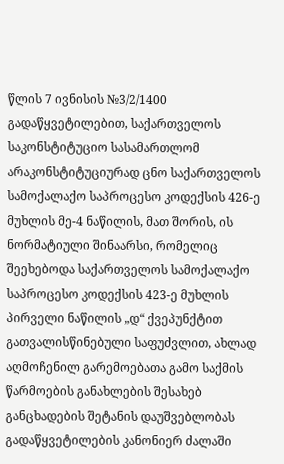წლის 7 ივნისის №3/2/1400 გადაწყვეტილებით, საქართველოს საკონსტიტუციო სასამართლომ არაკონსტიტუციურად ცნო საქართველოს სამოქალაქო საპროცესო კოდექსის 426-ე მუხლის მე-4 ნაწილის, მათ შორის, ის ნორმატიული შინაარსი, რომელიც შეეხებოდა საქართველოს სამოქალაქო საპროცესო კოდექსის 423-ე მუხლის პირველი ნაწილის „დ“ ქვეპუნქტით გათვალისწინებული საფუძვლით, ახლად აღმოჩენილ გარემოებათა გამო საქმის წარმოების განახლების შესახებ განცხადების შეტანის დაუშვებლობას გადაწყვეტილების კანონიერ ძალაში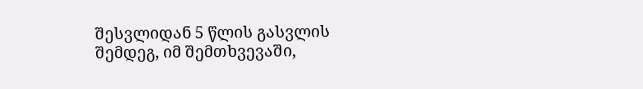შესვლიდან 5 წლის გასვლის შემდეგ, იმ შემთხვევაში,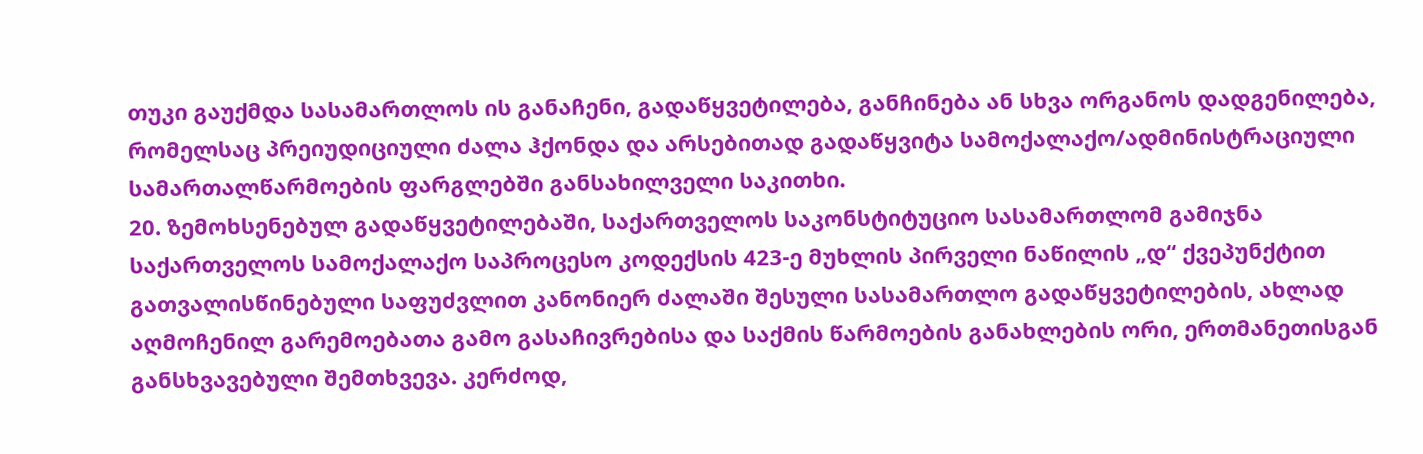თუკი გაუქმდა სასამართლოს ის განაჩენი, გადაწყვეტილება, განჩინება ან სხვა ორგანოს დადგენილება, რომელსაც პრეიუდიციული ძალა ჰქონდა და არსებითად გადაწყვიტა სამოქალაქო/ადმინისტრაციული სამართალწარმოების ფარგლებში განსახილველი საკითხი.
20. ზემოხსენებულ გადაწყვეტილებაში, საქართველოს საკონსტიტუციო სასამართლომ გამიჯნა საქართველოს სამოქალაქო საპროცესო კოდექსის 423-ე მუხლის პირველი ნაწილის „დ“ ქვეპუნქტით გათვალისწინებული საფუძვლით კანონიერ ძალაში შესული სასამართლო გადაწყვეტილების, ახლად აღმოჩენილ გარემოებათა გამო გასაჩივრებისა და საქმის წარმოების განახლების ორი, ერთმანეთისგან განსხვავებული შემთხვევა. კერძოდ,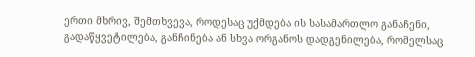ერთი მხრივ, შემთხვევა, როდესაც უქმდება ის სასამართლო განაჩენი, გადაწყვეტილება, განჩინება ან სხვა ორგანოს დადგენილება, რომელსაც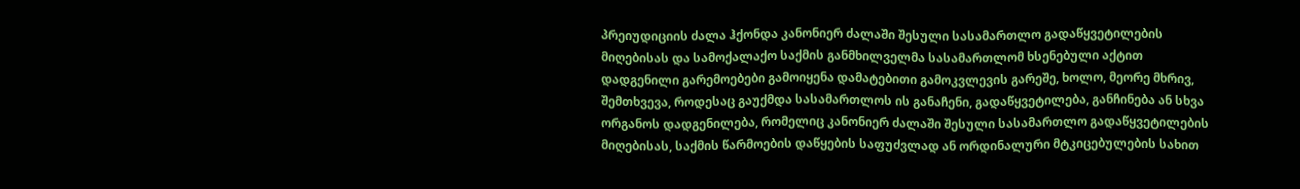პრეიუდიციის ძალა ჰქონდა კანონიერ ძალაში შესული სასამართლო გადაწყვეტილების მიღებისას და სამოქალაქო საქმის განმხილველმა სასამართლომ ხსენებული აქტით დადგენილი გარემოებები გამოიყენა დამატებითი გამოკვლევის გარეშე, ხოლო, მეორე მხრივ, შემთხვევა, როდესაც გაუქმდა სასამართლოს ის განაჩენი, გადაწყვეტილება, განჩინება ან სხვა ორგანოს დადგენილება, რომელიც კანონიერ ძალაში შესული სასამართლო გადაწყვეტილების მიღებისას, საქმის წარმოების დაწყების საფუძვლად ან ორდინალური მტკიცებულების სახით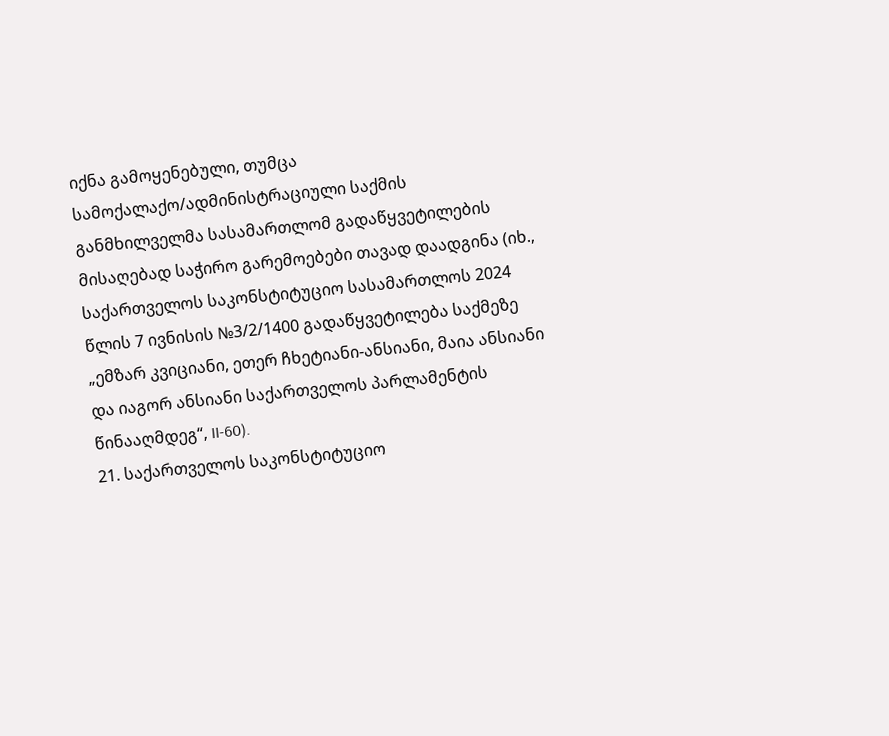იქნა გამოყენებული, თუმცა სამოქალაქო/ადმინისტრაციული საქმის განმხილველმა სასამართლომ გადაწყვეტილების მისაღებად საჭირო გარემოებები თავად დაადგინა (იხ., საქართველოს საკონსტიტუციო სასამართლოს 2024 წლის 7 ივნისის №3/2/1400 გადაწყვეტილება საქმეზე „ემზარ კვიციანი, ეთერ ჩხეტიანი-ანსიანი, მაია ანსიანი და იაგორ ანსიანი საქართველოს პარლამენტის წინააღმდეგ“, II-60).
21. საქართველოს საკონსტიტუციო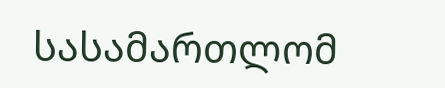სასამართლომ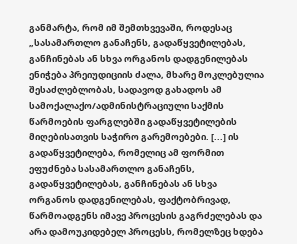განმარტა, რომ იმ შემთხვევაში, როდესაც „სასამართლო განაჩენს, გადაწყვეტილებას, განჩინებას ან სხვა ორგანოს დადგენილებას ენიჭება პრეიუდიციის ძალა, მხარე მოკლებულია შესაძლებლობას, სადავოდ გახადოს ამ სამოქალაქო/ადმინისტრაციული საქმის წარმოების ფარგლებში გადაწყვეტილების მიღებისათვის საჭირო გარემოებები. [...] ის გადაწყვეტილება, რომელიც ამ ფორმით ეფუძნება სასამართლო განაჩენს, გადაწყვეტილებას, განჩინებას ან სხვა ორგანოს დადგენილებას, ფაქტობრივად, წარმოადგენს იმავე პროცესის გაგრძელებას და არა დამოუკიდებელ პროცესს, რომელზეც ხდება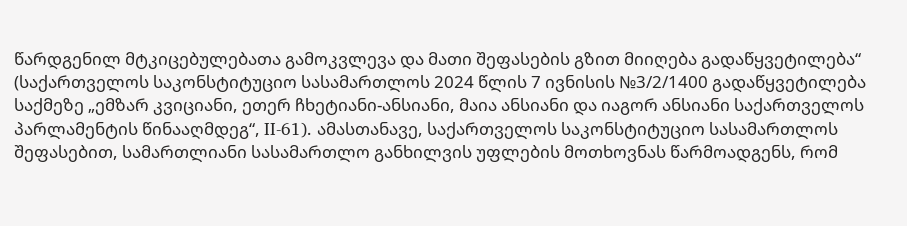წარდგენილ მტკიცებულებათა გამოკვლევა და მათი შეფასების გზით მიიღება გადაწყვეტილება“ (საქართველოს საკონსტიტუციო სასამართლოს 2024 წლის 7 ივნისის №3/2/1400 გადაწყვეტილება საქმეზე „ემზარ კვიციანი, ეთერ ჩხეტიანი-ანსიანი, მაია ანსიანი და იაგორ ანსიანი საქართველოს პარლამენტის წინააღმდეგ“, II-61). ამასთანავე, საქართველოს საკონსტიტუციო სასამართლოს შეფასებით, სამართლიანი სასამართლო განხილვის უფლების მოთხოვნას წარმოადგენს, რომ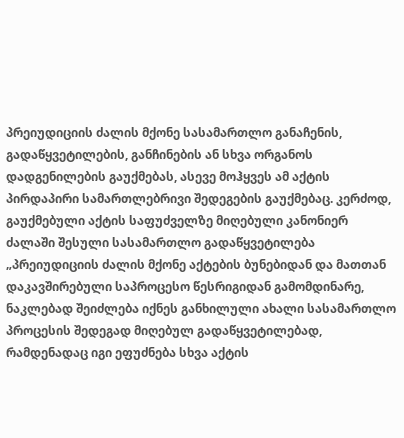პრეიუდიციის ძალის მქონე სასამართლო განაჩენის, გადაწყვეტილების, განჩინების ან სხვა ორგანოს დადგენილების გაუქმებას, ასევე მოჰყვეს ამ აქტის პირდაპირი სამართლებრივი შედეგების გაუქმებაც. კერძოდ, გაუქმებული აქტის საფუძველზე მიღებული კანონიერ ძალაში შესული სასამართლო გადაწყვეტილება „პრეიუდიციის ძალის მქონე აქტების ბუნებიდან და მათთან დაკავშირებული საპროცესო წესრიგიდან გამომდინარე, ნაკლებად შეიძლება იქნეს განხილული ახალი სასამართლო პროცესის შედეგად მიღებულ გადაწყვეტილებად, რამდენადაც იგი ეფუძნება სხვა აქტის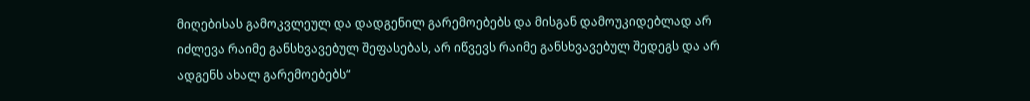მიღებისას გამოკვლეულ და დადგენილ გარემოებებს და მისგან დამოუკიდებლად არ იძლევა რაიმე განსხვავებულ შეფასებას, არ იწვევს რაიმე განსხვავებულ შედეგს და არ ადგენს ახალ გარემოებებს“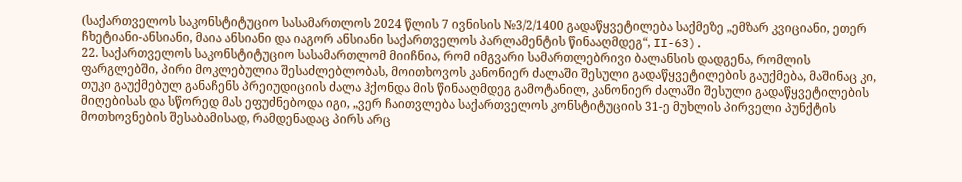(საქართველოს საკონსტიტუციო სასამართლოს 2024 წლის 7 ივნისის №3/2/1400 გადაწყვეტილება საქმეზე „ემზარ კვიციანი, ეთერ ჩხეტიანი-ანსიანი, მაია ანსიანი და იაგორ ანსიანი საქართველოს პარლამენტის წინააღმდეგ“, II-63).
22. საქართველოს საკონსტიტუციო სასამართლომ მიიჩნია, რომ იმგვარი სამართლებრივი ბალანსის დადგენა, რომლის ფარგლებში, პირი მოკლებულია შესაძლებლობას, მოითხოვოს კანონიერ ძალაში შესული გადაწყვეტილების გაუქმება, მაშინაც კი, თუკი გაუქმებულ განაჩენს პრეიუდიციის ძალა ჰქონდა მის წინააღმდეგ გამოტანილ, კანონიერ ძალაში შესული გადაწყვეტილების მიღებისას და სწორედ მას ეფუძნებოდა იგი, „ვერ ჩაითვლება საქართველოს კონსტიტუციის 31-ე მუხლის პირველი პუნქტის მოთხოვნების შესაბამისად, რამდენადაც პირს არც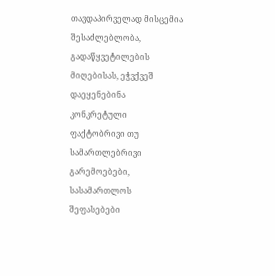თავდაპირველად მისცემია შესაძლებლობა, გადაწყვეტილების მიღებისას, ეჭვქვეშ დაეყენებინა კონკრეტული ფაქტობრივი თუ სამართლებრივი გარემოებები, სასამართლოს შეფასებები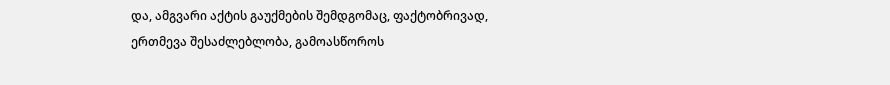და, ამგვარი აქტის გაუქმების შემდგომაც, ფაქტობრივად, ერთმევა შესაძლებლობა, გამოასწოროს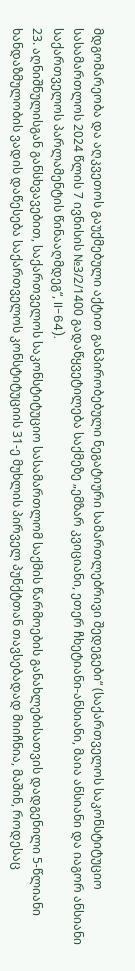მდგომარეობა და აღკვეთოს გაუქმებული აქტით განპირობებული ნეგატიური სამართლებრივი შედეგები“ (საქართველოს საკონსტიტუციო სასამართლოს 2024 წლის 7 ივნისის №3/2/1400 გადაწყვეტილება საქმეზე „ემზარ კვიციანი, ეთერ ჩხეტიანი-ანსიანი, მაია ანსიანი და იაგორ ანსიანი საქართველოს პარლამენტის წინააღმდეგ“, II-64).
23. აღნიშნულისგან განსხვავებით, საქართველოს საკონსტიტუციო სასამართლომ საქმის წარმოების განახლებისათვის დადგენილი 5-წლიანი ხანდაზმულობის ვადის დაწესება საქართველოს კონსტიტუციის 31-ე მუხლის პირველ პუნქტთან თავსებადად მიიჩნია, მაშინ, როდესაც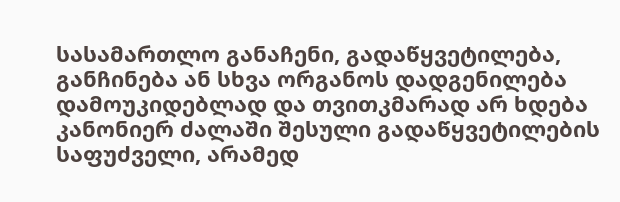სასამართლო განაჩენი, გადაწყვეტილება, განჩინება ან სხვა ორგანოს დადგენილება დამოუკიდებლად და თვითკმარად არ ხდება კანონიერ ძალაში შესული გადაწყვეტილების საფუძველი, არამედ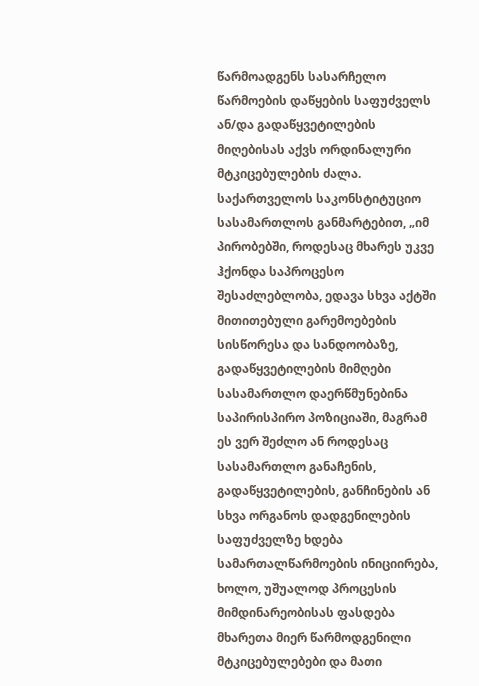წარმოადგენს სასარჩელო წარმოების დაწყების საფუძველს ან/და გადაწყვეტილების მიღებისას აქვს ორდინალური მტკიცებულების ძალა. საქართველოს საკონსტიტუციო სასამართლოს განმარტებით, „იმ პირობებში, როდესაც მხარეს უკვე ჰქონდა საპროცესო შესაძლებლობა, ედავა სხვა აქტში მითითებული გარემოებების სისწორესა და სანდოობაზე, გადაწყვეტილების მიმღები სასამართლო დაერწმუნებინა საპირისპირო პოზიციაში, მაგრამ ეს ვერ შეძლო ან როდესაც სასამართლო განაჩენის, გადაწყვეტილების, განჩინების ან სხვა ორგანოს დადგენილების საფუძველზე ხდება სამართალწარმოების ინიციირება, ხოლო, უშუალოდ პროცესის მიმდინარეობისას ფასდება მხარეთა მიერ წარმოდგენილი მტკიცებულებები და მათი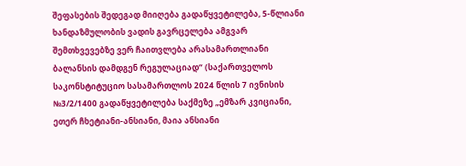შეფასების შედეგად მიიღება გადაწყვეტილება, 5-წლიანი ხანდაზმულობის ვადის გავრცელება ამგვარ შემთხვევებზე ვერ ჩაითვლება არასამართლიანი ბალანსის დამდგენ რეგულაციად“ (საქართველოს საკონსტიტუციო სასამართლოს 2024 წლის 7 ივნისის №3/2/1400 გადაწყვეტილება საქმეზე „ემზარ კვიციანი, ეთერ ჩხეტიანი-ანსიანი, მაია ანსიანი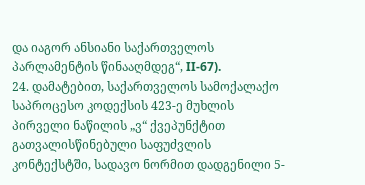და იაგორ ანსიანი საქართველოს პარლამენტის წინააღმდეგ“, II-67).
24. დამატებით, საქართველოს სამოქალაქო საპროცესო კოდექსის 423-ე მუხლის პირველი ნაწილის „ვ“ ქვეპუნქტით გათვალისწინებული საფუძვლის კონტექსტში, სადავო ნორმით დადგენილი 5-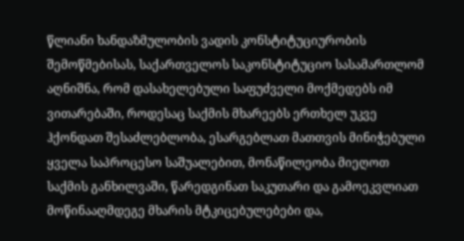წლიანი ხანდაზმულობის ვადის კონსტიტუციურობის შემოწმებისას, საქართველოს საკონსტიტუციო სასამართლომ აღნიშნა, რომ დასახელებული საფუძველი მოქმედებს იმ ვითარებაში, როდესაც საქმის მხარეებს ერთხელ უკვე ჰქონდათ შესაძლებლობა, ესარგებლათ მათთვის მინიჭებული ყველა საპროცესო საშუალებით, მონაწილეობა მიეღოთ საქმის განხილვაში, წარედგინათ საკუთარი და გამოეკვლიათ მოწინააღმდეგე მხარის მტკიცებულებები და,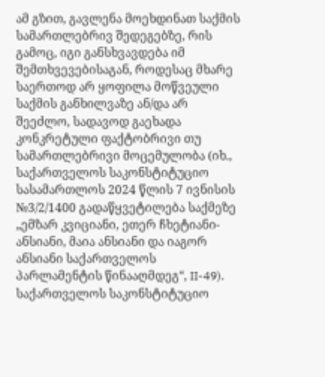ამ გზით, გავლენა მოეხდინათ საქმის სამართლებრივ შედეგებზე, რის გამოც, იგი განსხვავდება იმ შემთხვევებისაგან, როდესაც მხარე საერთოდ არ ყოფილა მოწვეული საქმის განხილვაზე ან/და არ შეეძლო, სადავოდ გაეხადა კონკრეტული ფაქტობრივი თუ სამართლებრივი მოცემულობა (იხ., საქართველოს საკონსტიტუციო სასამართლოს 2024 წლის 7 ივნისის №3/2/1400 გადაწყვეტილება საქმეზე „ემზარ კვიციანი, ეთერ ჩხეტიანი-ანსიანი, მაია ანსიანი და იაგორ ანსიანი საქართველოს პარლამენტის წინააღმდეგ“, II-49). საქართველოს საკონსტიტუციო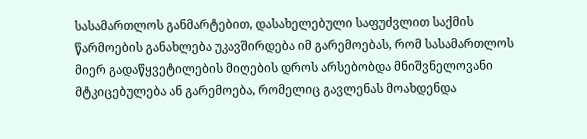სასამართლოს განმარტებით, დასახელებული საფუძვლით საქმის წარმოების განახლება უკავშირდება იმ გარემოებას, რომ სასამართლოს მიერ გადაწყვეტილების მიღების დროს არსებობდა მნიშვნელოვანი მტკიცებულება ან გარემოება, რომელიც გავლენას მოახდენდა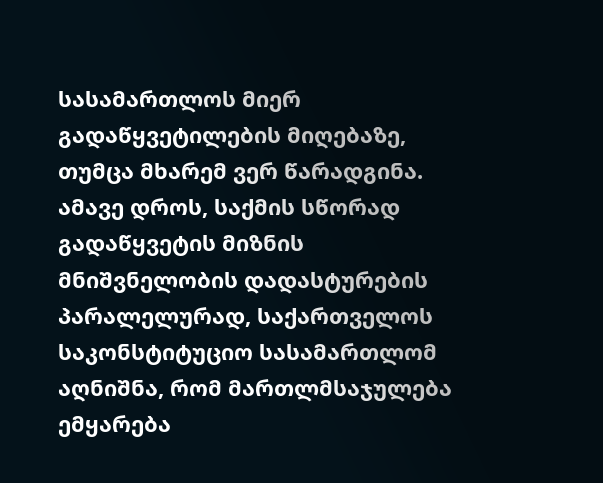სასამართლოს მიერ გადაწყვეტილების მიღებაზე, თუმცა მხარემ ვერ წარადგინა. ამავე დროს, საქმის სწორად გადაწყვეტის მიზნის მნიშვნელობის დადასტურების პარალელურად, საქართველოს საკონსტიტუციო სასამართლომ აღნიშნა, რომ მართლმსაჯულება ემყარება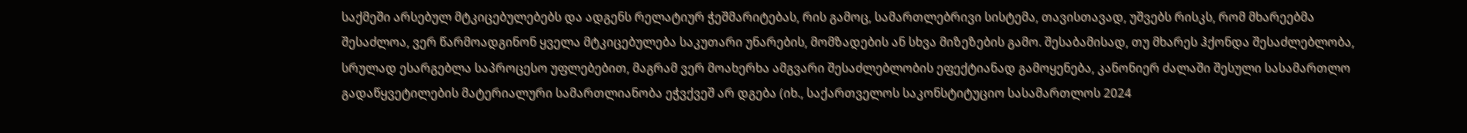საქმეში არსებულ მტკიცებულებებს და ადგენს რელატიურ ჭეშმარიტებას, რის გამოც, სამართლებრივი სისტემა, თავისთავად, უშვებს რისკს, რომ მხარეებმა შესაძლოა, ვერ წარმოადგინონ ყველა მტკიცებულება საკუთარი უნარების, მომზადების ან სხვა მიზეზების გამო. შესაბამისად, თუ მხარეს ჰქონდა შესაძლებლობა, სრულად ესარგებლა საპროცესო უფლებებით, მაგრამ ვერ მოახერხა ამგვარი შესაძლებლობის ეფექტიანად გამოყენება, კანონიერ ძალაში შესული სასამართლო გადაწყვეტილების მატერიალური სამართლიანობა ეჭვქვეშ არ დგება (იხ., საქართველოს საკონსტიტუციო სასამართლოს 2024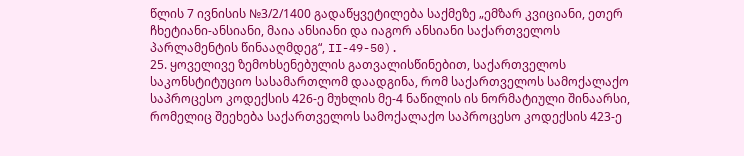წლის 7 ივნისის №3/2/1400 გადაწყვეტილება საქმეზე „ემზარ კვიციანი, ეთერ ჩხეტიანი-ანსიანი, მაია ანსიანი და იაგორ ანსიანი საქართველოს პარლამენტის წინააღმდეგ“, II-49-50).
25. ყოველივე ზემოხსენებულის გათვალისწინებით, საქართველოს საკონსტიტუციო სასამართლომ დაადგინა, რომ საქართველოს სამოქალაქო საპროცესო კოდექსის 426-ე მუხლის მე-4 ნაწილის ის ნორმატიული შინაარსი, რომელიც შეეხება საქართველოს სამოქალაქო საპროცესო კოდექსის 423-ე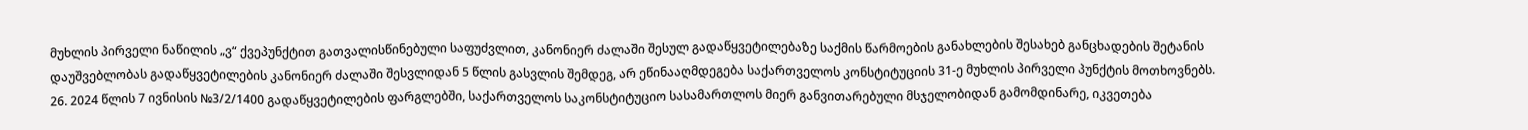მუხლის პირველი ნაწილის „ვ“ ქვეპუნქტით გათვალისწინებული საფუძვლით, კანონიერ ძალაში შესულ გადაწყვეტილებაზე საქმის წარმოების განახლების შესახებ განცხადების შეტანის დაუშვებლობას გადაწყვეტილების კანონიერ ძალაში შესვლიდან 5 წლის გასვლის შემდეგ, არ ეწინააღმდეგება საქართველოს კონსტიტუციის 31-ე მუხლის პირველი პუნქტის მოთხოვნებს.
26. 2024 წლის 7 ივნისის №3/2/1400 გადაწყვეტილების ფარგლებში, საქართველოს საკონსტიტუციო სასამართლოს მიერ განვითარებული მსჯელობიდან გამომდინარე, იკვეთება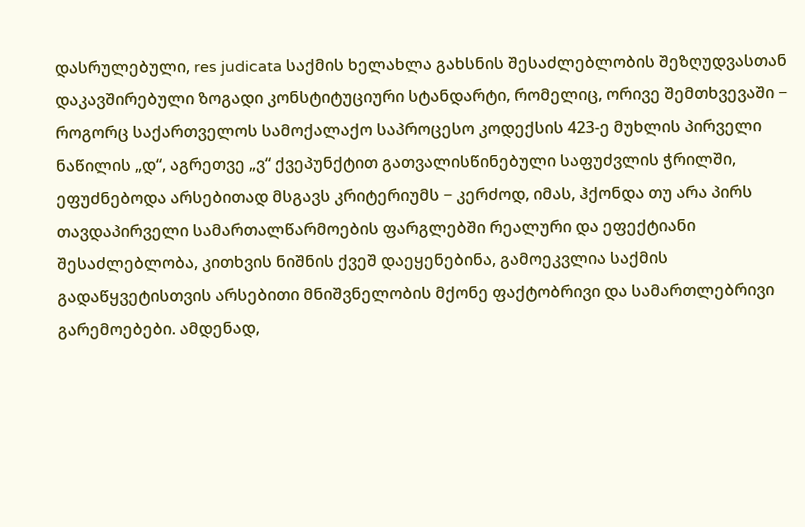დასრულებული, res judicata საქმის ხელახლა გახსნის შესაძლებლობის შეზღუდვასთან დაკავშირებული ზოგადი კონსტიტუციური სტანდარტი, რომელიც, ორივე შემთხვევაში − როგორც საქართველოს სამოქალაქო საპროცესო კოდექსის 423-ე მუხლის პირველი ნაწილის „დ“, აგრეთვე „ვ“ ქვეპუნქტით გათვალისწინებული საფუძვლის ჭრილში, ეფუძნებოდა არსებითად მსგავს კრიტერიუმს − კერძოდ, იმას, ჰქონდა თუ არა პირს თავდაპირველი სამართალწარმოების ფარგლებში რეალური და ეფექტიანი შესაძლებლობა, კითხვის ნიშნის ქვეშ დაეყენებინა, გამოეკვლია საქმის გადაწყვეტისთვის არსებითი მნიშვნელობის მქონე ფაქტობრივი და სამართლებრივი გარემოებები. ამდენად,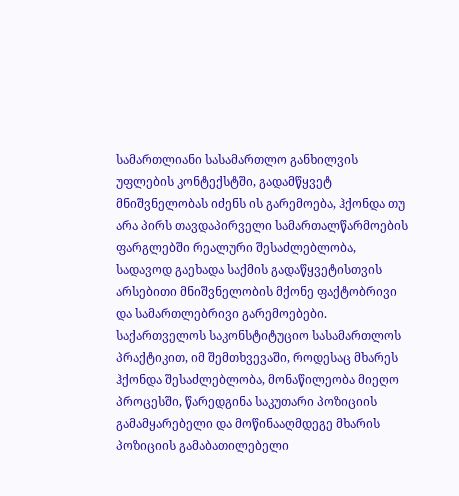სამართლიანი სასამართლო განხილვის უფლების კონტექსტში, გადამწყვეტ მნიშვნელობას იძენს ის გარემოება, ჰქონდა თუ არა პირს თავდაპირველი სამართალწარმოების ფარგლებში რეალური შესაძლებლობა, სადავოდ გაეხადა საქმის გადაწყვეტისთვის არსებითი მნიშვნელობის მქონე ფაქტობრივი და სამართლებრივი გარემოებები. საქართველოს საკონსტიტუციო სასამართლოს პრაქტიკით, იმ შემთხვევაში, როდესაც მხარეს ჰქონდა შესაძლებლობა, მონაწილეობა მიეღო პროცესში, წარედგინა საკუთარი პოზიციის გამამყარებელი და მოწინააღმდეგე მხარის პოზიციის გამაბათილებელი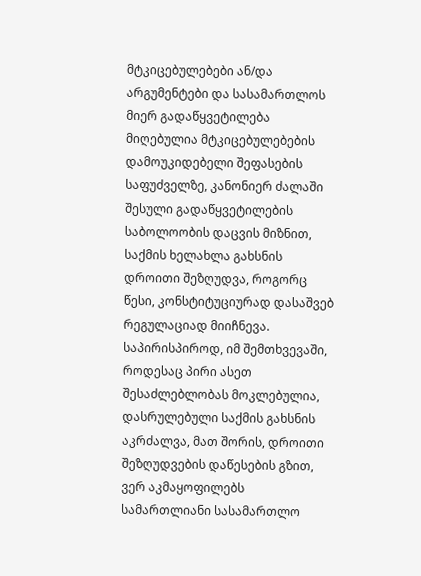მტკიცებულებები ან/და არგუმენტები და სასამართლოს მიერ გადაწყვეტილება მიღებულია მტკიცებულებების დამოუკიდებელი შეფასების საფუძველზე, კანონიერ ძალაში შესული გადაწყვეტილების საბოლოობის დაცვის მიზნით, საქმის ხელახლა გახსნის დროითი შეზღუდვა, როგორც წესი, კონსტიტუციურად დასაშვებ რეგულაციად მიიჩნევა. საპირისპიროდ, იმ შემთხვევაში, როდესაც პირი ასეთ შესაძლებლობას მოკლებულია, დასრულებული საქმის გახსნის აკრძალვა, მათ შორის, დროითი შეზღუდვების დაწესების გზით, ვერ აკმაყოფილებს სამართლიანი სასამართლო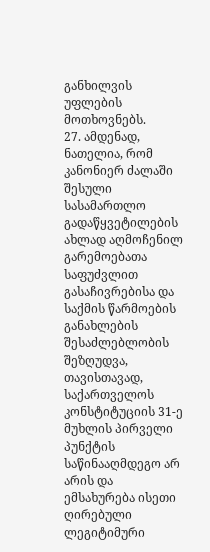განხილვის უფლების მოთხოვნებს.
27. ამდენად, ნათელია, რომ კანონიერ ძალაში შესული სასამართლო გადაწყვეტილების ახლად აღმოჩენილ გარემოებათა საფუძვლით გასაჩივრებისა და საქმის წარმოების განახლების შესაძლებლობის შეზღუდვა, თავისთავად, საქართველოს კონსტიტუციის 31-ე მუხლის პირველი პუნქტის საწინააღმდეგო არ არის და ემსახურება ისეთი ღირებული ლეგიტიმური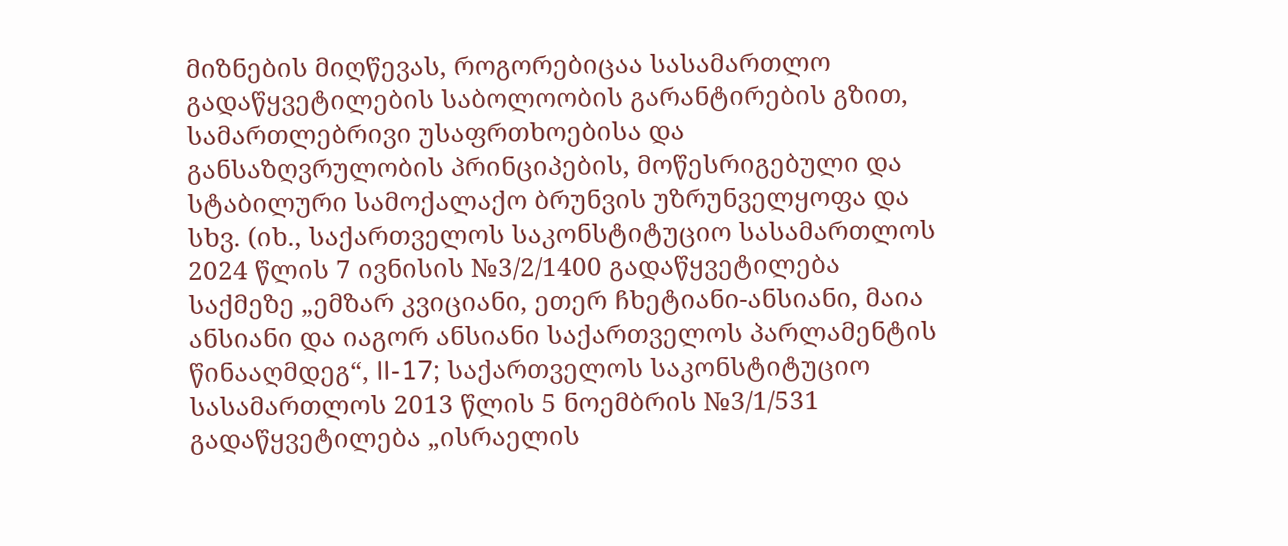მიზნების მიღწევას, როგორებიცაა სასამართლო გადაწყვეტილების საბოლოობის გარანტირების გზით, სამართლებრივი უსაფრთხოებისა და განსაზღვრულობის პრინციპების, მოწესრიგებული და სტაბილური სამოქალაქო ბრუნვის უზრუნველყოფა და სხვ. (იხ., საქართველოს საკონსტიტუციო სასამართლოს 2024 წლის 7 ივნისის №3/2/1400 გადაწყვეტილება საქმეზე „ემზარ კვიციანი, ეთერ ჩხეტიანი-ანსიანი, მაია ანსიანი და იაგორ ანსიანი საქართველოს პარლამენტის წინააღმდეგ“, II-17; საქართველოს საკონსტიტუციო სასამართლოს 2013 წლის 5 ნოემბრის №3/1/531 გადაწყვეტილება „ისრაელის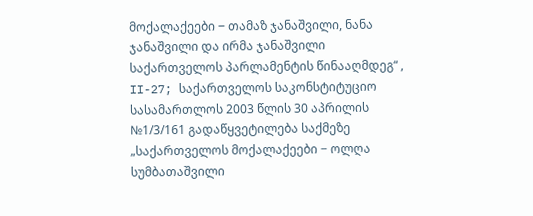მოქალაქეები ‒ თამაზ ჯანაშვილი, ნანა ჯანაშვილი და ირმა ჯანაშვილი საქართველოს პარლამენტის წინააღმდეგ“ , II-27; საქართველოს საკონსტიტუციო სასამართლოს 2003 წლის 30 აპრილის №1/3/161 გადაწყვეტილება საქმეზე „საქართველოს მოქალაქეები − ოლღა სუმბათაშვილი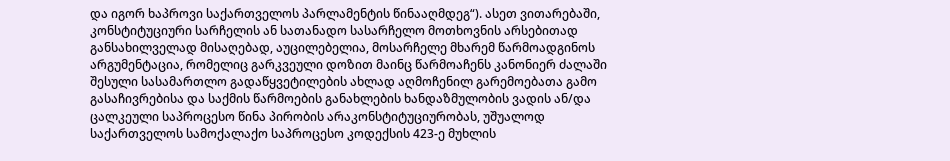და იგორ ხაპროვი საქართველოს პარლამენტის წინააღმდეგ“). ასეთ ვითარებაში, კონსტიტუციური სარჩელის ან სათანადო სასარჩელო მოთხოვნის არსებითად განსახილველად მისაღებად, აუცილებელია, მოსარჩელე მხარემ წარმოადგინოს არგუმენტაცია, რომელიც გარკვეული დოზით მაინც წარმოაჩენს კანონიერ ძალაში შესული სასამართლო გადაწყვეტილების ახლად აღმოჩენილ გარემოებათა გამო გასაჩივრებისა და საქმის წარმოების განახლების ხანდაზმულობის ვადის ან/და ცალკეული საპროცესო წინა პირობის არაკონსტიტუციურობას, უშუალოდ საქართველოს სამოქალაქო საპროცესო კოდექსის 423-ე მუხლის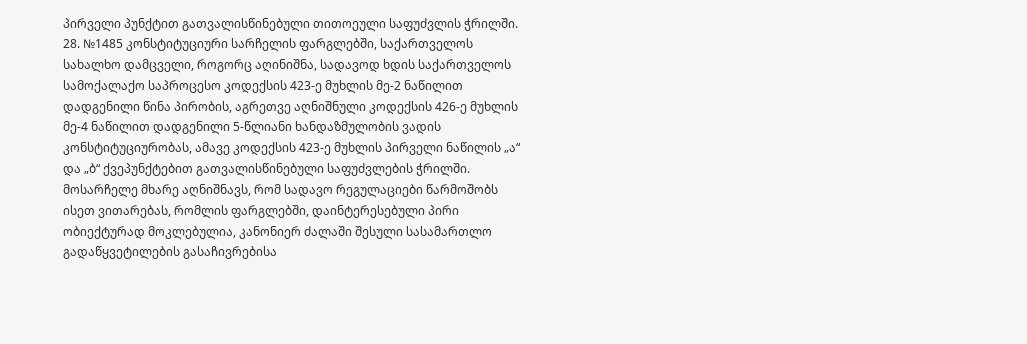პირველი პუნქტით გათვალისწინებული თითოეული საფუძვლის ჭრილში.
28. №1485 კონსტიტუციური სარჩელის ფარგლებში, საქართველოს სახალხო დამცველი, როგორც აღინიშნა, სადავოდ ხდის საქართველოს სამოქალაქო საპროცესო კოდექსის 423-ე მუხლის მე-2 ნაწილით დადგენილი წინა პირობის, აგრეთვე აღნიშნული კოდექსის 426-ე მუხლის მე-4 ნაწილით დადგენილი 5-წლიანი ხანდაზმულობის ვადის კონსტიტუციურობას, ამავე კოდექსის 423-ე მუხლის პირველი ნაწილის „ა“ და „ბ“ ქვეპუნქტებით გათვალისწინებული საფუძვლების ჭრილში. მოსარჩელე მხარე აღნიშნავს, რომ სადავო რეგულაციები წარმოშობს ისეთ ვითარებას, რომლის ფარგლებში, დაინტერესებული პირი ობიექტურად მოკლებულია, კანონიერ ძალაში შესული სასამართლო გადაწყვეტილების გასაჩივრებისა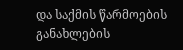და საქმის წარმოების განახლების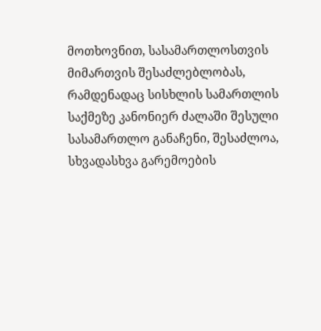მოთხოვნით, სასამართლოსთვის მიმართვის შესაძლებლობას, რამდენადაც სისხლის სამართლის საქმეზე კანონიერ ძალაში შესული სასამართლო განაჩენი, შესაძლოა, სხვადასხვა გარემოების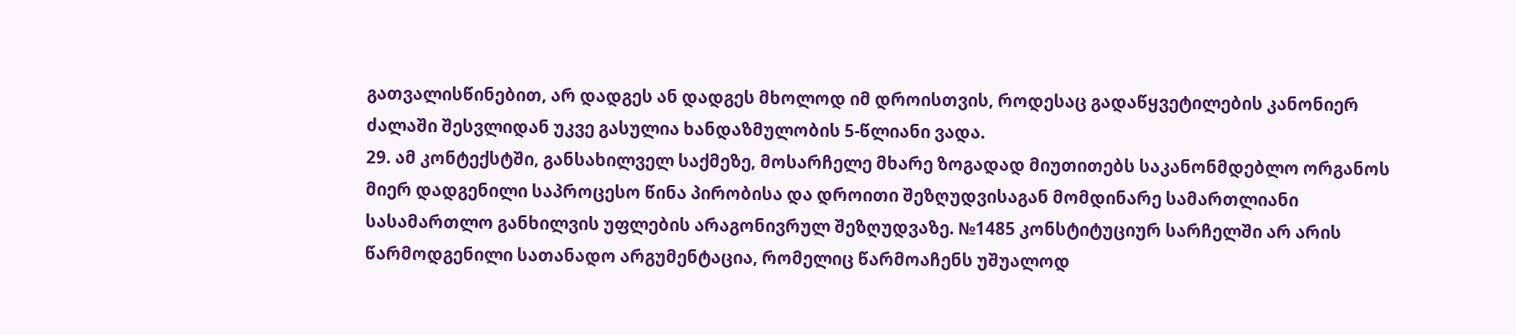გათვალისწინებით, არ დადგეს ან დადგეს მხოლოდ იმ დროისთვის, როდესაც გადაწყვეტილების კანონიერ ძალაში შესვლიდან უკვე გასულია ხანდაზმულობის 5-წლიანი ვადა.
29. ამ კონტექსტში, განსახილველ საქმეზე, მოსარჩელე მხარე ზოგადად მიუთითებს საკანონმდებლო ორგანოს მიერ დადგენილი საპროცესო წინა პირობისა და დროითი შეზღუდვისაგან მომდინარე სამართლიანი სასამართლო განხილვის უფლების არაგონივრულ შეზღუდვაზე. №1485 კონსტიტუციურ სარჩელში არ არის წარმოდგენილი სათანადო არგუმენტაცია, რომელიც წარმოაჩენს უშუალოდ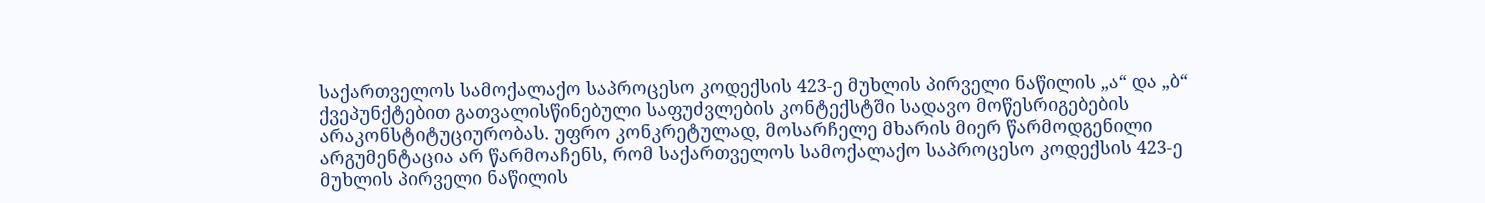საქართველოს სამოქალაქო საპროცესო კოდექსის 423-ე მუხლის პირველი ნაწილის „ა“ და „ბ“ ქვეპუნქტებით გათვალისწინებული საფუძვლების კონტექსტში სადავო მოწესრიგებების არაკონსტიტუციურობას. უფრო კონკრეტულად, მოსარჩელე მხარის მიერ წარმოდგენილი არგუმენტაცია არ წარმოაჩენს, რომ საქართველოს სამოქალაქო საპროცესო კოდექსის 423-ე მუხლის პირველი ნაწილის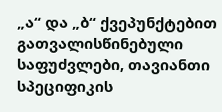„ა“ და „ბ“ ქვეპუნქტებით გათვალისწინებული საფუძვლები, თავიანთი სპეციფიკის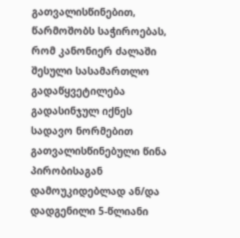გათვალისწინებით, წარმოშობს საჭიროებას, რომ კანონიერ ძალაში შესული სასამართლო გადაწყვეტილება გადასინჯულ იქნეს სადავო ნორმებით გათვალისწინებული წინა პირობისაგან დამოუკიდებლად ან/და დადგენილი 5-წლიანი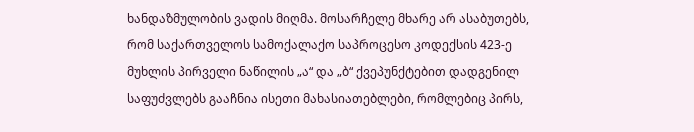ხანდაზმულობის ვადის მიღმა. მოსარჩელე მხარე არ ასაბუთებს, რომ საქართველოს სამოქალაქო საპროცესო კოდექსის 423-ე მუხლის პირველი ნაწილის „ა“ და „ბ“ ქვეპუნქტებით დადგენილ საფუძვლებს გააჩნია ისეთი მახასიათებლები, რომლებიც პირს,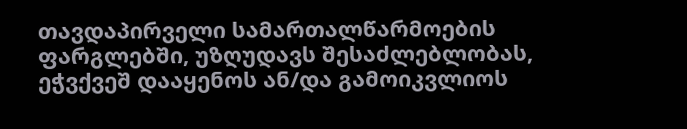თავდაპირველი სამართალწარმოების ფარგლებში, უზღუდავს შესაძლებლობას, ეჭვქვეშ დააყენოს ან/და გამოიკვლიოს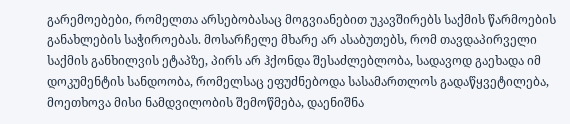გარემოებები, რომელთა არსებობასაც მოგვიანებით უკავშირებს საქმის წარმოების განახლების საჭიროებას. მოსარჩელე მხარე არ ასაბუთებს, რომ თავდაპირველი საქმის განხილვის ეტაპზე, პირს არ ჰქონდა შესაძლებლობა, სადავოდ გაეხადა იმ დოკუმენტის სანდოობა, რომელსაც ეფუძნებოდა სასამართლოს გადაწყვეტილება, მოეთხოვა მისი ნამდვილობის შემოწმება, დაენიშნა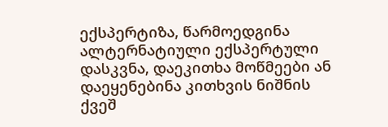ექსპერტიზა, წარმოედგინა ალტერნატიული ექსპერტული დასკვნა, დაეკითხა მოწმეები ან დაეყენებინა კითხვის ნიშნის ქვეშ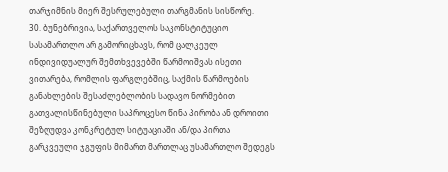თარჯიმნის მიერ შესრულებული თარგმანის სისწორე.
30. ბუნებრივია, საქართველოს საკონსტიტუციო სასამართლო არ გამორიცხავს, რომ ცალკეულ ინდივიდუალურ შემთხვევებში წარმოიშვას ისეთი ვითარება, რომლის ფარგლებშიც, საქმის წარმოების განახლების შესაძლებლობის სადავო ნორმებით გათვალისწინებული საპროცესო წინა პირობა ან დროითი შეზღუდვა კონკრეტულ სიტუაციაში ან/და პირთა გარკვეული ჯგუფის მიმართ მართლაც უსამართლო შედეგს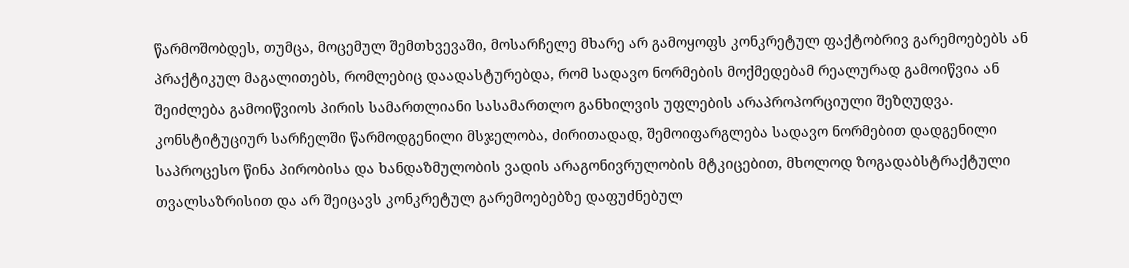წარმოშობდეს, თუმცა, მოცემულ შემთხვევაში, მოსარჩელე მხარე არ გამოყოფს კონკრეტულ ფაქტობრივ გარემოებებს ან პრაქტიკულ მაგალითებს, რომლებიც დაადასტურებდა, რომ სადავო ნორმების მოქმედებამ რეალურად გამოიწვია ან შეიძლება გამოიწვიოს პირის სამართლიანი სასამართლო განხილვის უფლების არაპროპორციული შეზღუდვა. კონსტიტუციურ სარჩელში წარმოდგენილი მსჯელობა, ძირითადად, შემოიფარგლება სადავო ნორმებით დადგენილი საპროცესო წინა პირობისა და ხანდაზმულობის ვადის არაგონივრულობის მტკიცებით, მხოლოდ ზოგადაბსტრაქტული თვალსაზრისით და არ შეიცავს კონკრეტულ გარემოებებზე დაფუძნებულ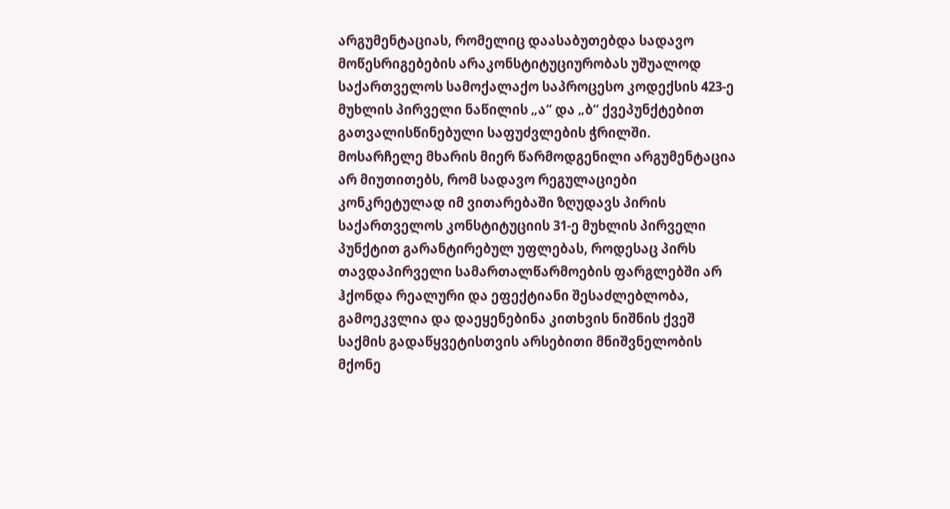არგუმენტაციას, რომელიც დაასაბუთებდა სადავო მოწესრიგებების არაკონსტიტუციურობას უშუალოდ საქართველოს სამოქალაქო საპროცესო კოდექსის 423-ე მუხლის პირველი ნაწილის „ა“ და „ბ“ ქვეპუნქტებით გათვალისწინებული საფუძვლების ჭრილში. მოსარჩელე მხარის მიერ წარმოდგენილი არგუმენტაცია არ მიუთითებს, რომ სადავო რეგულაციები კონკრეტულად იმ ვითარებაში ზღუდავს პირის საქართველოს კონსტიტუციის 31-ე მუხლის პირველი პუნქტით გარანტირებულ უფლებას, როდესაც პირს თავდაპირველი სამართალწარმოების ფარგლებში არ ჰქონდა რეალური და ეფექტიანი შესაძლებლობა, გამოეკვლია და დაეყენებინა კითხვის ნიშნის ქვეშ საქმის გადაწყვეტისთვის არსებითი მნიშვნელობის მქონე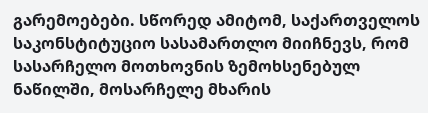გარემოებები. სწორედ ამიტომ, საქართველოს საკონსტიტუციო სასამართლო მიიჩნევს, რომ სასარჩელო მოთხოვნის ზემოხსენებულ ნაწილში, მოსარჩელე მხარის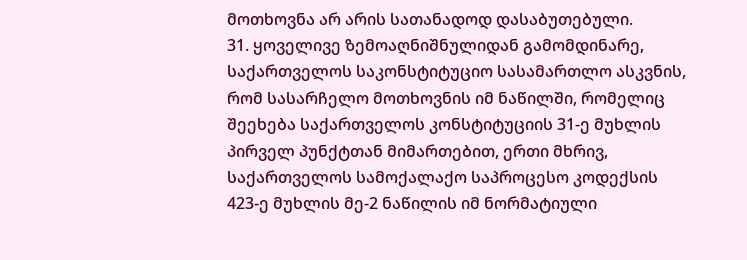მოთხოვნა არ არის სათანადოდ დასაბუთებული.
31. ყოველივე ზემოაღნიშნულიდან გამომდინარე, საქართველოს საკონსტიტუციო სასამართლო ასკვნის, რომ სასარჩელო მოთხოვნის იმ ნაწილში, რომელიც შეეხება საქართველოს კონსტიტუციის 31-ე მუხლის პირველ პუნქტთან მიმართებით, ერთი მხრივ, საქართველოს სამოქალაქო საპროცესო კოდექსის 423-ე მუხლის მე-2 ნაწილის იმ ნორმატიული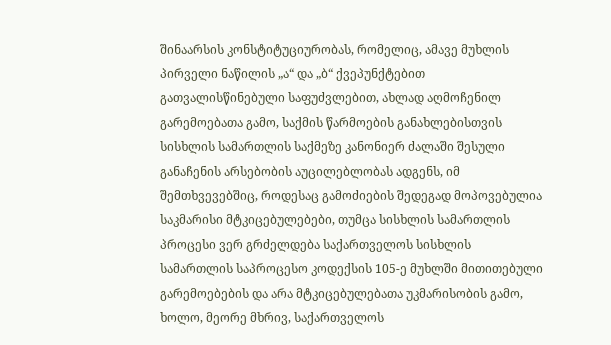შინაარსის კონსტიტუციურობას, რომელიც, ამავე მუხლის პირველი ნაწილის „ა“ და „ბ“ ქვეპუნქტებით გათვალისწინებული საფუძვლებით, ახლად აღმოჩენილ გარემოებათა გამო, საქმის წარმოების განახლებისთვის სისხლის სამართლის საქმეზე კანონიერ ძალაში შესული განაჩენის არსებობის აუცილებლობას ადგენს, იმ შემთხვევებშიც, როდესაც გამოძიების შედეგად მოპოვებულია საკმარისი მტკიცებულებები, თუმცა სისხლის სამართლის პროცესი ვერ გრძელდება საქართველოს სისხლის სამართლის საპროცესო კოდექსის 105-ე მუხლში მითითებული გარემოებების და არა მტკიცებულებათა უკმარისობის გამო, ხოლო, მეორე მხრივ, საქართველოს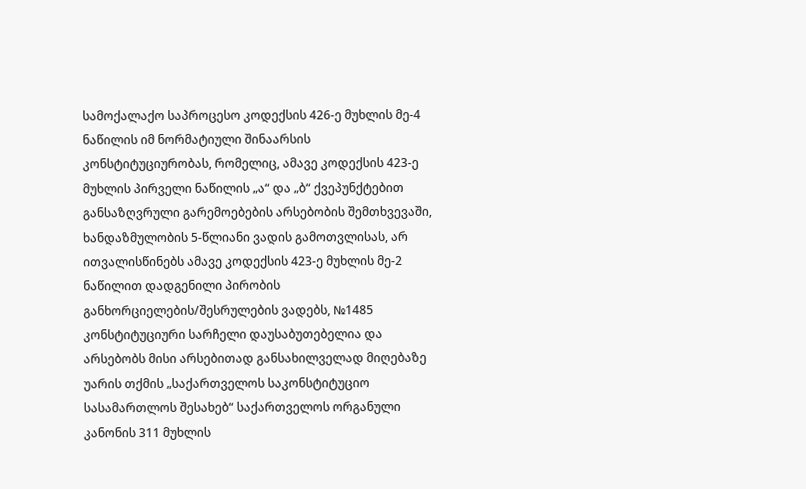სამოქალაქო საპროცესო კოდექსის 426-ე მუხლის მე-4 ნაწილის იმ ნორმატიული შინაარსის კონსტიტუციურობას, რომელიც, ამავე კოდექსის 423-ე მუხლის პირველი ნაწილის „ა“ და „ბ“ ქვეპუნქტებით განსაზღვრული გარემოებების არსებობის შემთხვევაში, ხანდაზმულობის 5-წლიანი ვადის გამოთვლისას, არ ითვალისწინებს ამავე კოდექსის 423-ე მუხლის მე-2 ნაწილით დადგენილი პირობის განხორციელების/შესრულების ვადებს, №1485 კონსტიტუციური სარჩელი დაუსაბუთებელია და არსებობს მისი არსებითად განსახილველად მიღებაზე უარის თქმის „საქართველოს საკონსტიტუციო სასამართლოს შესახებ“ საქართველოს ორგანული კანონის 311 მუხლის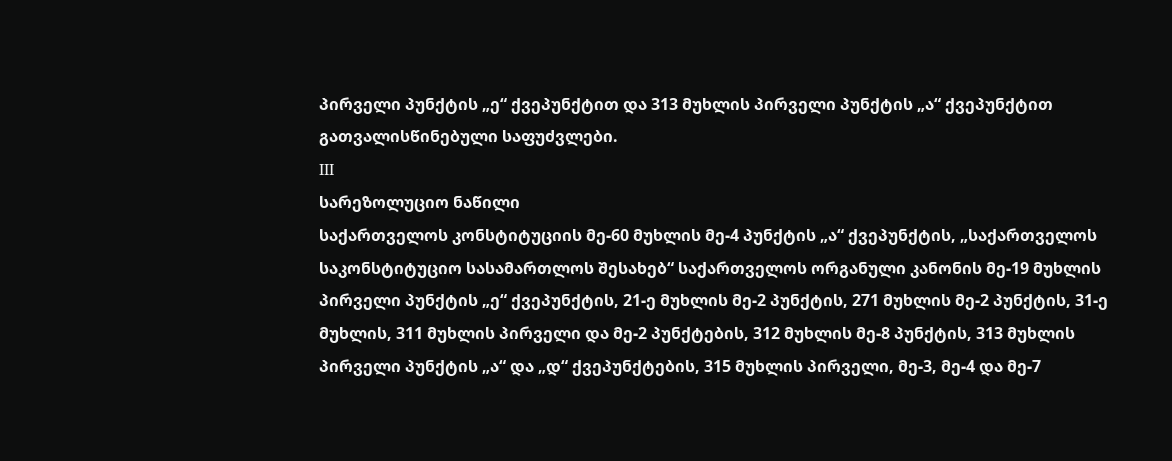პირველი პუნქტის „ე“ ქვეპუნქტით და 313 მუხლის პირველი პუნქტის „ა“ ქვეპუნქტით გათვალისწინებული საფუძვლები.
III
სარეზოლუციო ნაწილი
საქართველოს კონსტიტუციის მე-60 მუხლის მე-4 პუნქტის „ა“ ქვეპუნქტის, „საქართველოს საკონსტიტუციო სასამართლოს შესახებ“ საქართველოს ორგანული კანონის მე-19 მუხლის პირველი პუნქტის „ე“ ქვეპუნქტის, 21-ე მუხლის მე-2 პუნქტის, 271 მუხლის მე-2 პუნქტის, 31-ე მუხლის, 311 მუხლის პირველი და მე-2 პუნქტების, 312 მუხლის მე-8 პუნქტის, 313 მუხლის პირველი პუნქტის „ა“ და „დ“ ქვეპუნქტების, 315 მუხლის პირველი, მე-3, მე-4 და მე-7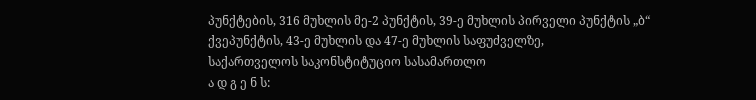პუნქტების, 316 მუხლის მე-2 პუნქტის, 39-ე მუხლის პირველი პუნქტის „ბ“ ქვეპუნქტის, 43-ე მუხლის და 47-ე მუხლის საფუძველზე,
საქართველოს საკონსტიტუციო სასამართლო
ა დ გ ე ნ ს: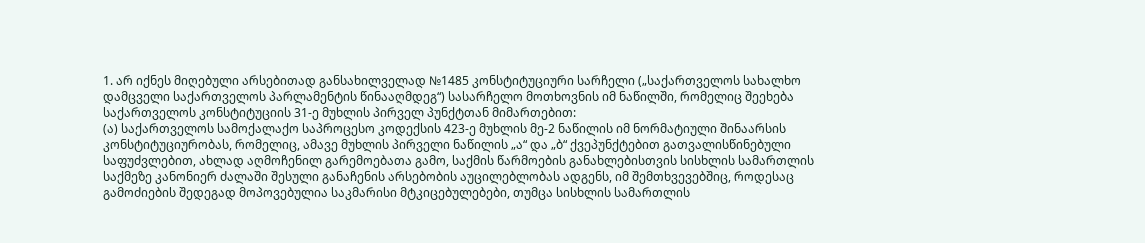1. არ იქნეს მიღებული არსებითად განსახილველად №1485 კონსტიტუციური სარჩელი („საქართველოს სახალხო დამცველი საქართველოს პარლამენტის წინააღმდეგ“) სასარჩელო მოთხოვნის იმ ნაწილში, რომელიც შეეხება საქართველოს კონსტიტუციის 31-ე მუხლის პირველ პუნქტთან მიმართებით:
(ა) საქართველოს სამოქალაქო საპროცესო კოდექსის 423-ე მუხლის მე-2 ნაწილის იმ ნორმატიული შინაარსის კონსტიტუციურობას, რომელიც, ამავე მუხლის პირველი ნაწილის „ა“ და „ბ“ ქვეპუნქტებით გათვალისწინებული საფუძვლებით, ახლად აღმოჩენილ გარემოებათა გამო, საქმის წარმოების განახლებისთვის სისხლის სამართლის საქმეზე კანონიერ ძალაში შესული განაჩენის არსებობის აუცილებლობას ადგენს, იმ შემთხვევებშიც, როდესაც გამოძიების შედეგად მოპოვებულია საკმარისი მტკიცებულებები, თუმცა სისხლის სამართლის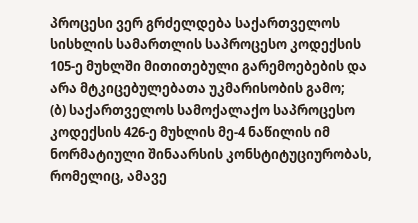პროცესი ვერ გრძელდება საქართველოს სისხლის სამართლის საპროცესო კოდექსის 105-ე მუხლში მითითებული გარემოებების და არა მტკიცებულებათა უკმარისობის გამო;
(ბ) საქართველოს სამოქალაქო საპროცესო კოდექსის 426-ე მუხლის მე-4 ნაწილის იმ ნორმატიული შინაარსის კონსტიტუციურობას, რომელიც, ამავე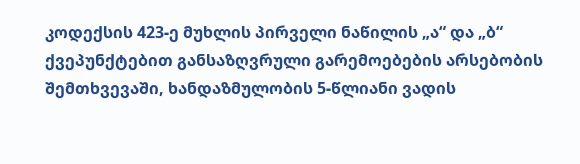კოდექსის 423-ე მუხლის პირველი ნაწილის „ა“ და „ბ“ ქვეპუნქტებით განსაზღვრული გარემოებების არსებობის შემთხვევაში, ხანდაზმულობის 5-წლიანი ვადის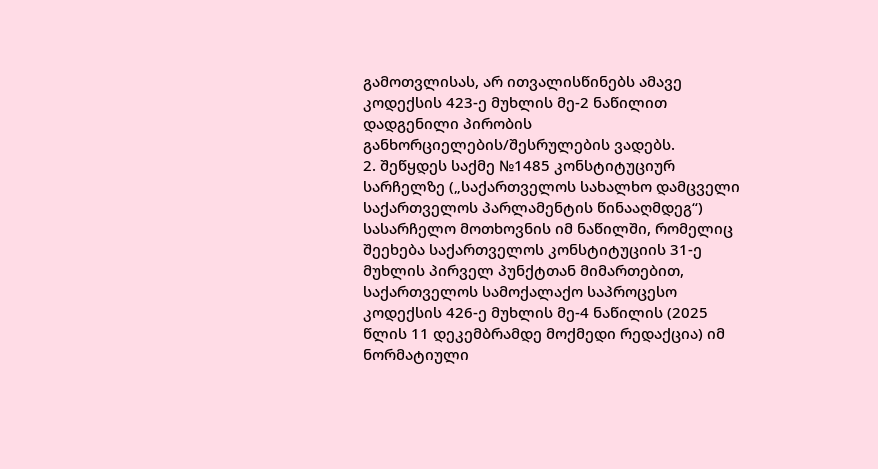გამოთვლისას, არ ითვალისწინებს ამავე კოდექსის 423-ე მუხლის მე-2 ნაწილით დადგენილი პირობის განხორციელების/შესრულების ვადებს.
2. შეწყდეს საქმე №1485 კონსტიტუციურ სარჩელზე („საქართველოს სახალხო დამცველი საქართველოს პარლამენტის წინააღმდეგ“) სასარჩელო მოთხოვნის იმ ნაწილში, რომელიც შეეხება საქართველოს კონსტიტუციის 31-ე მუხლის პირველ პუნქტთან მიმართებით, საქართველოს სამოქალაქო საპროცესო კოდექსის 426-ე მუხლის მე-4 ნაწილის (2025 წლის 11 დეკემბრამდე მოქმედი რედაქცია) იმ ნორმატიული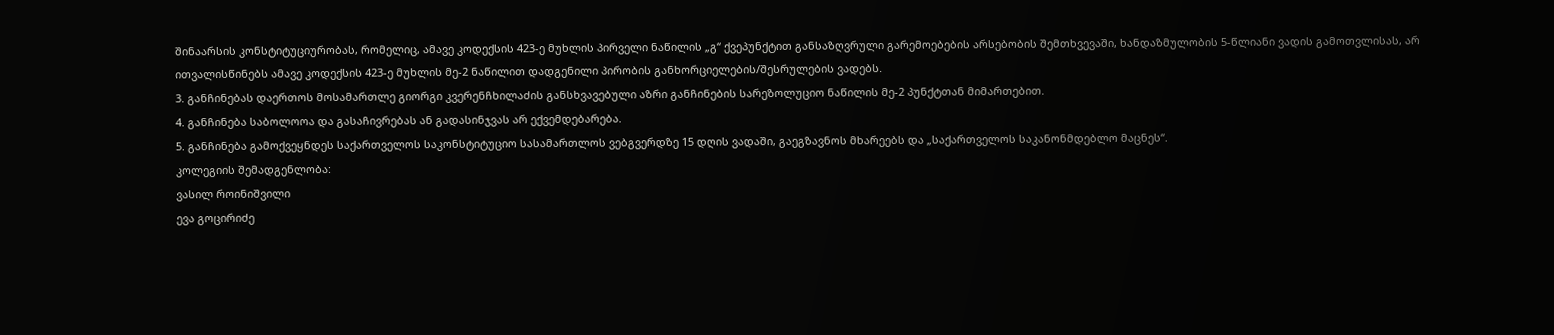შინაარსის კონსტიტუციურობას, რომელიც, ამავე კოდექსის 423-ე მუხლის პირველი ნაწილის „გ“ ქვეპუნქტით განსაზღვრული გარემოებების არსებობის შემთხვევაში, ხანდაზმულობის 5-წლიანი ვადის გამოთვლისას, არ ითვალისწინებს ამავე კოდექსის 423-ე მუხლის მე-2 ნაწილით დადგენილი პირობის განხორციელების/შესრულების ვადებს.
3. განჩინებას დაერთოს მოსამართლე გიორგი კვერენჩხილაძის განსხვავებული აზრი განჩინების სარეზოლუციო ნაწილის მე-2 პუნქტთან მიმართებით.
4. განჩინება საბოლოოა და გასაჩივრებას ან გადასინჯვას არ ექვემდებარება.
5. განჩინება გამოქვეყნდეს საქართველოს საკონსტიტუციო სასამართლოს ვებგვერდზე 15 დღის ვადაში, გაეგზავნოს მხარეებს და „საქართველოს საკანონმდებლო მაცნეს“.
კოლეგიის შემადგენლობა:
ვასილ როინიშვილი
ევა გოცირიძე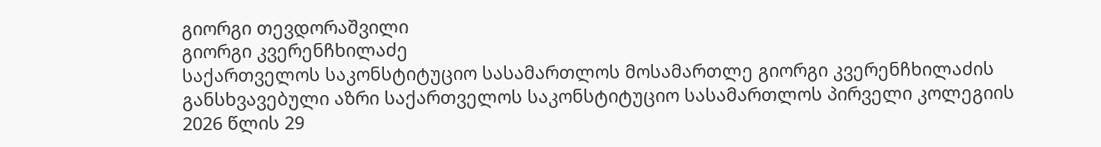გიორგი თევდორაშვილი
გიორგი კვერენჩხილაძე
საქართველოს საკონსტიტუციო სასამართლოს მოსამართლე გიორგი კვერენჩხილაძის განსხვავებული აზრი საქართველოს საკონსტიტუციო სასამართლოს პირველი კოლეგიის 2026 წლის 29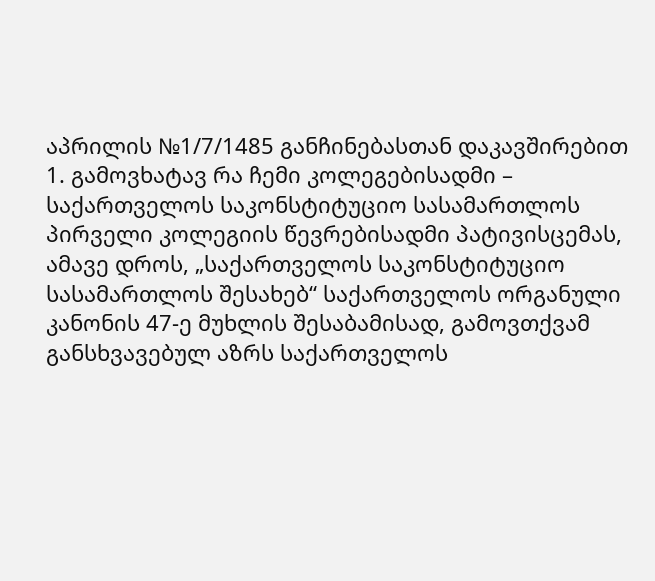აპრილის №1/7/1485 განჩინებასთან დაკავშირებით
1. გამოვხატავ რა ჩემი კოლეგებისადმი – საქართველოს საკონსტიტუციო სასამართლოს პირველი კოლეგიის წევრებისადმი პატივისცემას, ამავე დროს, „საქართველოს საკონსტიტუციო სასამართლოს შესახებ“ საქართველოს ორგანული კანონის 47-ე მუხლის შესაბამისად, გამოვთქვამ განსხვავებულ აზრს საქართველოს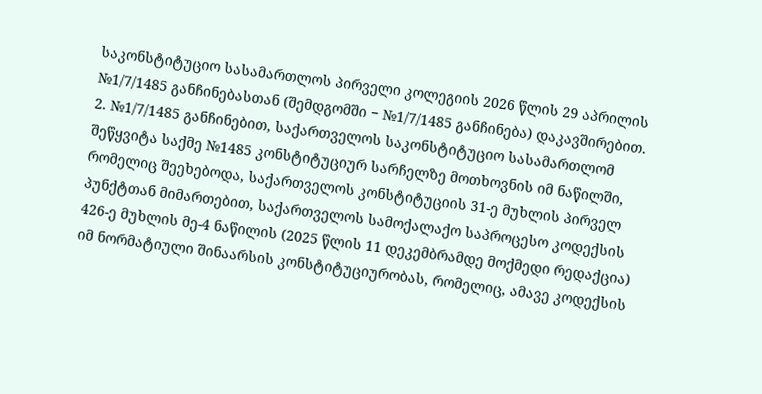საკონსტიტუციო სასამართლოს პირველი კოლეგიის 2026 წლის 29 აპრილის №1/7/1485 განჩინებასთან (შემდგომში − №1/7/1485 განჩინება) დაკავშირებით.
2. №1/7/1485 განჩინებით, საქართველოს საკონსტიტუციო სასამართლომ შეწყვიტა საქმე №1485 კონსტიტუციურ სარჩელზე მოთხოვნის იმ ნაწილში, რომელიც შეეხებოდა, საქართველოს კონსტიტუციის 31-ე მუხლის პირველ პუნქტთან მიმართებით, საქართველოს სამოქალაქო საპროცესო კოდექსის 426-ე მუხლის მე-4 ნაწილის (2025 წლის 11 დეკემბრამდე მოქმედი რედაქცია) იმ ნორმატიული შინაარსის კონსტიტუციურობას, რომელიც, ამავე კოდექსის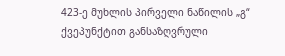423-ე მუხლის პირველი ნაწილის „გ“ ქვეპუნქტით განსაზღვრული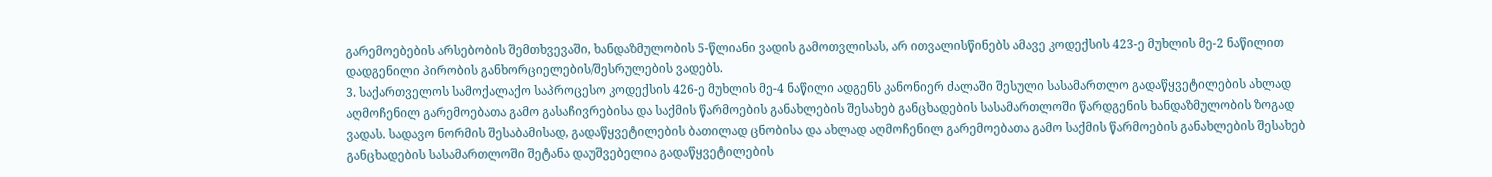გარემოებების არსებობის შემთხვევაში, ხანდაზმულობის 5-წლიანი ვადის გამოთვლისას, არ ითვალისწინებს ამავე კოდექსის 423-ე მუხლის მე-2 ნაწილით დადგენილი პირობის განხორციელების/შესრულების ვადებს.
3. საქართველოს სამოქალაქო საპროცესო კოდექსის 426-ე მუხლის მე-4 ნაწილი ადგენს კანონიერ ძალაში შესული სასამართლო გადაწყვეტილების ახლად აღმოჩენილ გარემოებათა გამო გასაჩივრებისა და საქმის წარმოების განახლების შესახებ განცხადების სასამართლოში წარდგენის ხანდაზმულობის ზოგად ვადას. სადავო ნორმის შესაბამისად, გადაწყვეტილების ბათილად ცნობისა და ახლად აღმოჩენილ გარემოებათა გამო საქმის წარმოების განახლების შესახებ განცხადების სასამართლოში შეტანა დაუშვებელია გადაწყვეტილების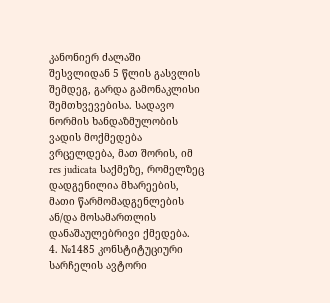კანონიერ ძალაში შესვლიდან 5 წლის გასვლის შემდეგ, გარდა გამონაკლისი შემთხვევებისა. სადავო ნორმის ხანდაზმულობის ვადის მოქმედება ვრცელდება, მათ შორის, იმ res judicata საქმეზე, რომელზეც დადგენილია მხარეების, მათი წარმომადგენლების ან/და მოსამართლის დანაშაულებრივი ქმედება.
4. №1485 კონსტიტუციური სარჩელის ავტორი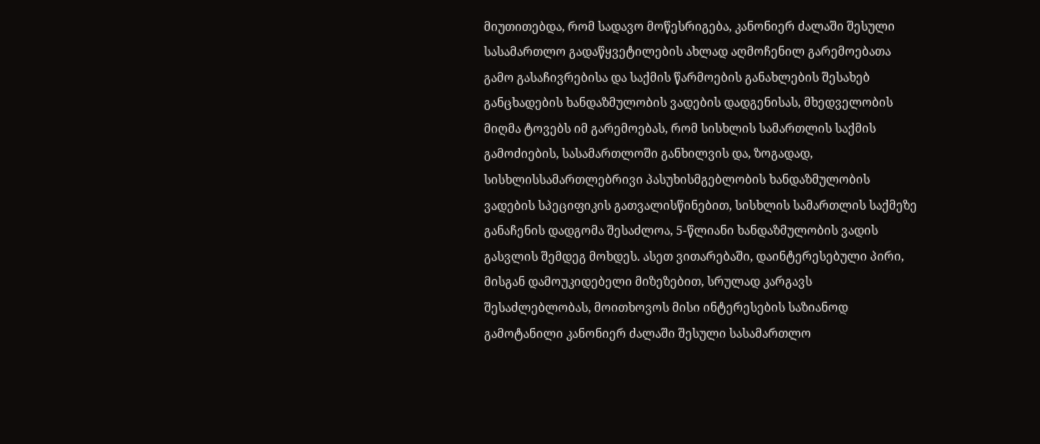მიუთითებდა, რომ სადავო მოწესრიგება, კანონიერ ძალაში შესული სასამართლო გადაწყვეტილების ახლად აღმოჩენილ გარემოებათა გამო გასაჩივრებისა და საქმის წარმოების განახლების შესახებ განცხადების ხანდაზმულობის ვადების დადგენისას, მხედველობის მიღმა ტოვებს იმ გარემოებას, რომ სისხლის სამართლის საქმის გამოძიების, სასამართლოში განხილვის და, ზოგადად, სისხლისსამართლებრივი პასუხისმგებლობის ხანდაზმულობის ვადების სპეციფიკის გათვალისწინებით, სისხლის სამართლის საქმეზე განაჩენის დადგომა შესაძლოა, 5-წლიანი ხანდაზმულობის ვადის გასვლის შემდეგ მოხდეს. ასეთ ვითარებაში, დაინტერესებული პირი, მისგან დამოუკიდებელი მიზეზებით, სრულად კარგავს შესაძლებლობას, მოითხოვოს მისი ინტერესების საზიანოდ გამოტანილი კანონიერ ძალაში შესული სასამართლო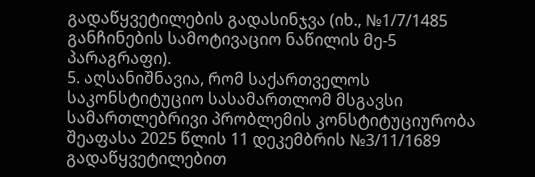გადაწყვეტილების გადასინჯვა (იხ., №1/7/1485 განჩინების სამოტივაციო ნაწილის მე-5 პარაგრაფი).
5. აღსანიშნავია, რომ საქართველოს საკონსტიტუციო სასამართლომ მსგავსი სამართლებრივი პრობლემის კონსტიტუციურობა შეაფასა 2025 წლის 11 დეკემბრის №3/11/1689 გადაწყვეტილებით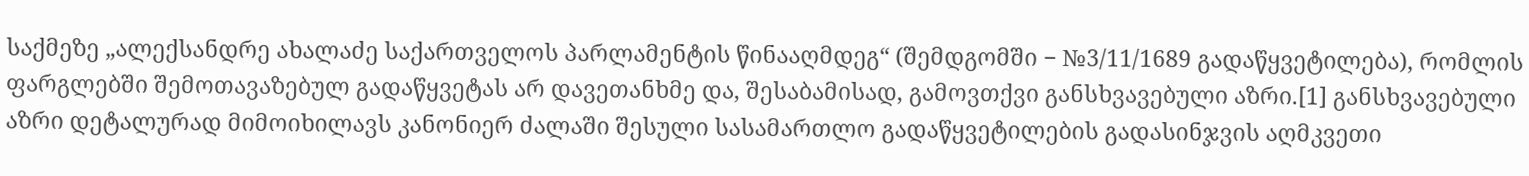საქმეზე „ალექსანდრე ახალაძე საქართველოს პარლამენტის წინააღმდეგ“ (შემდგომში − №3/11/1689 გადაწყვეტილება), რომლის ფარგლებში შემოთავაზებულ გადაწყვეტას არ დავეთანხმე და, შესაბამისად, გამოვთქვი განსხვავებული აზრი.[1] განსხვავებული აზრი დეტალურად მიმოიხილავს კანონიერ ძალაში შესული სასამართლო გადაწყვეტილების გადასინჯვის აღმკვეთი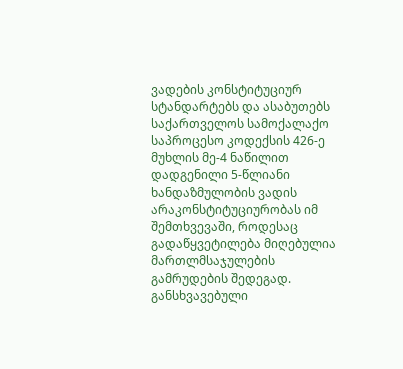ვადების კონსტიტუციურ სტანდარტებს და ასაბუთებს საქართველოს სამოქალაქო საპროცესო კოდექსის 426-ე მუხლის მე-4 ნაწილით დადგენილი 5-წლიანი ხანდაზმულობის ვადის არაკონსტიტუციურობას იმ შემთხვევაში, როდესაც გადაწყვეტილება მიღებულია მართლმსაჯულების გამრუდების შედეგად. განსხვავებული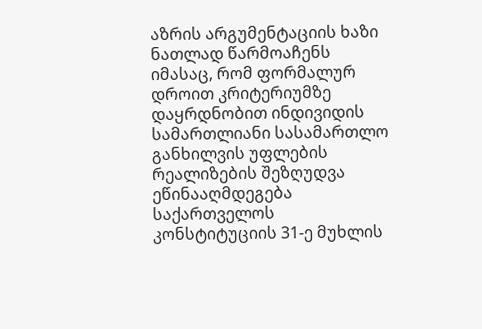აზრის არგუმენტაციის ხაზი ნათლად წარმოაჩენს იმასაც, რომ ფორმალურ დროით კრიტერიუმზე დაყრდნობით ინდივიდის სამართლიანი სასამართლო განხილვის უფლების რეალიზების შეზღუდვა ეწინააღმდეგება საქართველოს კონსტიტუციის 31-ე მუხლის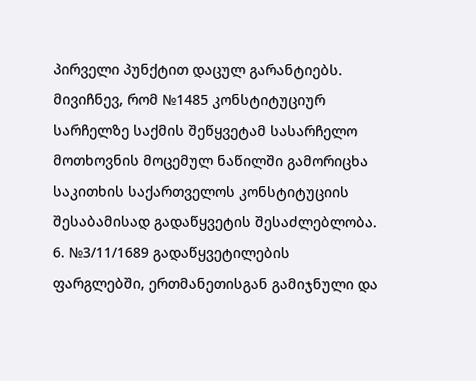პირველი პუნქტით დაცულ გარანტიებს. მივიჩნევ, რომ №1485 კონსტიტუციურ სარჩელზე საქმის შეწყვეტამ სასარჩელო მოთხოვნის მოცემულ ნაწილში გამორიცხა საკითხის საქართველოს კონსტიტუციის შესაბამისად გადაწყვეტის შესაძლებლობა.
6. №3/11/1689 გადაწყვეტილების ფარგლებში, ერთმანეთისგან გამიჯნული და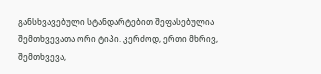განსხვავებული სტანდარტებით შეფასებულია შემთხვევათა ორი ტიპი. კერძოდ, ერთი მხრივ, შემთხვევა,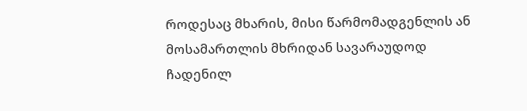როდესაც მხარის, მისი წარმომადგენლის ან მოსამართლის მხრიდან სავარაუდოდ ჩადენილ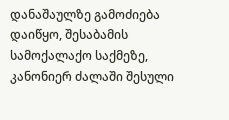დანაშაულზე გამოძიება დაიწყო, შესაბამის სამოქალაქო საქმეზე, კანონიერ ძალაში შესული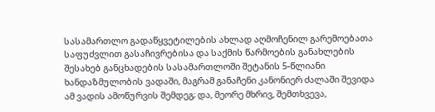სასამართლო გადაწყვეტილების ახლად აღმოჩენილ გარემოებათა საფუძვლით გასაჩივრებისა და საქმის წარმოების განახლების შესახებ განცხადების სასამართლოში შეტანის 5-წლიანი ხანდაზმულობის ვადაში, მაგრამ განაჩენი კანონიერ ძალაში შევიდა ამ ვადის ამოწურვის შემდეგ; და, მეორე მხრივ, შემთხვევა,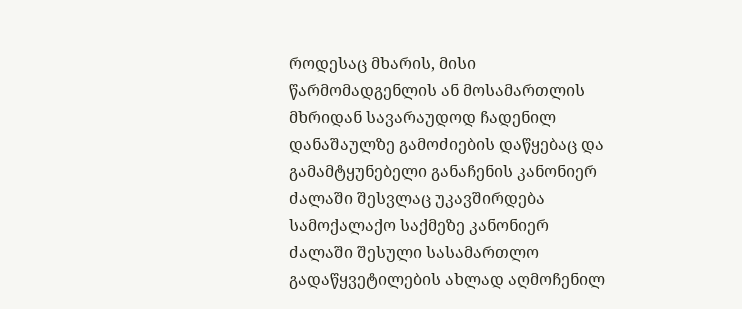როდესაც მხარის, მისი წარმომადგენლის ან მოსამართლის მხრიდან სავარაუდოდ ჩადენილ დანაშაულზე გამოძიების დაწყებაც და გამამტყუნებელი განაჩენის კანონიერ ძალაში შესვლაც უკავშირდება სამოქალაქო საქმეზე კანონიერ ძალაში შესული სასამართლო გადაწყვეტილების ახლად აღმოჩენილ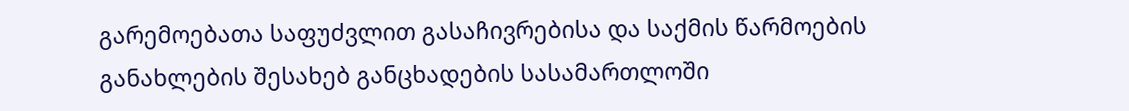გარემოებათა საფუძვლით გასაჩივრებისა და საქმის წარმოების განახლების შესახებ განცხადების სასამართლოში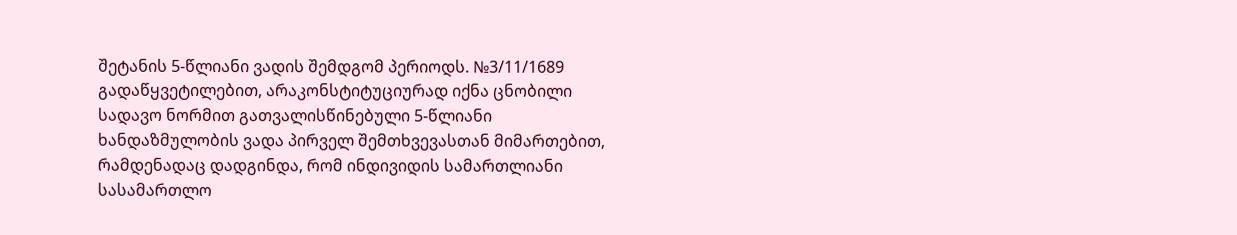შეტანის 5-წლიანი ვადის შემდგომ პერიოდს. №3/11/1689 გადაწყვეტილებით, არაკონსტიტუციურად იქნა ცნობილი სადავო ნორმით გათვალისწინებული 5-წლიანი ხანდაზმულობის ვადა პირველ შემთხვევასთან მიმართებით, რამდენადაც დადგინდა, რომ ინდივიდის სამართლიანი სასამართლო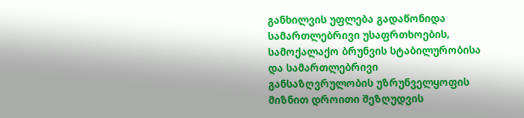განხილვის უფლება გადაწონიდა სამართლებრივი უსაფრთხოების, სამოქალაქო ბრუნვის სტაბილურობისა და სამართლებრივი განსაზღვრულობის უზრუნველყოფის მიზნით დროითი შეზღუდვის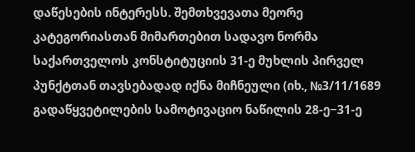დაწესების ინტერესს. შემთხვევათა მეორე კატეგორიასთან მიმართებით სადავო ნორმა საქართველოს კონსტიტუციის 31-ე მუხლის პირველ პუნქტთან თავსებადად იქნა მიჩნეული (იხ., №3/11/1689 გადაწყვეტილების სამოტივაციო ნაწილის 28-ე−31-ე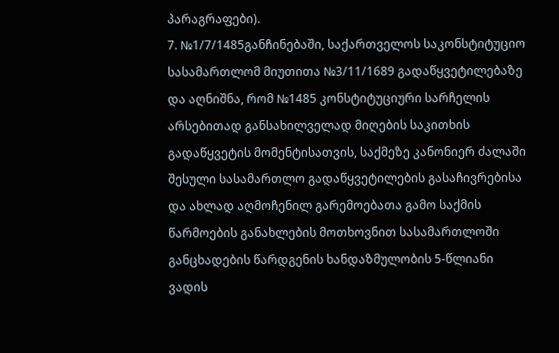პარაგრაფები).
7. №1/7/1485განჩინებაში, საქართველოს საკონსტიტუციო სასამართლომ მიუთითა №3/11/1689 გადაწყვეტილებაზე და აღნიშნა, რომ №1485 კონსტიტუციური სარჩელის არსებითად განსახილველად მიღების საკითხის გადაწყვეტის მომენტისათვის, საქმეზე კანონიერ ძალაში შესული სასამართლო გადაწყვეტილების გასაჩივრებისა და ახლად აღმოჩენილ გარემოებათა გამო საქმის წარმოების განახლების მოთხოვნით სასამართლოში განცხადების წარდგენის ხანდაზმულობის 5-წლიანი ვადის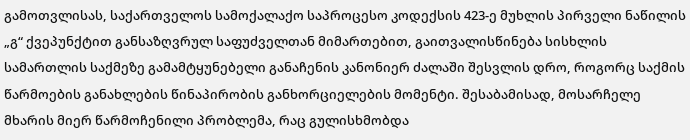გამოთვლისას, საქართველოს სამოქალაქო საპროცესო კოდექსის 423-ე მუხლის პირველი ნაწილის „გ“ ქვეპუნქტით განსაზღვრულ საფუძველთან მიმართებით, გაითვალისწინება სისხლის სამართლის საქმეზე გამამტყუნებელი განაჩენის კანონიერ ძალაში შესვლის დრო, როგორც საქმის წარმოების განახლების წინაპირობის განხორციელების მომენტი. შესაბამისად, მოსარჩელე მხარის მიერ წარმოჩენილი პრობლემა, რაც გულისხმობდა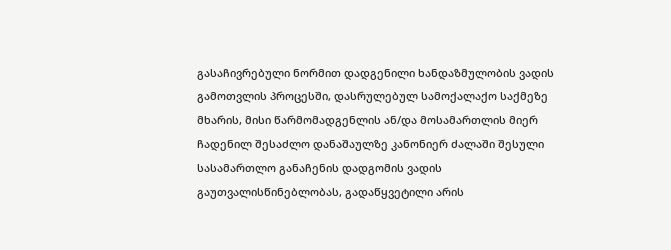გასაჩივრებული ნორმით დადგენილი ხანდაზმულობის ვადის გამოთვლის პროცესში, დასრულებულ სამოქალაქო საქმეზე მხარის, მისი წარმომადგენლის ან/და მოსამართლის მიერ ჩადენილ შესაძლო დანაშაულზე კანონიერ ძალაში შესული სასამართლო განაჩენის დადგომის ვადის გაუთვალისწინებლობას, გადაწყვეტილი არის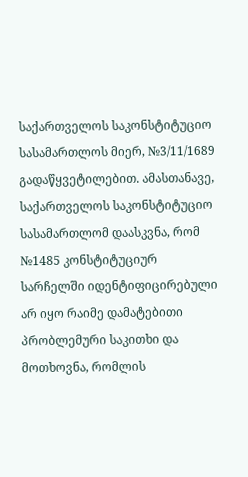საქართველოს საკონსტიტუციო სასამართლოს მიერ, №3/11/1689 გადაწყვეტილებით. ამასთანავე, საქართველოს საკონსტიტუციო სასამართლომ დაასკვნა, რომ №1485 კონსტიტუციურ სარჩელში იდენტიფიცირებული არ იყო რაიმე დამატებითი პრობლემური საკითხი და მოთხოვნა, რომლის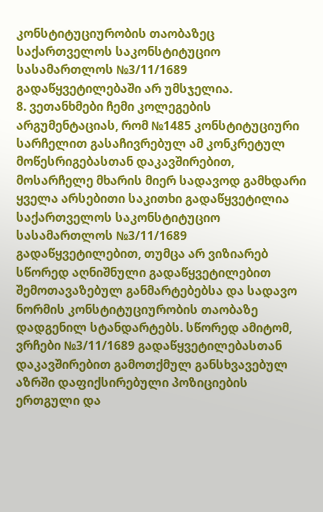კონსტიტუციურობის თაობაზეც საქართველოს საკონსტიტუციო სასამართლოს №3/11/1689 გადაწყვეტილებაში არ უმსჯელია.
8. ვეთანხმები ჩემი კოლეგების არგუმენტაციას, რომ №1485 კონსტიტუციური სარჩელით გასაჩივრებულ ამ კონკრეტულ მოწესრიგებასთან დაკავშირებით, მოსარჩელე მხარის მიერ სადავოდ გამხდარი ყველა არსებითი საკითხი გადაწყვეტილია საქართველოს საკონსტიტუციო სასამართლოს №3/11/1689 გადაწყვეტილებით, თუმცა არ ვიზიარებ სწორედ აღნიშნული გადაწყვეტილებით შემოთავაზებულ განმარტებებსა და სადავო ნორმის კონსტიტუციურობის თაობაზე დადგენილ სტანდარტებს. სწორედ ამიტომ, ვრჩები №3/11/1689 გადაწყვეტილებასთან დაკავშირებით გამოთქმულ განსხვავებულ აზრში დაფიქსირებული პოზიციების ერთგული და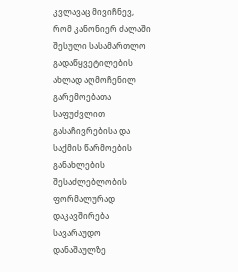კვლავაც მივიჩნევ, რომ კანონიერ ძალაში შესული სასამართლო გადაწყვეტილების ახლად აღმოჩენილ გარემოებათა საფუძვლით გასაჩივრებისა და საქმის წარმოების განახლების შესაძლებლობის ფორმალურად დაკავშირება სავარაუდო დანაშაულზე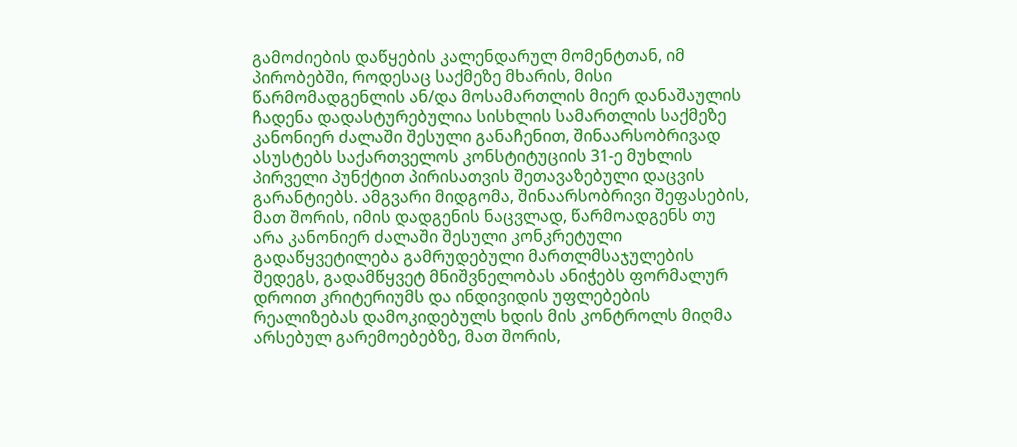გამოძიების დაწყების კალენდარულ მომენტთან, იმ პირობებში, როდესაც საქმეზე მხარის, მისი წარმომადგენლის ან/და მოსამართლის მიერ დანაშაულის ჩადენა დადასტურებულია სისხლის სამართლის საქმეზე კანონიერ ძალაში შესული განაჩენით, შინაარსობრივად ასუსტებს საქართველოს კონსტიტუციის 31-ე მუხლის პირველი პუნქტით პირისათვის შეთავაზებული დაცვის გარანტიებს. ამგვარი მიდგომა, შინაარსობრივი შეფასების, მათ შორის, იმის დადგენის ნაცვლად, წარმოადგენს თუ არა კანონიერ ძალაში შესული კონკრეტული გადაწყვეტილება გამრუდებული მართლმსაჯულების შედეგს, გადამწყვეტ მნიშვნელობას ანიჭებს ფორმალურ დროით კრიტერიუმს და ინდივიდის უფლებების რეალიზებას დამოკიდებულს ხდის მის კონტროლს მიღმა არსებულ გარემოებებზე, მათ შორის,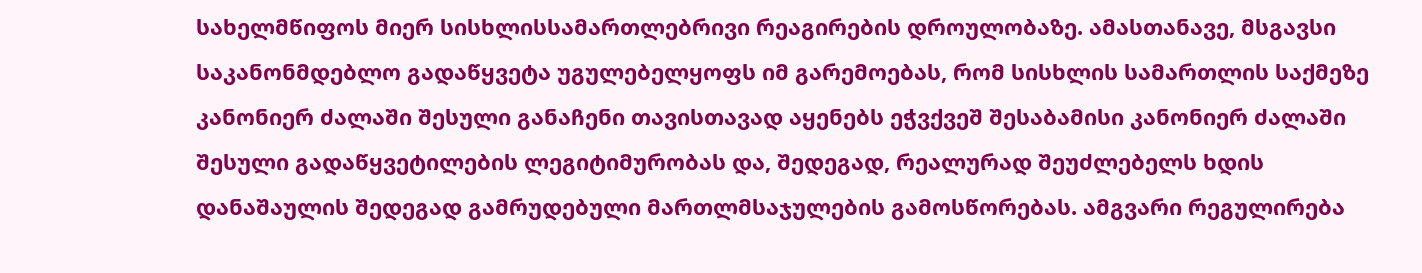სახელმწიფოს მიერ სისხლისსამართლებრივი რეაგირების დროულობაზე. ამასთანავე, მსგავსი საკანონმდებლო გადაწყვეტა უგულებელყოფს იმ გარემოებას, რომ სისხლის სამართლის საქმეზე კანონიერ ძალაში შესული განაჩენი თავისთავად აყენებს ეჭვქვეშ შესაბამისი კანონიერ ძალაში შესული გადაწყვეტილების ლეგიტიმურობას და, შედეგად, რეალურად შეუძლებელს ხდის დანაშაულის შედეგად გამრუდებული მართლმსაჯულების გამოსწორებას. ამგვარი რეგულირება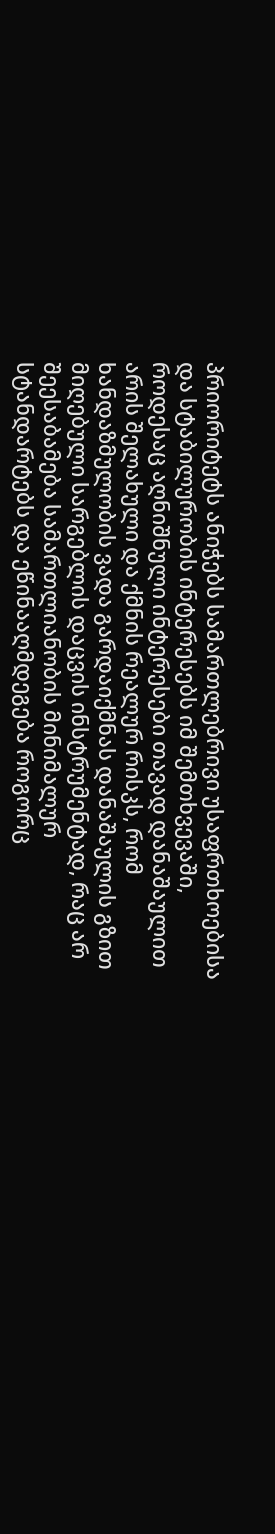პრიორიტეტს ანიჭებს სამართლებრივი უსაფრთხოებისა და სტაბილურობის ინტერესებს იმ შემთხვევაში, როდესაც აღნიშნული ინტერესები თავად დანაშაულით არის შელახული და ქმნის რეალურ რისკს, რომ ხანდაზმულობის ვადა გარდაიქმნას დანაშაულის გზით მიღებული სარგებლის დაცვის ინსტრუმენტად, რაც არ შეესაბამება სამართლიანობის მინიმალურ სტანდარტებს და ეწინააღმდეგება როგორც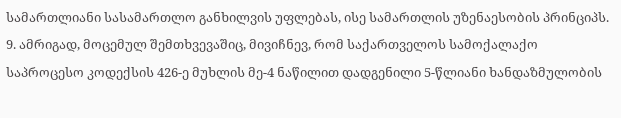სამართლიანი სასამართლო განხილვის უფლებას, ისე სამართლის უზენაესობის პრინციპს.
9. ამრიგად, მოცემულ შემთხვევაშიც, მივიჩნევ, რომ საქართველოს სამოქალაქო საპროცესო კოდექსის 426-ე მუხლის მე-4 ნაწილით დადგენილი 5-წლიანი ხანდაზმულობის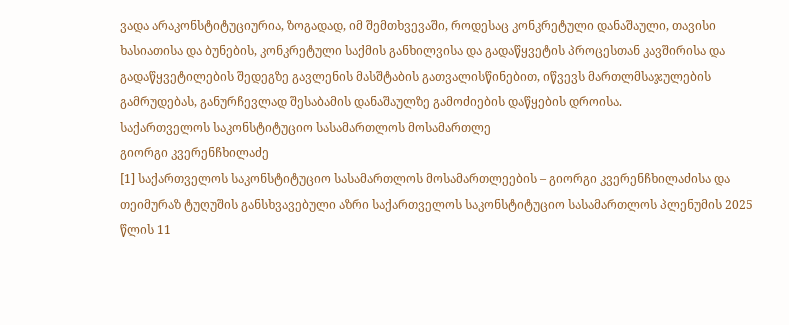ვადა არაკონსტიტუციურია, ზოგადად, იმ შემთხვევაში, როდესაც კონკრეტული დანაშაული, თავისი ხასიათისა და ბუნების, კონკრეტული საქმის განხილვისა და გადაწყვეტის პროცესთან კავშირისა და გადაწყვეტილების შედეგზე გავლენის მასშტაბის გათვალისწინებით, იწვევს მართლმსაჯულების გამრუდებას, განურჩევლად შესაბამის დანაშაულზე გამოძიების დაწყების დროისა.
საქართველოს საკონსტიტუციო სასამართლოს მოსამართლე
გიორგი კვერენჩხილაძე
[1] საქართველოს საკონსტიტუციო სასამართლოს მოსამართლეების – გიორგი კვერენჩხილაძისა და თეიმურაზ ტუღუშის განსხვავებული აზრი საქართველოს საკონსტიტუციო სასამართლოს პლენუმის 2025 წლის 11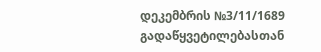დეკემბრის №3/11/1689 გადაწყვეტილებასთან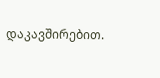დაკავშირებით.